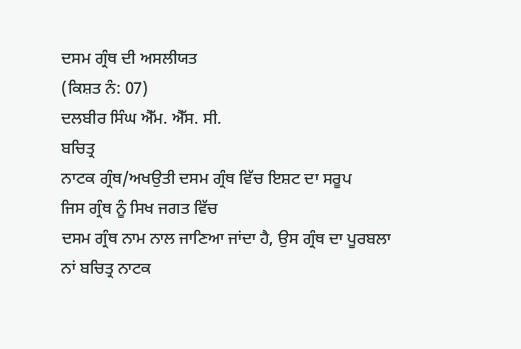ਦਸਮ ਗ੍ਰੰਥ ਦੀ ਅਸਲੀਯਤ
(ਕਿਸ਼ਤ ਨੰ: 07)
ਦਲਬੀਰ ਸਿੰਘ ਐੱਮ. ਐੱਸ. ਸੀ.
ਬਚਿਤ੍ਰ
ਨਾਟਕ ਗ੍ਰੰਥ/ਅਖਉਤੀ ਦਸਮ ਗ੍ਰੰਥ ਵਿੱਚ ਇਸ਼ਟ ਦਾ ਸਰੂਪ
ਜਿਸ ਗ੍ਰੰਥ ਨੂੰ ਸਿਖ ਜਗਤ ਵਿੱਚ
ਦਸਮ ਗ੍ਰੰਥ ਨਾਮ ਨਾਲ ਜਾਣਿਆ ਜਾਂਦਾ ਹੈ, ਉਸ ਗ੍ਰੰਥ ਦਾ ਪੂਰਬਲਾ ਨਾਂ ਬਚਿਤ੍ਰ ਨਾਟਕ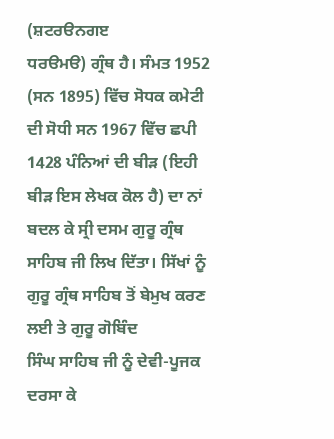(ਸ਼ਟਰੳਨਗੲ
ਧਰੳਮੳ) ਗ੍ਰੰਥ ਹੈ। ਸੰਮਤ 1952 (ਸਨ 1895) ਵਿੱਚ ਸੋਧਕ ਕਮੇਟੀ ਦੀ ਸੋਧੀ ਸਨ 1967 ਵਿੱਚ ਛਪੀ
1428 ਪੰਨਿਆਂ ਦੀ ਬੀੜ (ਇਹੀ ਬੀੜ ਇਸ ਲੇਖਕ ਕੋਲ ਹੈ) ਦਾ ਨਾਂ ਬਦਲ ਕੇ ਸ੍ਰੀ ਦਸਮ ਗੁਰੂ ਗ੍ਰੰਥ
ਸਾਹਿਬ ਜੀ ਲਿਖ ਦਿੱਤਾ। ਸਿੱਖਾਂ ਨੂੰ ਗੁਰੂ ਗ੍ਰੰਥ ਸਾਹਿਬ ਤੋਂ ਬੇਮੁਖ ਕਰਣ ਲਈ ਤੇ ਗੁਰੂ ਗੋਬਿੰਦ
ਸਿੰਘ ਸਾਹਿਬ ਜੀ ਨੂੰ ਦੇਵੀ-ਪੂਜਕ ਦਰਸਾ ਕੇ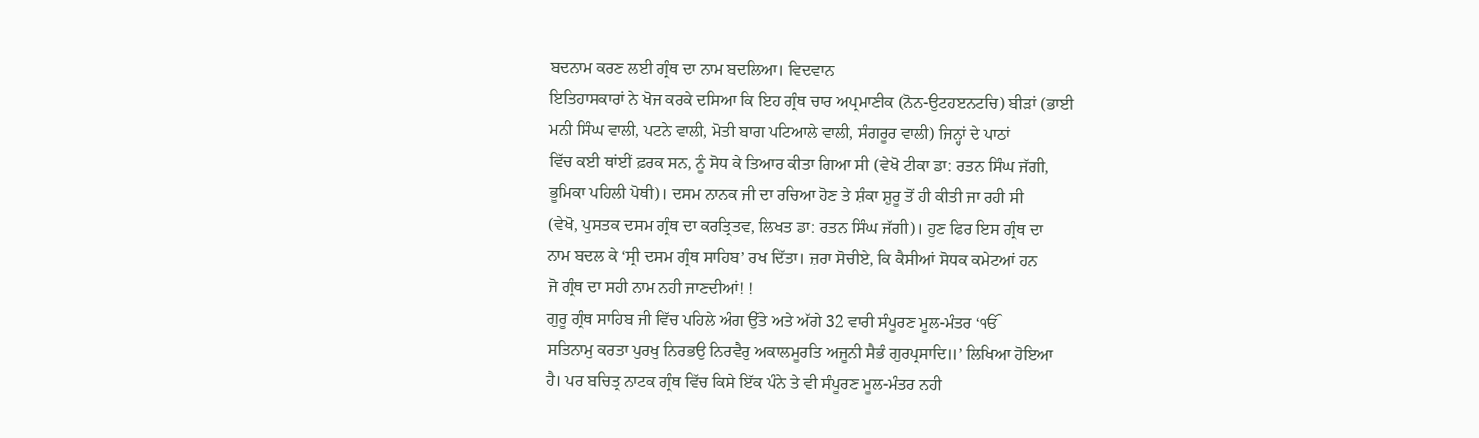ਬਦਨਾਮ ਕਰਣ ਲਈ ਗ੍ਰੰਥ ਦਾ ਨਾਮ ਬਦਲਿਆ। ਵਿਦਵਾਨ
ਇਤਿਹਾਸਕਾਰਾਂ ਨੇ ਖੋਜ ਕਰਕੇ ਦਸਿਆ ਕਿ ਇਹ ਗ੍ਰੰਥ ਚਾਰ ਅਪ੍ਰਮਾਣੀਕ (ਨੋਨ-ਉਟਹੲਨਟਚਿ) ਬੀੜਾਂ (ਭਾਈ
ਮਨੀ ਸਿੰਘ ਵਾਲੀ, ਪਟਨੇ ਵਾਲੀ, ਮੋਤੀ ਬਾਗ ਪਟਿਆਲੇ ਵਾਲੀ, ਸੰਗਰੂਰ ਵਾਲੀ) ਜਿਨ੍ਹਾਂ ਦੇ ਪਾਠਾਂ
ਵਿੱਚ ਕਈ ਥਾਂਈਂ ਫ਼ਰਕ ਸਨ, ਨੂੰ ਸੋਧ ਕੇ ਤਿਆਰ ਕੀਤਾ ਗਿਆ ਸੀ (ਵੇਖੋ ਟੀਕਾ ਡਾ: ਰਤਨ ਸਿੰਘ ਜੱਗੀ,
ਭੂਮਿਕਾ ਪਹਿਲੀ ਪੋਥੀ)। ਦਸਮ ਨਾਨਕ ਜੀ ਦਾ ਰਚਿਆ ਹੋਣ ਤੇ ਸ਼ੰਕਾ ਸ਼ੁਰੂ ਤੋਂ ਹੀ ਕੀਤੀ ਜਾ ਰਹੀ ਸੀ
(ਵੇਖੋ, ਪੁਸਤਕ ਦਸਮ ਗ੍ਰੰਥ ਦਾ ਕਰਤ੍ਰਿਤਵ, ਲਿਖਤ ਡਾ: ਰਤਨ ਸਿੰਘ ਜੱਗੀ)। ਹੁਣ ਫਿਰ ਇਸ ਗ੍ਰੰਥ ਦਾ
ਨਾਮ ਬਦਲ ਕੇ ‘ਸ੍ਰੀ ਦਸਮ ਗ੍ਰੰਥ ਸਾਹਿਬ’ ਰਖ ਦਿੱਤਾ। ਜ਼ਰਾ ਸੋਚੀਏ, ਕਿ ਕੈਸੀਆਂ ਸੋਧਕ ਕਮੇਟਆਂ ਹਨ
ਜੋ ਗ੍ਰੰਥ ਦਾ ਸਹੀ ਨਾਮ ਨਹੀ ਜਾਣਦੀਆਂ! !
ਗੁਰੂ ਗ੍ਰੰਥ ਸਾਹਿਬ ਜੀ ਵਿੱਚ ਪਹਿਲੇ ਅੰਗ ਉੱਤੇ ਅਤੇ ਅੱਗੇ 32 ਵਾਰੀ ਸੰਪੂਰਣ ਮੂਲ-ਮੰਤਰ ‘ੴ
ਸਤਿਨਾਮੁ ਕਰਤਾ ਪੁਰਖੁ ਨਿਰਭਉ ਨਿਰਵੈਰੁ ਅਕਾਲਮੂਰਤਿ ਅਜੂਨੀ ਸੈਭੰ ਗੁਰਪ੍ਰਸਾਦਿ॥’ ਲਿਖਿਆ ਹੋਇਆ
ਹੈ। ਪਰ ਬਚਿਤ੍ਰ ਨਾਟਕ ਗ੍ਰੰਥ ਵਿੱਚ ਕਿਸੇ ਇੱਕ ਪੰਨੇ ਤੇ ਵੀ ਸੰਪੂਰਣ ਮੂਲ-ਮੰਤਰ ਨਹੀ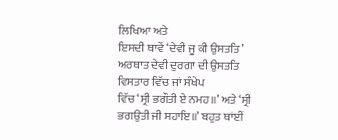ਲਿਖਿਆ ਅਤੇ
ਇਸਦੀ ਥਾਵੇਂ ‘ਦੇਵੀ ਜੂ ਕੀ ਉਸਤਤਿ’ ਅਰਥਾਤ ਦੇਵੀ ਦੁਰਗਾ ਦੀ ਉਸਤਤਿ ਵਿਸਤਾਰ ਵਿੱਚ ਜਾਂ ਸੰਖੇਪ
ਵਿੱਚ ‘ਸ੍ਰੀ ਭਗੌਤੀ ਏ ਨਮਹ॥’ ਅਤੇ ‘ਸ੍ਰੀ ਭਗਉਤੀ ਜੀ ਸਹਾਇ॥’ ਬਹੁਤ ਥਾਂਈਂ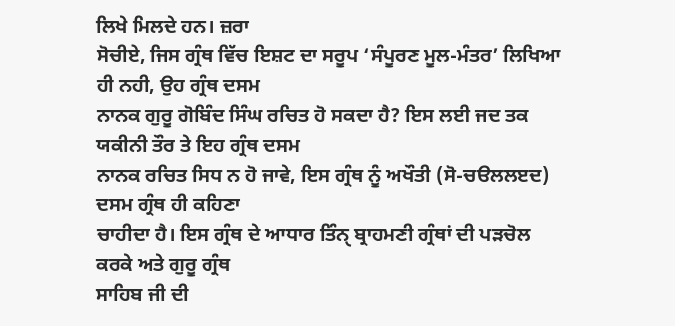ਲਿਖੇ ਮਿਲਦੇ ਹਨ। ਜ਼ਰਾ
ਸੋਚੀਏ, ਜਿਸ ਗ੍ਰੰਥ ਵਿੱਚ ਇਸ਼ਟ ਦਾ ਸਰੂਪ ‘ਸੰਪੂਰਣ ਮੂਲ-ਮੰਤਰ’ ਲਿਖਿਆ ਹੀ ਨਹੀ, ਉਹ ਗ੍ਰੰਥ ਦਸਮ
ਨਾਨਕ ਗੁਰੂ ਗੋਬਿੰਦ ਸਿੰਘ ਰਚਿਤ ਹੋ ਸਕਦਾ ਹੈ? ਇਸ ਲਈ ਜਦ ਤਕ ਯਕੀਨੀ ਤੌਰ ਤੇ ਇਹ ਗ੍ਰੰਥ ਦਸਮ
ਨਾਨਕ ਰਚਿਤ ਸਿਧ ਨ ਹੋ ਜਾਵੇ, ਇਸ ਗ੍ਰੰਥ ਨੂੰ ਅਖੌਤੀ (ਸੋ-ਚੳਲਲੲਦ) ਦਸਮ ਗ੍ਰੰਥ ਹੀ ਕਹਿਣਾ
ਚਾਹੀਦਾ ਹੈ। ਇਸ ਗ੍ਰੰਥ ਦੇ ਆਧਾਰ ਤਿੰਨੑ ਬ੍ਰਾਹਮਣੀ ਗ੍ਰੰਥਾਂ ਦੀ ਪੜਚੋਲ ਕਰਕੇ ਅਤੇ ਗੁਰੂ ਗ੍ਰੰਥ
ਸਾਹਿਬ ਜੀ ਦੀ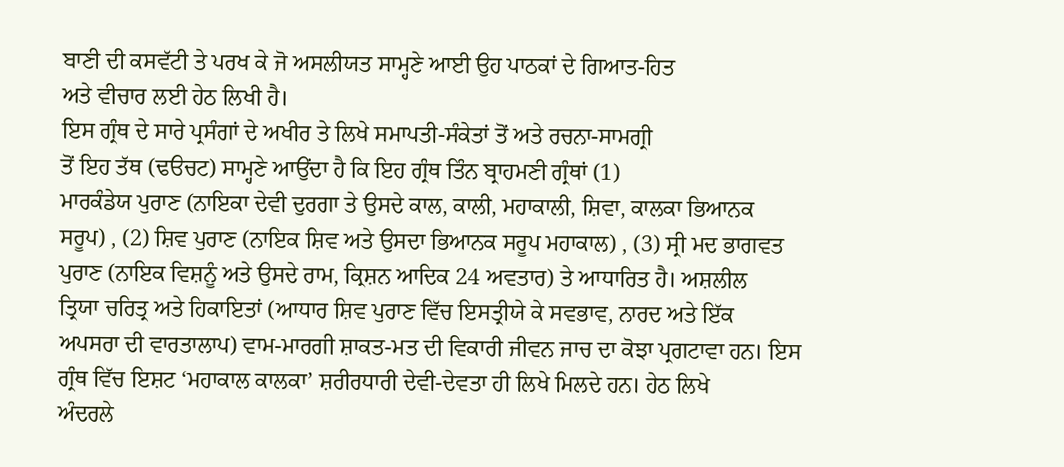ਬਾਣੀ ਦੀ ਕਸਵੱਟੀ ਤੇ ਪਰਖ ਕੇ ਜੋ ਅਸਲੀਯਤ ਸਾਮ੍ਹਣੇ ਆਈ ਉਹ ਪਾਠਕਾਂ ਦੇ ਗਿਆਤ-ਹਿਤ
ਅਤੇ ਵੀਚਾਰ ਲਈ ਹੇਠ ਲਿਖੀ ਹੈ।
ਇਸ ਗ੍ਰੰਥ ਦੇ ਸਾਰੇ ਪ੍ਰਸੰਗਾਂ ਦੇ ਅਖੀਰ ਤੇ ਲਿਖੇ ਸਮਾਪਤੀ-ਸੰਕੇਤਾਂ ਤੋਂ ਅਤੇ ਰਚਨਾ-ਸਾਮਗ੍ਰੀ
ਤੋਂ ਇਹ ਤੱਥ (ਢੳਚਟ) ਸਾਮ੍ਹਣੇ ਆਉਂਦਾ ਹੈ ਕਿ ਇਹ ਗ੍ਰੰਥ ਤਿੰਨ ਬ੍ਰਾਹਮਣੀ ਗ੍ਰੰਥਾਂ (1)
ਮਾਰਕੰਡੇਯ ਪੁਰਾਣ (ਨਾਇਕਾ ਦੇਵੀ ਦੁਰਗਾ ਤੇ ਉਸਦੇ ਕਾਲ, ਕਾਲੀ, ਮਹਾਕਾਲੀ, ਸ਼ਿਵਾ, ਕਾਲਕਾ ਭਿਆਨਕ
ਸਰੂਪ) , (2) ਸ਼ਿਵ ਪੁਰਾਣ (ਨਾਇਕ ਸ਼ਿਵ ਅਤੇ ਉਸਦਾ ਭਿਆਨਕ ਸਰੂਪ ਮਹਾਕਾਲ) , (3) ਸ੍ਰੀ ਮਦ ਭਾਗਵਤ
ਪੁਰਾਣ (ਨਾਇਕ ਵਿਸ਼ਨੂੰ ਅਤੇ ਉਸਦੇ ਰਾਮ, ਕ੍ਰਿਸ਼ਨ ਆਦਿਕ 24 ਅਵਤਾਰ) ਤੇ ਆਧਾਰਿਤ ਹੈ। ਅਸ਼ਲੀਲ
ਤ੍ਰਿਯਾ ਚਰਿਤ੍ਰ ਅਤੇ ਹਿਕਾਇਤਾਂ (ਆਧਾਰ ਸ਼ਿਵ ਪੁਰਾਣ ਵਿੱਚ ਇਸਤ੍ਰੀਯੇ ਕੇ ਸਵਭਾਵ, ਨਾਰਦ ਅਤੇ ਇੱਕ
ਅਪਸਰਾ ਦੀ ਵਾਰਤਾਲਾਪ) ਵਾਮ-ਮਾਰਗੀ ਸ਼ਾਕਤ-ਮਤ ਦੀ ਵਿਕਾਰੀ ਜੀਵਨ ਜਾਚ ਦਾ ਕੋਝਾ ਪ੍ਰਗਟਾਵਾ ਹਨ। ਇਸ
ਗ੍ਰੰਥ ਵਿੱਚ ਇਸ਼ਟ ‘ਮਹਾਕਾਲ ਕਾਲਕਾ’ ਸ਼ਰੀਰਧਾਰੀ ਦੇਵੀ-ਦੇਵਤਾ ਹੀ ਲਿਖੇ ਮਿਲਦੇ ਹਨ। ਹੇਠ ਲਿਖੇ
ਅੰਦਰਲੇ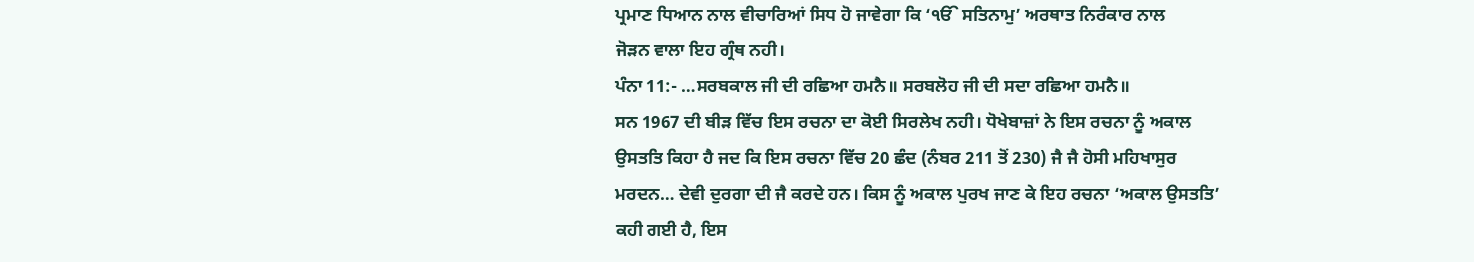ਪ੍ਰਮਾਣ ਧਿਆਨ ਨਾਲ ਵੀਚਾਰਿਆਂ ਸਿਧ ਹੋ ਜਾਵੇਗਾ ਕਿ ‘ੴ ਸਤਿਨਾਮੁ’ ਅਰਥਾਤ ਨਿਰੰਕਾਰ ਨਾਲ
ਜੋੜਨ ਵਾਲਾ ਇਹ ਗ੍ਰੰਥ ਨਹੀ।
ਪੰਨਾ 11:- …ਸਰਬਕਾਲ ਜੀ ਦੀ ਰਛਿਆ ਹਮਨੈ॥ ਸਰਬਲੋਹ ਜੀ ਦੀ ਸਦਾ ਰਛਿਆ ਹਮਨੈ॥
ਸਨ 1967 ਦੀ ਬੀੜ ਵਿੱਚ ਇਸ ਰਚਨਾ ਦਾ ਕੋਈ ਸਿਰਲੇਖ ਨਹੀ। ਧੋਖੇਬਾਜ਼ਾਂ ਨੇ ਇਸ ਰਚਨਾ ਨੂੰ ਅਕਾਲ
ਉਸਤਤਿ ਕਿਹਾ ਹੈ ਜਦ ਕਿ ਇਸ ਰਚਨਾ ਵਿੱਚ 20 ਛੰਦ (ਨੰਬਰ 211 ਤੋਂ 230) ਜੈ ਜੈ ਹੋਸੀ ਮਹਿਖਾਸੁਰ
ਮਰਦਨ… ਦੇਵੀ ਦੁਰਗਾ ਦੀ ਜੈ ਕਰਦੇ ਹਨ। ਕਿਸ ਨੂੰ ਅਕਾਲ ਪੁਰਖ ਜਾਣ ਕੇ ਇਹ ਰਚਨਾ ‘ਅਕਾਲ ਉਸਤਤਿ’
ਕਹੀ ਗਈ ਹੈ, ਇਸ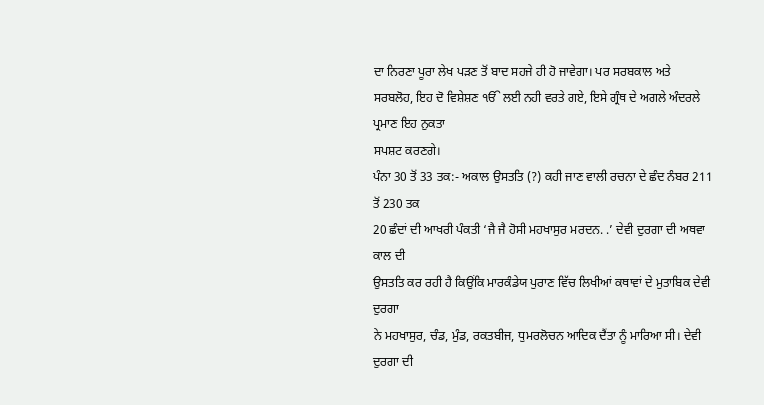ਦਾ ਨਿਰਣਾ ਪੂਰਾ ਲੇਖ ਪੜਣ ਤੋਂ ਬਾਦ ਸਹਜੇ ਹੀ ਹੋ ਜਾਵੇਗਾ। ਪਰ ਸਰਬਕਾਲ ਅਤੇ
ਸਰਬਲੋਹ, ਇਹ ਦੋ ਵਿਸ਼ੇਸ਼ਣ ੴ ਲਈ ਨਹੀ ਵਰਤੇ ਗਏ, ਇਸੇ ਗ੍ਰੰਥ ਦੇ ਅਗਲੇ ਅੰਦਰਲੇ ਪ੍ਰਮਾਣ ਇਹ ਨੁਕਤਾ
ਸਪਸ਼ਟ ਕਰਣਗੇ।
ਪੰਨਾ 30 ਤੋਂ 33 ਤਕ:- ਅਕਾਲ ਉਸਤਤਿ (?) ਕਹੀ ਜਾਣ ਵਾਲੀ ਰਚਨਾ ਦੇ ਛੰਦ ਨੰਬਰ 211 ਤੋਂ 230 ਤਕ
20 ਛੰਦਾਂ ਦੀ ਆਖਰੀ ਪੰਕਤੀ ‘ਜੈ ਜੈ ਹੋਸੀ ਮਹਖਾਸੁਰ ਮਰਦਨ. .’ ਦੇਵੀ ਦੁਰਗਾ ਦੀ ਅਥਵਾ ਕਾਲ ਦੀ
ਉਸਤਤਿ ਕਰ ਰਹੀ ਹੈ ਕਿਉਂਕਿ ਮਾਰਕੰਡੇਯ ਪੁਰਾਣ ਵਿੱਚ ਲਿਖੀਆਂ ਕਥਾਵਾਂ ਦੇ ਮੁਤਾਬਿਕ ਦੇਵੀ ਦੁਰਗਾ
ਨੇ ਮਹਖਾਸੁਰ, ਚੰਡ, ਮੁੰਡ, ਰਕਤਬੀਜ, ਧੁਮਰਲੋਚਨ ਆਦਿਕ ਦੈਂਤਾ ਨੂੰ ਮਾਰਿਆ ਸੀ। ਦੇਵੀ ਦੁਰਗਾ ਦੀ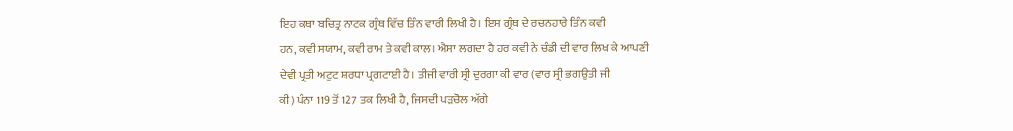ਇਹ ਕਥਾ ਬਚਿਤ੍ਰ ਨਾਟਕ ਗ੍ਰੰਥ ਵਿੱਚ ਤਿੰਨ ਵਾਰੀ ਲਿਖੀ ਹੈ। ਇਸ ਗ੍ਰੰਥ ਦੇ ਰਚਨਹਾਰੇ ਤਿੰਨ ਕਵੀ
ਹਨ, ਕਵੀ ਸਯਾਮ, ਕਵੀ ਰਾਮ ਤੇ ਕਵੀ ਕਾਲ। ਐਸਾ ਲਗਦਾ ਹੈ ਹਰ ਕਵੀ ਨੇ ਚੰਡੀ ਦੀ ਵਾਰ ਲਿਖ ਕੇ ਆਪਣੀ
ਦੇਵੀ ਪ੍ਰਤੀ ਅਟੁਟ ਸ਼ਰਧਾ ਪ੍ਰਗਟਾਈ ਹੈ। ਤੀਜੀ ਵਾਰੀ ਸ੍ਰੀ ਦੁਰਗਾ ਕੀ ਵਾਰ (ਵਾਰ ਸ੍ਰੀ ਭਗਉਤੀ ਜੀ
ਕੀ) ਪੰਨਾ 119 ਤੋਂ 127 ਤਕ ਲਿਖੀ ਹੈ, ਜਿਸਦੀ ਪੜਚੋਲ ਅੱਗੇ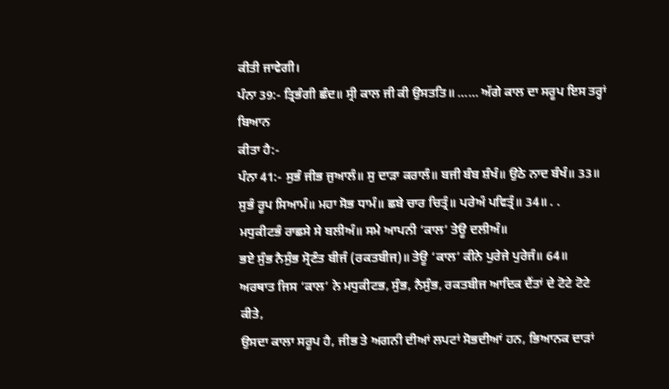ਕੀਤੀ ਜਾਵੇਗੀ।
ਪੰਨਾ 39:- ਤ੍ਰਿਭੰਗੀ ਛੰਦ॥ ਸ੍ਰੀ ਕਾਲ ਜੀ ਕੀ ਉਸਤਤਿ॥ …… ਅੱਗੇ ਕਾਲ ਦਾ ਸਰੂਪ ਇਸ ਤਰ੍ਹਾਂ ਬਿਆਨ
ਕੀਤਾ ਹੈ:-
ਪੰਨਾ 41:- ਸੁਭੰ ਜੀਭ ਜੁਆਲੰ॥ ਸੁ ਦਾੜਾ ਕਰਾਲੰ॥ ਬਜੀ ਬੰਬ ਸ਼ੰਖੰ॥ ਉਠੇ ਨਾਦ ਬੰਖੰ॥ 33॥
ਸੁਭੰ ਰੂਪ ਸਿਆਮੰ॥ ਮਹਾ ਸੋਭ ਧਾਮੰ॥ ਛਬੇ ਚਾਰ ਚਿਤ੍ਰੰ॥ ਪਰੇਅੰ ਪਵਿਤ੍ਰੰ॥ 34॥ . .
ਮਧੁਕੀਟਭੰ ਰਾਛਸੇ ਸੇ ਬਲੀਅੰ॥ ਸਮੇ ਆਪਨੀ ‘ਕਾਲ’ ਤੇਊ ਦਲੀਅੰ॥
ਭਏ ਸੁੰਭ ਨੈਸੁੰਭ ਸ੍ਰੋਣੰਤ ਬੀਜੰ (ਰਕਤਬੀਜ)॥ ਤੇਊ ‘ਕਾਲ’ ਕੀਨੇ ਪੁਰੇਜੇ ਪੁਰੇਜੰ॥ 64॥
ਅਰਥਾਤ ਜਿਸ ‘ਕਾਲ’ ਨੇ ਮਧੁਕੀਟਭ, ਸੁੰਭ, ਨੈਸੁੰਭ, ਰਕਤਬੀਜ ਆਦਿਕ ਦੈਂਤਾਂ ਦੇ ਟੋਟੇ ਟੋਟੇ ਕੀਤੇ,
ਉਸਦਾ ਕਾਲਾ ਸਰੂਪ ਹੈ, ਜੀਭ ਤੇ ਅਗਨੀ ਦੀਆਂ ਲਪਟਾਂ ਸੋਭਦੀਆਂ ਹਨ, ਭਿਆਨਕ ਦਾੜਾਂ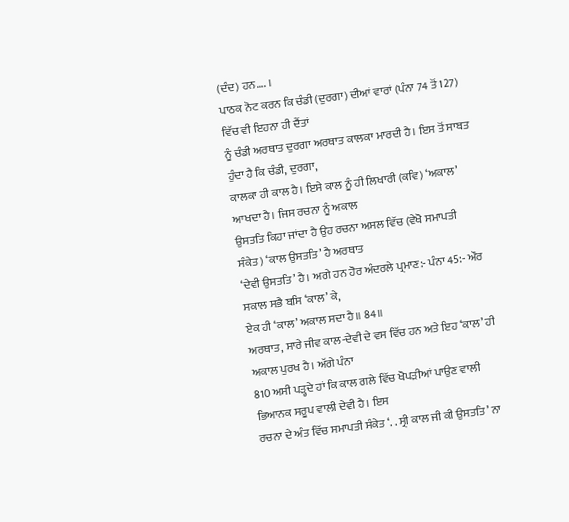(ਦੰਦ) ਹਨ…. ।
ਪਾਠਕ ਨੋਟ ਕਰਨ ਕਿ ਚੰਡੀ (ਦੁਰਗਾ) ਦੀਆਂ ਵਾਰਾਂ (ਪੰਨਾ 74 ਤੋਂ 127) ਵਿੱਚ ਵੀ ਇਹਨਾ ਹੀ ਦੈਂਤਾਂ
ਨੂੰ ਚੰਡੀ ਅਰਥਾਤ ਦੁਰਗਾ ਅਰਥਾਤ ਕਾਲਕਾ ਮਾਰਦੀ ਹੈ। ਇਸ ਤੋਂ ਸਾਬਤ ਹੁੰਦਾ ਹੈ ਕਿ ਚੰਡੀ, ਦੁਰਗਾ,
ਕਾਲਕਾ ਹੀ ਕਾਲ ਹੈ। ਇਸੇ ਕਾਲ ਨੂੰ ਹੀ ਲਿਖਾਰੀ (ਕਵਿ) ‘ਅਕਾਲ’ ਆਖਦਾ ਹੈ। ਜਿਸ ਰਚਨਾ ਨੂੰ ਅਕਾਲ
ਉਸਤਤਿ ਕਿਹਾ ਜਾਂਦਾ ਹੈ ਉਹ ਰਚਨਾ ਅਸਲ ਵਿੱਚ (ਵੇਖੋ ਸਮਾਪਤੀ ਸੰਕੇਤ) ‘ਕਾਲ ਉਸਤਤਿ’ ਹੈ ਅਰਥਾਤ
‘ਦੇਵੀ ਉਸਤਤਿ’ ਹੈ। ਅਗੇ ਹਨ ਹੋਰ ਅੰਦਰਲੇ ਪ੍ਰਮਾਣ:- ਪੰਨਾ 45:- ਔਰ ਸਕਾਲ ਸਭੈ ਬਸਿ ‘ਕਾਲ’ ਕੇ,
ਏਕ ਹੀ ‘ਕਾਲ’ ਅਕਾਲ ਸਦਾ ਹੈ॥ 84॥
ਅਰਥਾਤ, ਸਾਰੇ ਜੀਵ ਕਾਲ-ਦੇਵੀ ਦੇ ਵਸ ਵਿੱਚ ਹਨ ਅਤੇ ਇਹ ‘ਕਾਲ’ ਹੀ ਅਕਾਲ ਪੁਰਖ ਹੈ। ਅੱਗੇ ਪੰਨਾ
810 ਅਸੀ ਪੜ੍ਹਦੇ ਹਾਂ ਕਿ ਕਾਲ ਗਲੇ ਵਿੱਚ ਖੋਪੜੀਆਂ ਪਾਉਣ ਵਾਲੀ ਭਿਆਨਕ ਸਰੂਪ ਵਾਲੀ ਦੇਵੀ ਹੈ। ਇਸ
ਰਚਨਾ ਦੇ ਅੰਤ ਵਿੱਚ ਸਮਾਪਤੀ ਸੰਕੇਤ ‘. . ਸ੍ਰੀ ਕਾਲ ਜੀ ਕੀ ਉਸਤਤਿ’ ਨਾ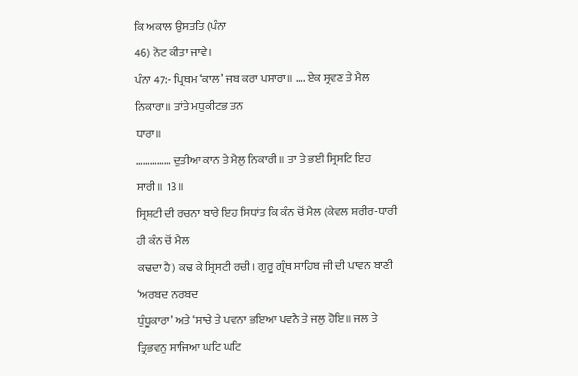ਕਿ ਅਕਾਲ ਉਸਤਤਿ (ਪੰਨਾ
46) ਨੋਟ ਕੀਤਾ ਜਾਵੇ।
ਪੰਨਾ 47:- ਪ੍ਰਿਥਮ ‘ਕਾਲ’ ਜਬ ਕਰਾ ਪਸਾਰਾ॥ …. ਏਕ ਸ੍ਰਵਣ ਤੇ ਮੈਲ ਨਿਕਾਰਾ॥ ਤਾਂਤੇ ਮਧੁਕੀਟਭ ਤਨ
ਧਾਰਾ॥
…………… ਦੁਤੀਆ ਕਾਨ ਤੇ ਮੈਲੁ ਨਿਕਾਰੀ॥ ਤਾ ਤੇ ਭਈ ਸ੍ਰਿਸਟਿ ਇਹ ਸਾਰੀ॥ 13॥
ਸ੍ਰਿਸ਼ਟੀ ਦੀ ਰਚਨਾ ਬਾਰੇ ਇਹ ਸਿਧਾਂਤ ਕਿ ਕੰਨ ਚੋਂ ਮੈਲ (ਕੇਵਲ ਸ਼ਰੀਰ-ਧਾਰੀ ਹੀ ਕੰਨ ਚੋਂ ਮੈਲ
ਕਢਦਾ ਹੈ) ਕਢ ਕੇ ਸ੍ਰਿਸਟੀ ਰਚੀ। ਗੁਰੂ ਗ੍ਰੰਥ ਸਾਹਿਬ ਜੀ ਦੀ ਪਾਵਨ ਬਾਣੀ ‘ਅਰਬਦ ਨਰਬਦ
ਧੁੰਧੂਕਾਰਾ’ ਅਤੇ ‘ਸਾਚੇ ਤੇ ਪਵਨਾ ਭਇਆ ਪਵਨੈ ਤੇ ਜਲੁ ਹੋਇ॥ ਜਲ ਤੇ ਤ੍ਰਿਭਵਨੁ ਸਾਜਿਆ ਘਟਿ ਘਟਿ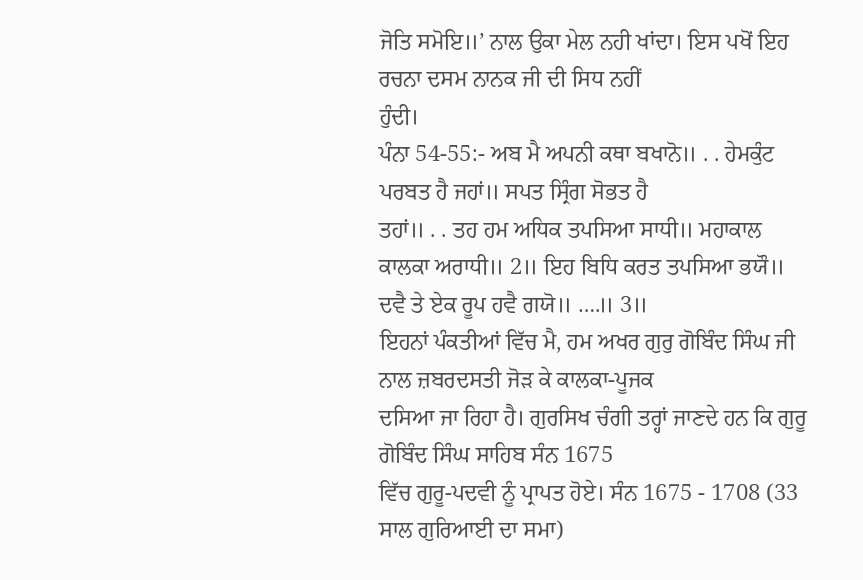ਜੋਤਿ ਸਮੋਇ॥’ ਨਾਲ ਉਕਾ ਮੇਲ ਨਹੀ ਖਾਂਦਾ। ਇਸ ਪਖੋਂ ਇਹ ਰਚਨਾ ਦਸਮ ਨਾਨਕ ਜੀ ਦੀ ਸਿਧ ਨਹੀਂ
ਹੁੰਦੀ।
ਪੰਨਾ 54-55:- ਅਬ ਮੈ ਅਪਨੀ ਕਥਾ ਬਖਾਨੋ॥ . . ਹੇਮਕੁੰਟ ਪਰਬਤ ਹੈ ਜਹਾਂ॥ ਸਪਤ ਸ੍ਰਿੰਗ ਸੋਭਤ ਹੈ
ਤਹਾਂ॥ . . ਤਹ ਹਮ ਅਧਿਕ ਤਪਸਿਆ ਸਾਧੀ॥ ਮਹਾਕਾਲ ਕਾਲਕਾ ਅਰਾਧੀ॥ 2॥ ਇਹ ਬਿਧਿ ਕਰਤ ਤਪਸਿਆ ਭਯੌ॥
ਦਵੈ ਤੇ ਏਕ ਰੂਪ ਹਵੈ ਗਯੋ॥ ….॥ 3॥
ਇਹਨਾਂ ਪੰਕਤੀਆਂ ਵਿੱਚ ਮੈ, ਹਮ ਅਖਰ ਗੁਰੁ ਗੋਬਿੰਦ ਸਿੰਘ ਜੀ ਨਾਲ ਜ਼ਬਰਦਸਤੀ ਜੋੜ ਕੇ ਕਾਲਕਾ-ਪੂਜਕ
ਦਸਿਆ ਜਾ ਰਿਹਾ ਹੈ। ਗੁਰਸਿਖ ਚੰਗੀ ਤਰ੍ਹਾਂ ਜਾਣਦੇ ਹਨ ਕਿ ਗੁਰੂ ਗੋਬਿੰਦ ਸਿੰਘ ਸਾਹਿਬ ਸੰਨ 1675
ਵਿੱਚ ਗੁਰੂ-ਪਦਵੀ ਨੂੰ ਪ੍ਰਾਪਤ ਹੋਏ। ਸੰਨ 1675 - 1708 (33 ਸਾਲ ਗੁਰਿਆਈ ਦਾ ਸਮਾ)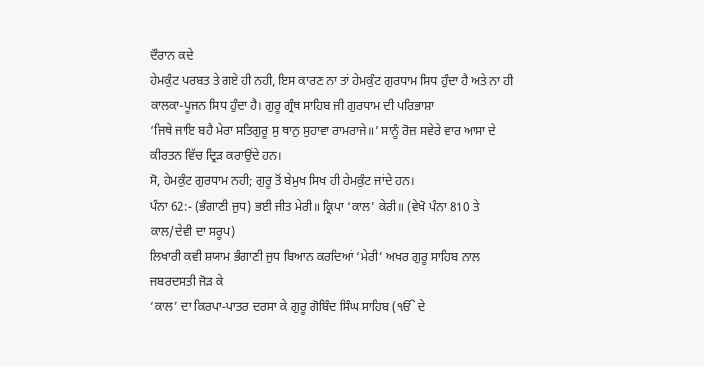ਦੌਰਾਨ ਕਦੇ
ਹੇਮਕੁੰਟ ਪਰਬਤ ਤੇ ਗਏ ਹੀ ਨਹੀ, ਇਸ ਕਾਰਣ ਨਾ ਤਾਂ ਹੇਮਕੁੰਟ ਗੁਰਧਾਮ ਸਿਧ ਹੁੰਦਾ ਹੈ ਅਤੇ ਨਾ ਹੀ
ਕਾਲਕਾ-ਪੂਜਨ ਸਿਧ ਹੁੰਦਾ ਹੈ। ਗੁਰੂ ਗ੍ਰੰਥ ਸਾਹਿਬ ਜੀ ਗੁਰਧਾਮ ਦੀ ਪਰਿਭਾਸ਼ਾ
‘ਜਿਥੇ ਜਾਇ ਬਹੈ ਮੇਰਾ ਸਤਿਗੁਰੂ ਸੁ ਥਾਨੁ ਸੁਹਾਵਾ ਰਾਮਰਾਜੇ॥’ ਸਾਨੂੰ ਰੋਜ਼ ਸਵੇਰੇ ਵਾਰ ਆਸਾ ਦੇ
ਕੀਰਤਨ ਵਿੱਚ ਦ੍ਰਿੜ ਕਰਾਉਂਦੇ ਹਨ।
ਸੋ, ਹੇਮਕੁੰਟ ਗੁਰਧਾਮ ਨਹੀ; ਗੁਰੂ ਤੋਂ ਬੇਮੁਖ ਸਿਖ ਹੀ ਹੇਮਕੁੰਟ ਜਾਂਦੇ ਹਨ।
ਪੰਨਾ 62:- (ਭੰਗਾਣੀ ਜੁਧ) ਭਈ ਜੀਤ ਮੇਰੀ॥ ਕ੍ਰਿਪਾ ‘ਕਾਲ’ ਕੇਰੀ॥ (ਵੇਖੋ ਪੰਨਾ 810 ਤੇ
ਕਾਲ/ਦੇਵੀ ਦਾ ਸਰੂਪ)
ਲਿਖਾਰੀ ਕਵੀ ਸ਼ਯਾਮ ਭੰਗਾਣੀ ਜੁਧ ਬਿਆਨ ਕਰਦਿਆਂ ‘ਮੇਰੀ’ ਅਖਰ ਗੁਰੂ ਸਾਹਿਬ ਨਾਲ ਜਬਰਦਸਤੀ ਜੋੜ ਕੇ
‘ਕਾਲ’ ਦਾ ਕਿਰਪਾ-ਪਾਤਰ ਦਰਸਾ ਕੇ ਗੁਰੂ ਗੋਬਿੰਦ ਸਿੰਘ ਸਾਹਿਬ (ੴ ਦੇ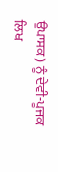ਉਪਾਸਕ) ਨੂੰ ਦੇਵੀ-ਪੂਜਕ
ਲਿਖ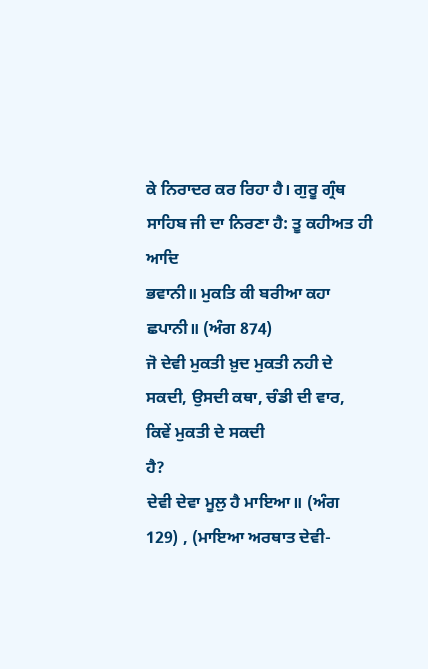ਕੇ ਨਿਰਾਦਰ ਕਰ ਰਿਹਾ ਹੈ। ਗੁਰੂ ਗ੍ਰੰਥ ਸਾਹਿਬ ਜੀ ਦਾ ਨਿਰਣਾ ਹੈ: ਤੂ ਕਹੀਅਤ ਹੀ ਆਦਿ
ਭਵਾਨੀ॥ ਮੁਕਤਿ ਕੀ ਬਰੀਆ ਕਹਾ ਛਪਾਨੀ॥ (ਅੰਗ 874)
ਜੋ ਦੇਵੀ ਮੁਕਤੀ ਖ਼ੁਦ ਮੁਕਤੀ ਨਹੀ ਦੇ ਸਕਦੀ, ਉਸਦੀ ਕਥਾ, ਚੰਡੀ ਦੀ ਵਾਰ, ਕਿਵੇਂ ਮੁਕਤੀ ਦੇ ਸਕਦੀ
ਹੈ?
ਦੇਵੀ ਦੇਵਾ ਮੂਲੁ ਹੈ ਮਾਇਆ॥ (ਅੰਗ 129) , (ਮਾਇਆ ਅਰਥਾਤ ਦੇਵੀ-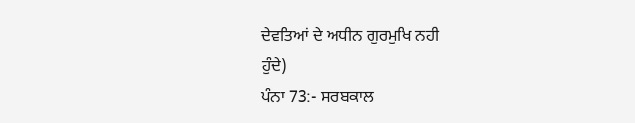ਦੇਵਤਿਆਂ ਦੇ ਅਧੀਨ ਗੁਰਮੁਖਿ ਨਹੀ
ਹੁੰਦੇ)
ਪੰਨਾ 73:- ਸਰਬਕਾਲ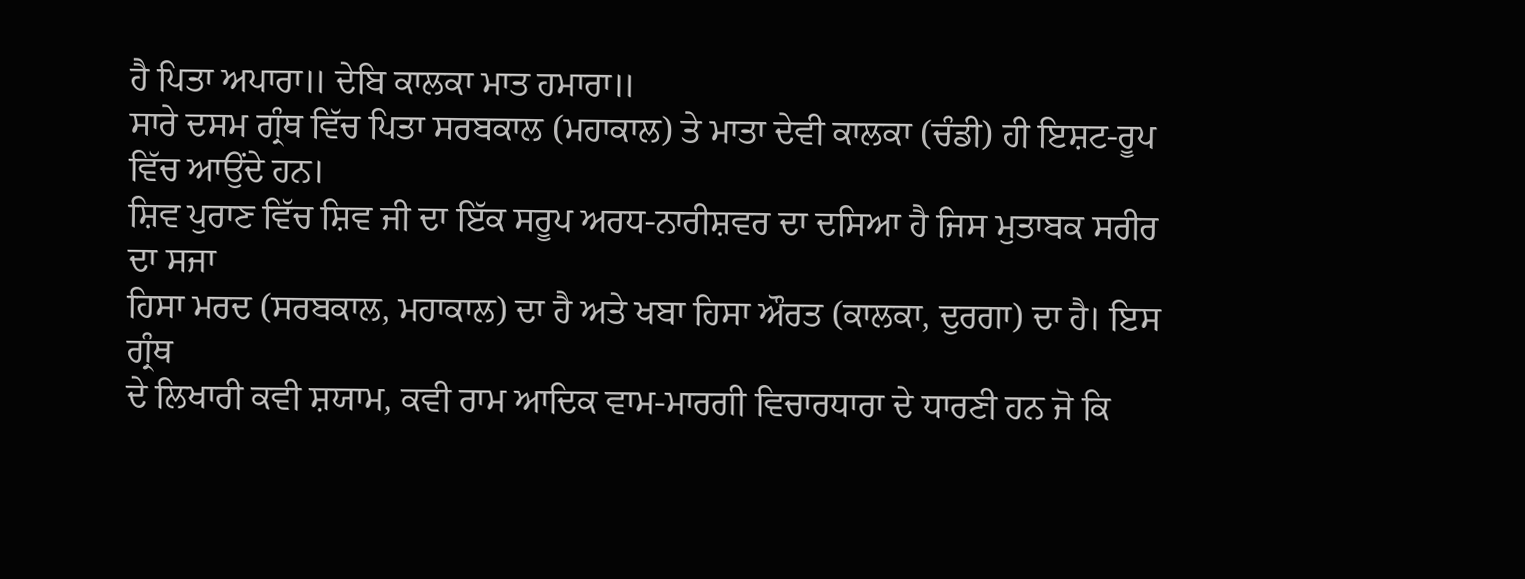ਹੈ ਪਿਤਾ ਅਪਾਰਾ॥ ਦੇਬਿ ਕਾਲਕਾ ਮਾਤ ਹਮਾਰਾ॥
ਸਾਰੇ ਦਸਮ ਗ੍ਰੰਥ ਵਿੱਚ ਪਿਤਾ ਸਰਬਕਾਲ (ਮਹਾਕਾਲ) ਤੇ ਮਾਤਾ ਦੇਵੀ ਕਾਲਕਾ (ਚੰਡੀ) ਹੀ ਇਸ਼ਟ-ਰੂਪ
ਵਿੱਚ ਆਉਂਦੇ ਹਨ।
ਸ਼ਿਵ ਪੁਰਾਣ ਵਿੱਚ ਸ਼ਿਵ ਜੀ ਦਾ ਇੱਕ ਸਰੂਪ ਅਰਧ-ਨਾਰੀਸ਼ਵਰ ਦਾ ਦਸਿਆ ਹੈ ਜਿਸ ਮੁਤਾਬਕ ਸਰੀਰ ਦਾ ਸਜਾ
ਹਿਸਾ ਮਰਦ (ਸਰਬਕਾਲ, ਮਹਾਕਾਲ) ਦਾ ਹੈ ਅਤੇ ਖਬਾ ਹਿਸਾ ਔਰਤ (ਕਾਲਕਾ, ਦੁਰਗਾ) ਦਾ ਹੈ। ਇਸ ਗ੍ਰੰਥ
ਦੇ ਲਿਖਾਰੀ ਕਵੀ ਸ਼ਯਾਮ, ਕਵੀ ਰਾਮ ਆਦਿਕ ਵਾਮ-ਮਾਰਗੀ ਵਿਚਾਰਧਾਰਾ ਦੇ ਧਾਰਣੀ ਹਨ ਜੋ ਕਿ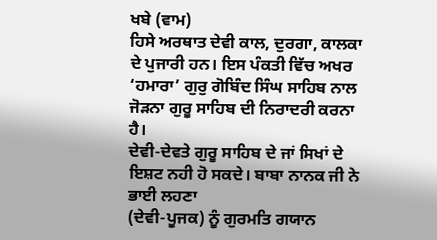ਖਬੇ (ਵਾਮ)
ਹਿਸੇ ਅਰਥਾਤ ਦੇਵੀ ਕਾਲ, ਦੁਰਗਾ, ਕਾਲਕਾ ਦੇ ਪੁਜਾਰੀ ਹਨ। ਇਸ ਪੰਕਤੀ ਵਿੱਚ ਅਖਰ
‘ਹਮਾਰਾ’ ਗੁਰੁ ਗੋਬਿੰਦ ਸਿੰਘ ਸਾਹਿਬ ਨਾਲ ਜੋੜਨਾ ਗੁਰੂ ਸਾਹਿਬ ਦੀ ਨਿਰਾਦਰੀ ਕਰਨਾ ਹੈ।
ਦੇਵੀ-ਦੇਵਤੇ ਗੁਰੂ ਸਾਹਿਬ ਦੇ ਜਾਂ ਸਿਖਾਂ ਦੇ ਇਸ਼ਟ ਨਹੀ ਹੋ ਸਕਦੇ। ਬਾਬਾ ਨਾਨਕ ਜੀ ਨੇ ਭਾਈ ਲਹਣਾ
(ਦੇਵੀ-ਪੂਜਕ) ਨੂੰ ਗੁਰਮਤਿ ਗਯਾਨ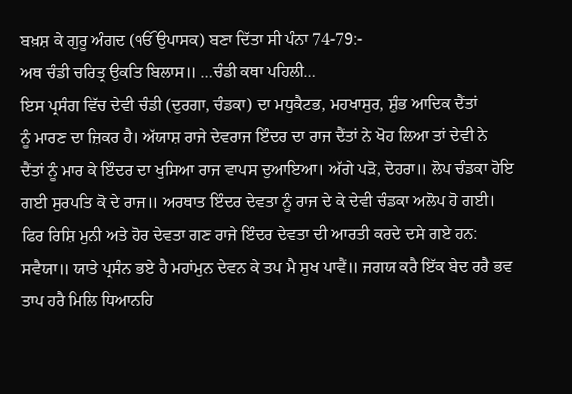ਬਖ਼ਸ਼ ਕੇ ਗੁਰੂ ਅੰਗਦ (ੴ ਉਪਾਸਕ) ਬਣਾ ਦਿੱਤਾ ਸੀ ਪੰਨਾ 74-79:-
ਅਥ ਚੰਡੀ ਚਰਿਤ੍ਰ ਉਕਤਿ ਬਿਲਾਸ॥ …ਚੰਡੀ ਕਥਾ ਪਹਿਲੀ…
ਇਸ ਪ੍ਰਸੰਗ ਵਿੱਚ ਦੇਵੀ ਚੰਡੀ (ਦੁਰਗਾ, ਚੰਡਕਾ) ਦਾ ਮਧੁਕੈਟਭ, ਮਹਖਾਸੁਰ, ਸ਼ੁੰਭ ਆਦਿਕ ਦੈਂਤਾਂ
ਨੂੰ ਮਾਰਣ ਦਾ ਜ਼ਿਕਰ ਹੈ। ਅੱਯਾਸ਼ ਰਾਜੇ ਦੇਵਰਾਜ ਇੰਦਰ ਦਾ ਰਾਜ ਦੈਂਤਾਂ ਨੇ ਖੋਹ ਲਿਆ ਤਾਂ ਦੇਵੀ ਨੇ
ਦੈਂਤਾਂ ਨੂੰ ਮਾਰ ਕੇ ਇੰਦਰ ਦਾ ਖੁਸਿਆ ਰਾਜ ਵਾਪਸ ਦੁਆਇਆ। ਅੱਗੇ ਪੜੋ, ਦੋਹਰਾ॥ ਲੋਪ ਚੰਡਕਾ ਹੋਇ
ਗਈ ਸੁਰਪਤਿ ਕੋ ਦੇ ਰਾਜ॥ ਅਰਥਾਤ ਇੰਦਰ ਦੇਵਤਾ ਨੂੰ ਰਾਜ ਦੇ ਕੇ ਦੇਵੀ ਚੰਡਕਾ ਅਲੋਪ ਹੋ ਗਈ।
ਫਿਰ ਰਿਸ਼ਿ ਮੁਨੀ ਅਤੇ ਹੋਰ ਦੇਵਤਾ ਗਣ ਰਾਜੇ ਇੰਦਰ ਦੇਵਤਾ ਦੀ ਆਰਤੀ ਕਰਦੇ ਦਸੇ ਗਏ ਹਨ:
ਸਵੈਯਾ॥ ਯਾਤੇ ਪ੍ਰਸੰਨ ਭਏ ਹੈ ਮਹਾਂਮੁਨ ਦੇਵਨ ਕੇ ਤਪ ਮੈ ਸੁਖ ਪਾਵੈਂ॥ ਜਗਯ ਕਰੈ ਇੱਕ ਬੇਦ ਰਰੈ ਭਵ
ਤਾਪ ਹਰੈ ਮਿਲਿ ਧਿਆਨਹਿ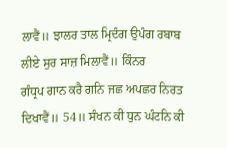ਲਾਵੈਂ॥ ਝਾਲਰ ਤਾਲ ਮ੍ਰਿਦੰਗ ਉਪੰਗ ਰਬਾਬ ਲੀਏ ਸੁਰ ਸਾਜ਼ ਮਿਲਾਵੈਂ॥ ਕਿੰਨਰ
ਗੰਧ੍ਰਪ ਗਾਨ ਕਰੈ ਗਨਿ ਜਛ ਅਪਛਰ ਨਿਰਤ ਦਿਖਾਵੈਂ॥ 54॥ ਸੰਖਨ ਕੀ ਧੁਨ ਘੰਟਨਿ ਕੀ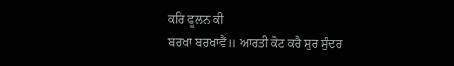ਕਰਿ ਫੂਲਨ ਕੀ
ਬਰਖਾ ਬਰਖਾਵੈਂ॥ ਆਰਤੀ ਕੋਟ ਕਰੈ ਸੁਰ ਸੁੰਦਰ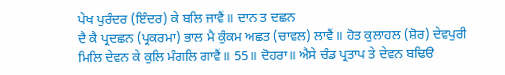ਪੇਖ ਪੁਰੰਦਰ (ਇੰਦਰ) ਕੇ ਬਲਿ ਜਾਵੈਂ॥ ਦਾਨ ਤ ਦਛਨ
ਦੈ ਕੈ ਪ੍ਰਦਛਨ (ਪ੍ਰਕਰਮਾ) ਭਾਲ ਮੈ ਕੁੰਕਮ ਅਛਤ (ਚਾਵਲ) ਲਾਵੈਂ॥ ਹੋਤ ਕੁਲਾਹਲ (ਸ਼ੋਰ) ਦੇਵਪੁਰੀ
ਮਿਲਿ ਦੇਵਨ ਕੇ ਕੁਲਿ ਮੰਗਲਿ ਗਾਵੈਂ॥ 55॥ ਦੋਹਰਾ॥ ਐਸੇ ਚੰਡ ਪ੍ਰਤਾਪ ਤੇ ਦੇਵਨ ਬਢਿੳ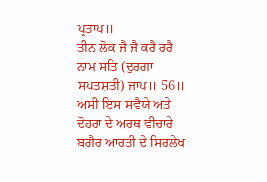ਪ੍ਰਤਾਪ॥
ਤੀਨ ਲੋਕ ਜੈ ਜੈ ਕਰੈ ਰਰੈ ਨਾਮ ਸਤਿ (ਦੁਰਗਾ ਸਪਤਸ਼ਤੀ) ਜਾਪ॥ 56॥
ਅਸੀ ਇਸ ਸਵੈਯੇ ਅਤੇ ਦੋਹਰਾ ਦੇ ਅਰਥ ਵੀਚਾਰੇ ਬਗੈਰ ਆਰਤੀ ਦੇ ਸਿਰਲੇਖ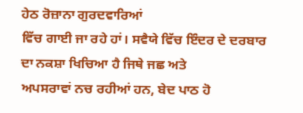ਹੇਠ ਰੋਜ਼ਾਨਾ ਗੁਰਦਵਾਰਿਆਂ
ਵਿੱਚ ਗਾਈ ਜਾ ਰਹੇ ਹਾਂ। ਸਵੈਯੇ ਵਿੱਚ ਇੰਦਰ ਦੇ ਦਰਬਾਰ ਦਾ ਨਕਸ਼ਾ ਖਿਚਿਆ ਹੈ ਜਿਥੇ ਜਛ ਅਤੇ
ਅਪਸਰਾਵਾਂ ਨਚ ਰਹੀਆਂ ਹਨ, ਬੇਦ ਪਾਠ ਹੋ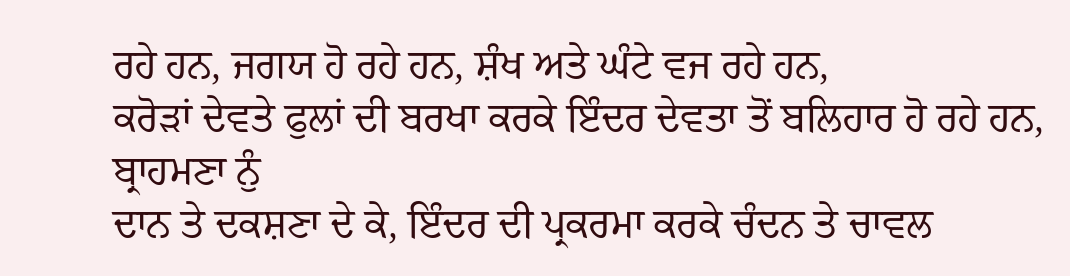ਰਹੇ ਹਨ, ਜਗਯ ਹੋ ਰਹੇ ਹਨ, ਸ਼ੰਖ ਅਤੇ ਘੰਟੇ ਵਜ ਰਹੇ ਹਨ,
ਕਰੋੜਾਂ ਦੇਵਤੇ ਫੁਲਾਂ ਦੀ ਬਰਖਾ ਕਰਕੇ ਇੰਦਰ ਦੇਵਤਾ ਤੋਂ ਬਲਿਹਾਰ ਹੋ ਰਹੇ ਹਨ, ਬ੍ਰਾਹਮਣਾ ਨੁੰ
ਦਾਨ ਤੇ ਦਕਸ਼ਣਾ ਦੇ ਕੇ, ਇੰਦਰ ਦੀ ਪ੍ਰਕਰਮਾ ਕਰਕੇ ਚੰਦਨ ਤੇ ਚਾਵਲ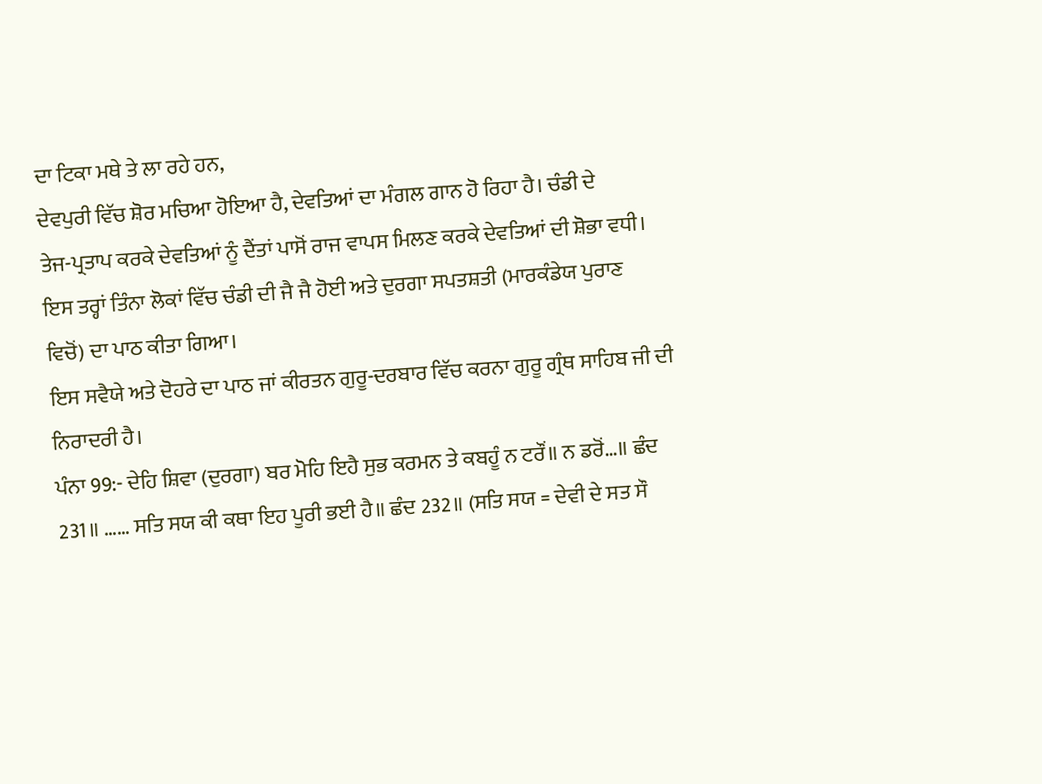ਦਾ ਟਿਕਾ ਮਥੇ ਤੇ ਲਾ ਰਹੇ ਹਨ,
ਦੇਵਪੁਰੀ ਵਿੱਚ ਸ਼ੋਰ ਮਚਿਆ ਹੋਇਆ ਹੈ, ਦੇਵਤਿਆਂ ਦਾ ਮੰਗਲ ਗਾਨ ਹੋ ਰਿਹਾ ਹੈ। ਚੰਡੀ ਦੇ
ਤੇਜ-ਪ੍ਰਤਾਪ ਕਰਕੇ ਦੇਵਤਿਆਂ ਨੂੰ ਦੈਂਤਾਂ ਪਾਸੋਂ ਰਾਜ ਵਾਪਸ ਮਿਲਣ ਕਰਕੇ ਦੇਵਤਿਆਂ ਦੀ ਸ਼ੋਭਾ ਵਧੀ।
ਇਸ ਤਰ੍ਹਾਂ ਤਿੰਨਾ ਲੋਕਾਂ ਵਿੱਚ ਚੰਡੀ ਦੀ ਜੈ ਜੈ ਹੋਈ ਅਤੇ ਦੁਰਗਾ ਸਪਤਸ਼ਤੀ (ਮਾਰਕੰਡੇਯ ਪੁਰਾਣ
ਵਿਚੋਂ) ਦਾ ਪਾਠ ਕੀਤਾ ਗਿਆ।
ਇਸ ਸਵੈਯੇ ਅਤੇ ਦੋਹਰੇ ਦਾ ਪਾਠ ਜਾਂ ਕੀਰਤਨ ਗੁਰੂ-ਦਰਬਾਰ ਵਿੱਚ ਕਰਨਾ ਗੁਰੂ ਗ੍ਰੰਥ ਸਾਹਿਬ ਜੀ ਦੀ
ਨਿਰਾਦਰੀ ਹੈ।
ਪੰਨਾ 99:- ਦੇਹਿ ਸ਼ਿਵਾ (ਦੁਰਗਾ) ਬਰ ਮੋਹਿ ਇਹੈ ਸੁਭ ਕਰਮਨ ਤੇ ਕਬਹੂੰ ਨ ਟਰੌਂ॥ ਨ ਡਰੋਂ…॥ ਛੰਦ
231॥ …… ਸਤਿ ਸਯ ਕੀ ਕਥਾ ਇਹ ਪੂਰੀ ਭਈ ਹੈ॥ ਛੰਦ 232॥ (ਸਤਿ ਸਯ = ਦੇਵੀ ਦੇ ਸਤ ਸੌ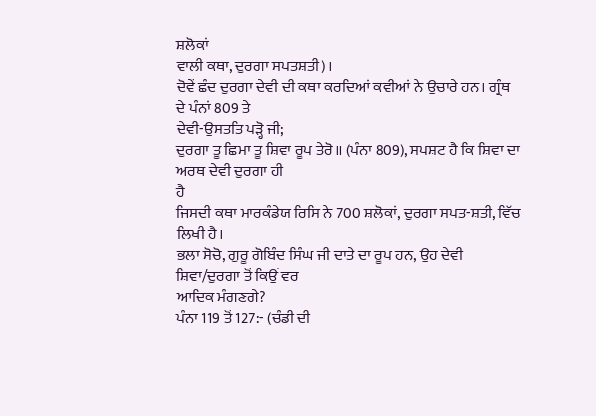ਸ਼ਲੋਕਾਂ
ਵਾਲੀ ਕਥਾ, ਦੁਰਗਾ ਸਪਤਸ਼ਤੀ)।
ਦੋਵੇਂ ਛੰਦ ਦੁਰਗਾ ਦੇਵੀ ਦੀ ਕਥਾ ਕਰਦਿਆਂ ਕਵੀਆਂ ਨੇ ਉਚਾਰੇ ਹਨ। ਗ੍ਰੰਥ ਦੇ ਪੰਨਾਂ 809 ਤੇ
ਦੇਵੀ-ਉਸਤਤਿ ਪੜ੍ਹੋ ਜੀ;
ਦੁਰਗਾ ਤੂ ਛਿਮਾ ਤੂ ਸ਼ਿਵਾ ਰੂਪ ਤੇਰੋ॥ (ਪੰਨਾ 809), ਸਪਸ਼ਟ ਹੈ ਕਿ ਸ਼ਿਵਾ ਦਾ ਅਰਥ ਦੇਵੀ ਦੁਰਗਾ ਹੀ
ਹੈ
ਜਿਸਦੀ ਕਥਾ ਮਾਰਕੰਡੇਯ ਰਿਸਿ ਨੇ 700 ਸ਼ਲੋਕਾਂ, ਦੁਰਗਾ ਸਪਤ-ਸ਼ਤੀ, ਵਿੱਚ ਲਿਖੀ ਹੈ।
ਭਲਾ ਸੋਚੋ, ਗੁਰੂ ਗੋਬਿੰਦ ਸਿੰਘ ਜੀ ਦਾਤੇ ਦਾ ਰੂਪ ਹਨ, ਉਹ ਦੇਵੀ ਸ਼ਿਵਾ/ਦੁਰਗਾ ਤੋਂ ਕਿਉਂ ਵਰ
ਆਦਿਕ ਮੰਗਣਗੇ?
ਪੰਨਾ 119 ਤੋਂ 127:- (ਚੰਡੀ ਦੀ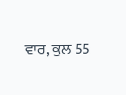ਵਾਰ, ਕੁਲ 55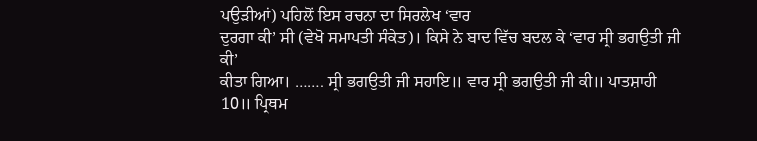ਪਉੜੀਆਂ) ਪਹਿਲੋਂ ਇਸ ਰਚਨਾ ਦਾ ਸਿਰਲੇਖ ‘ਵਾਰ
ਦੁਰਗਾ ਕੀ’ ਸੀ (ਵੇਖੋ ਸਮਾਪਤੀ ਸੰਕੇਤ)। ਕਿਸੇ ਨੇ ਬਾਦ ਵਿੱਚ ਬਦਲ ਕੇ ‘ਵਾਰ ਸ੍ਰੀ ਭਗਉਤੀ ਜੀ ਕੀ’
ਕੀਤਾ ਗਿਆ। ……. ਸ੍ਰੀ ਭਗਉਤੀ ਜੀ ਸਹਾਇ॥ ਵਾਰ ਸ੍ਰੀ ਭਗਉਤੀ ਜੀ ਕੀ॥ ਪਾਤਸ਼ਾਹੀ 10॥ ਪ੍ਰਿਥਮ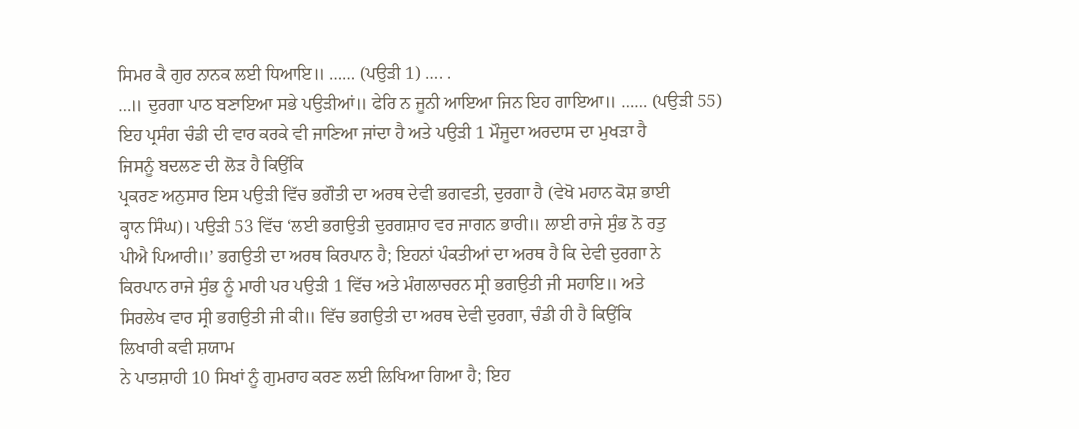ਸਿਮਰ ਕੈ ਗੁਰ ਨਾਨਕ ਲਈ ਧਿਆਇ॥ …… (ਪਉੜੀ 1) …. .
…॥ ਦੁਰਗਾ ਪਾਠ ਬਣਾਇਆ ਸਭੇ ਪਉੜੀਆਂ॥ ਫੇਰਿ ਨ ਜੂਨੀ ਆਇਆ ਜਿਨ ਇਹ ਗਾਇਆ॥ …… (ਪਉੜੀ 55)
ਇਹ ਪ੍ਰਸੰਗ ਚੰਡੀ ਦੀ ਵਾਰ ਕਰਕੇ ਵੀ ਜਾਣਿਆ ਜਾਂਦਾ ਹੈ ਅਤੇ ਪਉੜੀ 1 ਮੌਜੂਦਾ ਅਰਦਾਸ ਦਾ ਮੁਖੜਾ ਹੈ
ਜਿਸਨੂੰ ਬਦਲਣ ਦੀ ਲੋੜ ਹੈ ਕਿਉਂਕਿ
ਪ੍ਰਕਰਣ ਅਨੁਸਾਰ ਇਸ ਪਉੜੀ ਵਿੱਚ ਭਗੌਤੀ ਦਾ ਅਰਥ ਦੇਵੀ ਭਗਵਤੀ, ਦੁਰਗਾ ਹੈ (ਵੇਖੋ ਮਹਾਨ ਕੋਸ਼ ਭਾਈ
ਕ੍ਹਾਨ ਸਿੰਘ)। ਪਉੜੀ 53 ਵਿੱਚ ‘ਲਈ ਭਗਉਤੀ ਦੁਰਗਸ਼ਾਹ ਵਰ ਜਾਗਨ ਭਾਰੀ॥ ਲਾਈ ਰਾਜੇ ਸੁੰਭ ਨੋ ਰਤੁ
ਪੀਐ ਪਿਆਰੀ॥’ ਭਗਉਤੀ ਦਾ ਅਰਥ ਕਿਰਪਾਨ ਹੈ; ਇਹਨਾਂ ਪੰਕਤੀਆਂ ਦਾ ਅਰਥ ਹੈ ਕਿ ਦੇਵੀ ਦੁਰਗਾ ਨੇ
ਕਿਰਪਾਨ ਰਾਜੇ ਸੁੰਭ ਨੂੰ ਮਾਰੀ ਪਰ ਪਉੜੀ 1 ਵਿੱਚ ਅਤੇ ਮੰਗਲਾਚਰਨ ਸ੍ਰੀ ਭਗਉਤੀ ਜੀ ਸਹਾਇ॥ ਅਤੇ
ਸਿਰਲੇਖ ਵਾਰ ਸ੍ਰੀ ਭਗਉਤੀ ਜੀ ਕੀ॥ ਵਿੱਚ ਭਗਉਤੀ ਦਾ ਅਰਥ ਦੇਵੀ ਦੁਰਗਾ, ਚੰਡੀ ਹੀ ਹੈ ਕਿਉਂਕਿ
ਲਿਖਾਰੀ ਕਵੀ ਸ਼ਯਾਮ
ਨੇ ਪਾਤਸ਼ਾਹੀ 10 ਸਿਖਾਂ ਨੂੰ ਗੁਮਰਾਹ ਕਰਣ ਲਈ ਲਿਖਿਆ ਗਿਆ ਹੈ; ਇਹ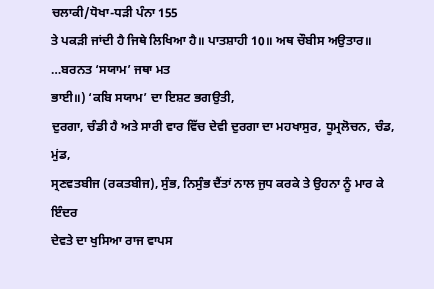ਚਲਾਕੀ/ਧੋਖਾ-ਧੜੀ ਪੰਨਾ 155
ਤੇ ਪਕੜੀ ਜਾਂਦੀ ਹੈ ਜਿਥੇ ਲਿਖਿਆ ਹੈ॥ ਪਾਤਸ਼ਾਹੀ 10॥ ਅਥ ਚੌਬੀਸ ਅਉਤਾਰ॥ …ਬਰਨਤ ‘ਸਯਾਮ’ ਜਥਾ ਮਤ
ਭਾਈ॥) ‘ਕਬਿ ਸਯਾਮ’ ਦਾ ਇਸ਼ਟ ਭਗਉਤੀ,
ਦੁਰਗਾ, ਚੰਡੀ ਹੈ ਅਤੇ ਸਾਰੀ ਵਾਰ ਵਿੱਚ ਦੇਵੀ ਦੁਰਗਾ ਦਾ ਮਹਖਾਸੁਰ, ਧੂਮ੍ਰਲੋਚਨ, ਚੰਡ, ਮੁਂਡ,
ਸ੍ਰਣਵਤਬੀਜ (ਰਕਤਬੀਜ), ਸੁੰਭ, ਨਿਸੁੰਭ ਦੈਂਤਾਂ ਨਾਲ ਜੁਧ ਕਰਕੇ ਤੇ ਉਹਨਾ ਨੂੰ ਮਾਰ ਕੇ ਇੰਦਰ
ਦੇਵਤੇ ਦਾ ਖੁਸਿਆ ਰਾਜ ਵਾਪਸ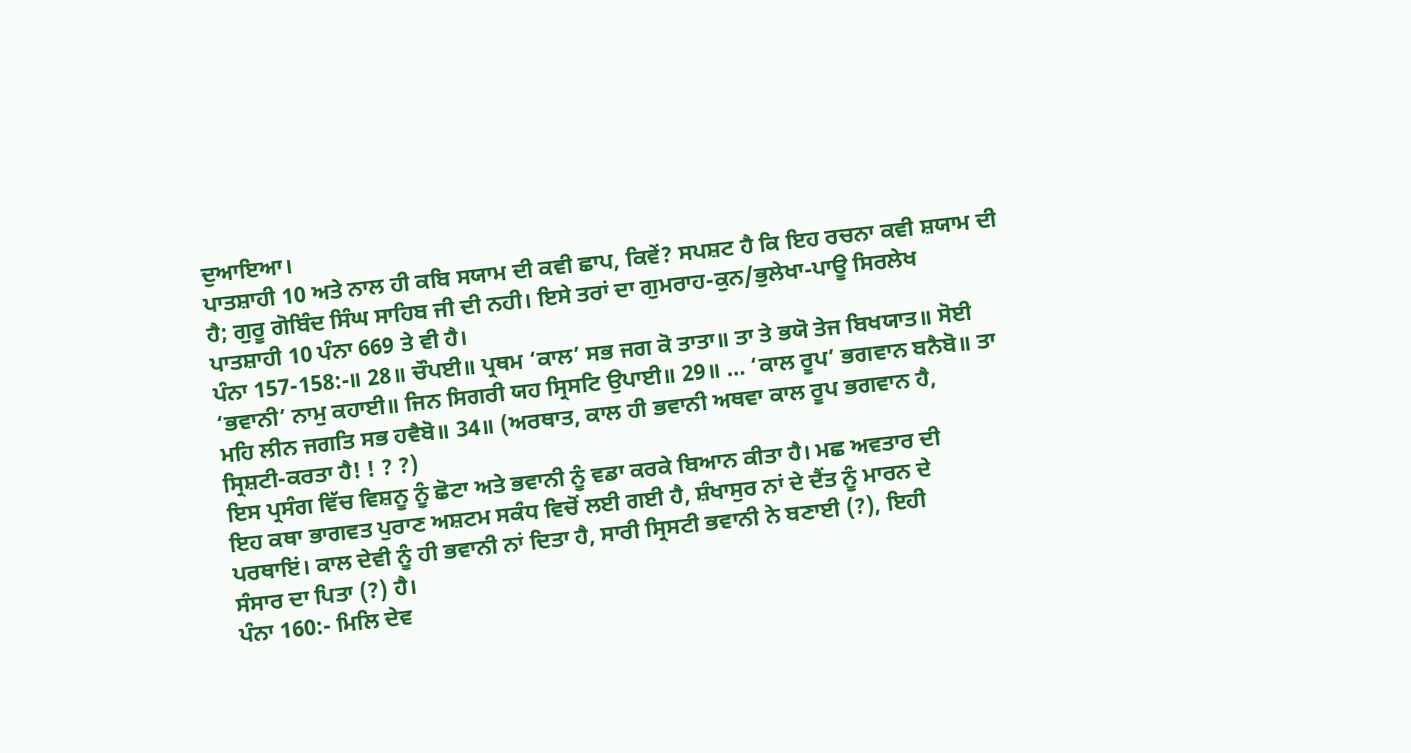ਦੁਆਇਆ।
ਪਾਤਸ਼ਾਹੀ 10 ਅਤੇ ਨਾਲ ਹੀ ਕਬਿ ਸਯਾਮ ਦੀ ਕਵੀ ਛਾਪ, ਕਿਵੇਂ? ਸਪਸ਼ਟ ਹੈ ਕਿ ਇਹ ਰਚਨਾ ਕਵੀ ਸ਼ਯਾਮ ਦੀ
ਹੈ; ਗੁਰੂ ਗੋਬਿੰਦ ਸਿੰਘ ਸਾਹਿਬ ਜੀ ਦੀ ਨਹੀ। ਇਸੇ ਤਰਾਂ ਦਾ ਗੁਮਰਾਹ-ਕੁਨ/ਭੁਲੇਖਾ-ਪਾਊ ਸਿਰਲੇਖ
ਪਾਤਸ਼ਾਹੀ 10 ਪੰਨਾ 669 ਤੇ ਵੀ ਹੈ।
ਪੰਨਾ 157-158:-॥ 28॥ ਚੌਪਈ॥ ਪ੍ਰਥਮ ‘ਕਾਲ’ ਸਭ ਜਗ ਕੋ ਤਾਤਾ॥ ਤਾ ਤੇ ਭਯੋ ਤੇਜ ਬਿਖਯਾਤ॥ ਸੋਈ
‘ਭਵਾਨੀ’ ਨਾਮੁ ਕਹਾਈ॥ ਜਿਨ ਸਿਗਰੀ ਯਹ ਸ੍ਰਿਸਟਿ ਉਪਾਈ॥ 29॥ … ‘ਕਾਲ ਰੂਪ’ ਭਗਵਾਨ ਬਨੈਬੋ॥ ਤਾ
ਮਹਿ ਲੀਨ ਜਗਤਿ ਸਭ ਹਵੈਬੋ॥ 34॥ (ਅਰਥਾਤ, ਕਾਲ ਹੀ ਭਵਾਨੀ ਅਥਵਾ ਕਾਲ ਰੂਪ ਭਗਵਾਨ ਹੈ,
ਸ੍ਰਿਸ਼ਟੀ-ਕਰਤਾ ਹੈ! ! ? ?)
ਇਸ ਪ੍ਰਸੰਗ ਵਿੱਚ ਵਿਸ਼ਨੂ ਨੂੰ ਛੋਟਾ ਅਤੇ ਭਵਾਨੀ ਨੂੰ ਵਡਾ ਕਰਕੇ ਬਿਆਨ ਕੀਤਾ ਹੈ। ਮਛ ਅਵਤਾਰ ਦੀ
ਇਹ ਕਥਾ ਭਾਗਵਤ ਪੁਰਾਣ ਅਸ਼ਟਮ ਸਕੰਧ ਵਿਚੋਂ ਲਈ ਗਈ ਹੈ, ਸ਼ੰਖਾਸੁਰ ਨਾਂ ਦੇ ਦੈਂਤ ਨੂੰ ਮਾਰਨ ਦੇ
ਪਰਥਾਇਂ। ਕਾਲ ਦੇਵੀ ਨੂੰ ਹੀ ਭਵਾਨੀ ਨਾਂ ਦਿਤਾ ਹੈ, ਸਾਰੀ ਸ੍ਰਿਸਟੀ ਭਵਾਨੀ ਨੇ ਬਣਾਈ (?), ਇਹੀ
ਸੰਸਾਰ ਦਾ ਪਿਤਾ (?) ਹੈ।
ਪੰਨਾ 160:- ਮਿਲਿ ਦੇਵ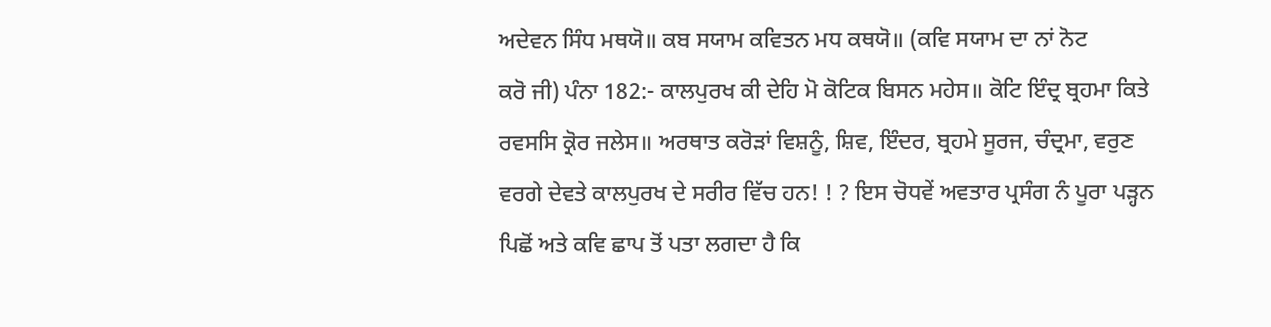ਅਦੇਵਨ ਸਿੰਧ ਮਥਯੋ॥ ਕਬ ਸਯਾਮ ਕਵਿਤਨ ਮਧ ਕਥਯੋ॥ (ਕਵਿ ਸਯਾਮ ਦਾ ਨਾਂ ਨੋਟ
ਕਰੋ ਜੀ) ਪੰਨਾ 182:- ਕਾਲਪੁਰਖ ਕੀ ਦੇਹਿ ਮੋ ਕੋਟਿਕ ਬਿਸਨ ਮਹੇਸ॥ ਕੋਟਿ ਇੰਦ੍ਰ ਬ੍ਰਹਮਾ ਕਿਤੇ
ਰਵਸਸਿ ਕ੍ਰੋਰ ਜਲੇਸ॥ ਅਰਥਾਤ ਕਰੋੜਾਂ ਵਿਸ਼ਨੂੰ, ਸ਼ਿਵ, ਇੰਦਰ, ਬ੍ਰਹਮੇ ਸੂਰਜ, ਚੰਦ੍ਰਮਾ, ਵਰੁਣ
ਵਰਗੇ ਦੇਵਤੇ ਕਾਲਪੁਰਖ ਦੇ ਸਰੀਰ ਵਿੱਚ ਹਨ! ! ? ਇਸ ਚੋਧਵੇਂ ਅਵਤਾਰ ਪ੍ਰਸੰਗ ਨੰ ਪੂਰਾ ਪੜ੍ਹਨ
ਪਿਛੋਂ ਅਤੇ ਕਵਿ ਛਾਪ ਤੋਂ ਪਤਾ ਲਗਦਾ ਹੈ ਕਿ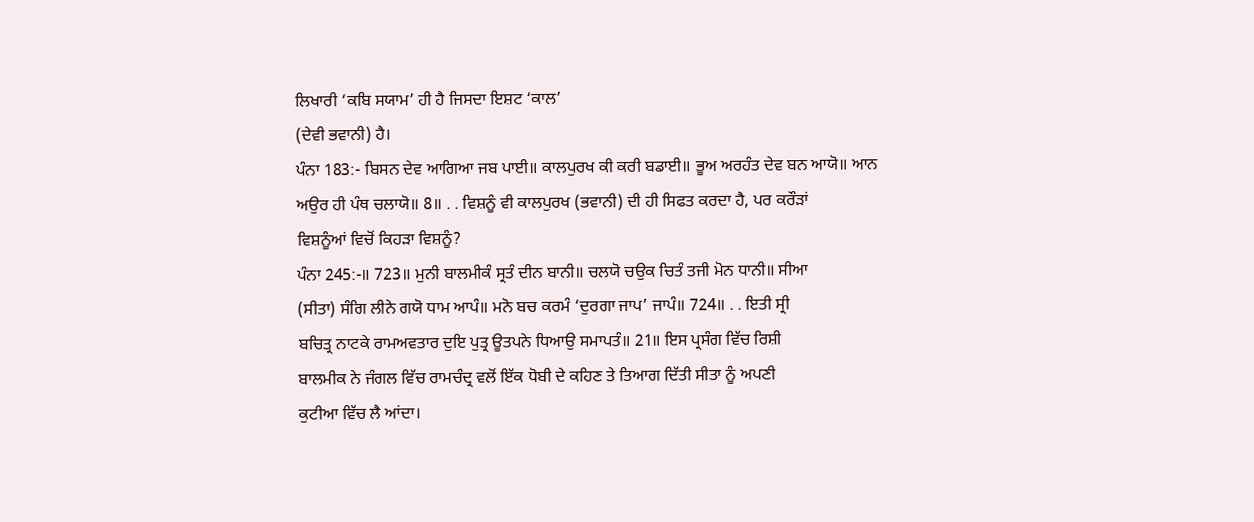ਲਿਖਾਰੀ ‘ਕਬਿ ਸਯਾਮ’ ਹੀ ਹੈ ਜਿਸਦਾ ਇਸ਼ਟ ‘ਕਾਲ’
(ਦੇਵੀ ਭਵਾਨੀ) ਹੈ।
ਪੰਨਾ 183:- ਬਿਸਨ ਦੇਵ ਆਗਿਆ ਜਬ ਪਾਈ॥ ਕਾਲਪੁਰਖ ਕੀ ਕਰੀ ਬਡਾਈ॥ ਭੂਅ ਅਰਹੰਤ ਦੇਵ ਬਨ ਆਯੋ॥ ਆਨ
ਅਉਰ ਹੀ ਪੰਥ ਚਲਾਯੋ॥ 8॥ . . ਵਿਸ਼ਨੂੰ ਵੀ ਕਾਲਪੁਰਖ (ਭਵਾਨੀ) ਦੀ ਹੀ ਸਿਫਤ ਕਰਦਾ ਹੈ, ਪਰ ਕਰੌੜਾਂ
ਵਿਸ਼ਨੂੰਆਂ ਵਿਚੋਂ ਕਿਹੜਾ ਵਿਸ਼ਨੂੰ?
ਪੰਨਾ 245:-॥ 723॥ ਮੁਨੀ ਬਾਲਮੀਕੰ ਸ੍ਰਤੰ ਦੀਨ ਬਾਨੀ॥ ਚਲਯੋ ਚਉਕ ਚਿਤੰ ਤਜੀ ਮੋਨ ਧਾਨੀ॥ ਸੀਆ
(ਸੀਤਾ) ਸੰਗਿ ਲੀਨੇ ਗਯੋ ਧਾਮ ਆਪੰ॥ ਮਨੋ ਬਚ ਕਰਮੰ ‘ਦੁਰਗਾ ਜਾਪ’ ਜਾਪੰ॥ 724॥ . . ਇਤੀ ਸ੍ਰੀ
ਬਚਿਤ੍ਰ ਨਾਟਕੇ ਰਾਮਅਵਤਾਰ ਦੁਇ ਪੁਤ੍ਰ ਊਤਪਨੇ ਧਿਆਉ ਸਮਾਪਤੰ॥ 21॥ ਇਸ ਪ੍ਰਸੰਗ ਵਿੱਚ ਰਿਸ਼ੀ
ਬਾਲਮੀਕ ਨੇ ਜੰਗਲ ਵਿੱਚ ਰਾਮਚੰਦ੍ਰ ਵਲੋਂ ਇੱਕ ਧੋਬੀ ਦੇ ਕਹਿਣ ਤੇ ਤਿਆਗ ਦਿੱਤੀ ਸੀਤਾ ਨੂੰ ਅਪਣੀ
ਕੁਟੀਆ ਵਿੱਚ ਲੈ ਆਂਦਾ।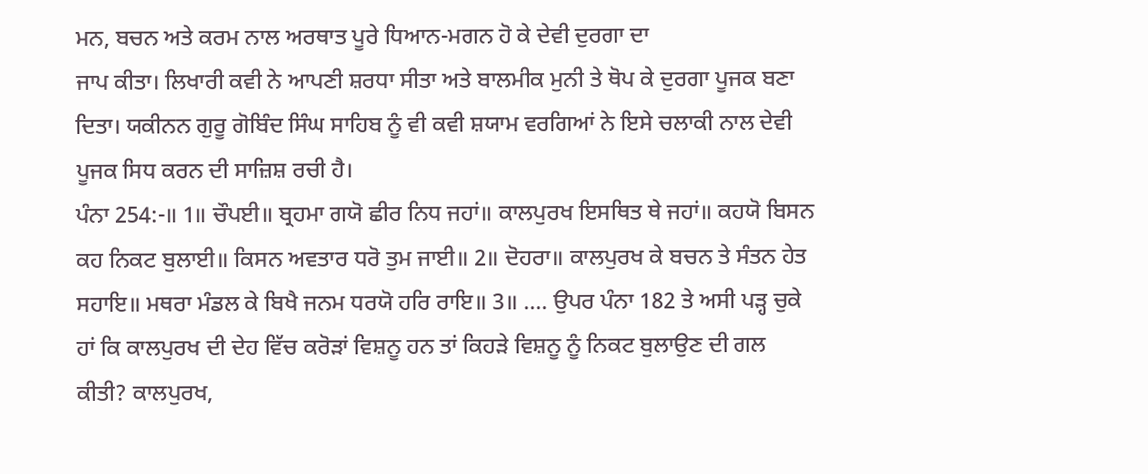ਮਨ, ਬਚਨ ਅਤੇ ਕਰਮ ਨਾਲ ਅਰਥਾਤ ਪੂਰੇ ਧਿਆਨ-ਮਗਨ ਹੋ ਕੇ ਦੇਵੀ ਦੁਰਗਾ ਦਾ
ਜਾਪ ਕੀਤਾ। ਲਿਖਾਰੀ ਕਵੀ ਨੇ ਆਪਣੀ ਸ਼ਰਧਾ ਸੀਤਾ ਅਤੇ ਬਾਲਮੀਕ ਮੁਨੀ ਤੇ ਥੋਪ ਕੇ ਦੁਰਗਾ ਪੂਜਕ ਬਣਾ
ਦਿਤਾ। ਯਕੀਨਨ ਗੁਰੂ ਗੋਬਿੰਦ ਸਿੰਘ ਸਾਹਿਬ ਨੂੰ ਵੀ ਕਵੀ ਸ਼ਯਾਮ ਵਰਗਿਆਂ ਨੇ ਇਸੇ ਚਲਾਕੀ ਨਾਲ ਦੇਵੀ
ਪੂਜਕ ਸਿਧ ਕਰਨ ਦੀ ਸਾਜ਼ਿਸ਼ ਰਚੀ ਹੈ।
ਪੰਨਾ 254:-॥ 1॥ ਚੌਪਈ॥ ਬ੍ਰਹਮਾ ਗਯੋ ਛੀਰ ਨਿਧ ਜਹਾਂ॥ ਕਾਲਪੁਰਖ ਇਸਥਿਤ ਥੇ ਜਹਾਂ॥ ਕਹਯੋ ਬਿਸਨ
ਕਹ ਨਿਕਟ ਬੁਲਾਈ॥ ਕਿਸਨ ਅਵਤਾਰ ਧਰੋ ਤੁਮ ਜਾਈ॥ 2॥ ਦੋਹਰਾ॥ ਕਾਲਪੁਰਖ ਕੇ ਬਚਨ ਤੇ ਸੰਤਨ ਹੇਤ
ਸਹਾਇ॥ ਮਥਰਾ ਮੰਡਲ ਕੇ ਬਿਖੈ ਜਨਮ ਧਰਯੋ ਹਰਿ ਰਾਇ॥ 3॥ …. ਉਪਰ ਪੰਨਾ 182 ਤੇ ਅਸੀ ਪੜ੍ਹ ਚੁਕੇ
ਹਾਂ ਕਿ ਕਾਲਪੁਰਖ ਦੀ ਦੇਹ ਵਿੱਚ ਕਰੋੜਾਂ ਵਿਸ਼ਨੂ ਹਨ ਤਾਂ ਕਿਹੜੇ ਵਿਸ਼ਨੂ ਨੂੰ ਨਿਕਟ ਬੁਲਾਉਣ ਦੀ ਗਲ
ਕੀਤੀ? ਕਾਲਪੁਰਖ,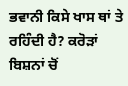ਭਵਾਨੀ ਕਿਸੇ ਖਾਸ ਥਾਂ ਤੇ ਰਹਿੰਦੀ ਹੈ? ਕਰੋੜਾਂ ਬਿਸ਼ਨਾਂ ਚੋਂ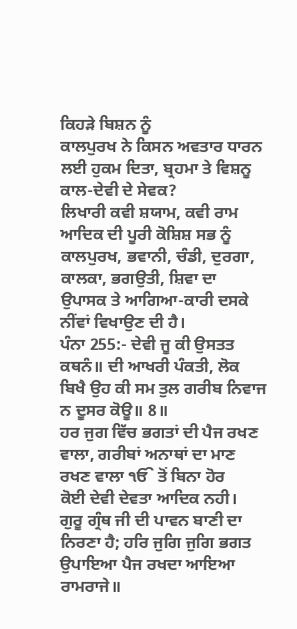ਕਿਹੜੇ ਬਿਸ਼ਨ ਨੂੰ
ਕਾਲਪੁਰਖ ਨੇ ਕਿਸਨ ਅਵਤਾਰ ਧਾਰਨ ਲਈ ਹੁਕਮ ਦਿਤਾ, ਬ੍ਰਹਮਾ ਤੇ ਵਿਸ਼ਨੂ ਕਾਲ-ਦੇਵੀ ਦੇ ਸੇਵਕ?
ਲਿਖਾਰੀ ਕਵੀ ਸ਼ਯਾਮ, ਕਵੀ ਰਾਮ ਆਦਿਕ ਦੀ ਪੂਰੀ ਕੋਸ਼ਿਸ਼ ਸਭ ਨੂੰ ਕਾਲਪੁਰਖ, ਭਵਾਨੀ, ਚੰਡੀ, ਦੁਰਗਾ,
ਕਾਲਕਾ, ਭਗਉਤੀ, ਸ਼ਿਵਾ ਦਾ ਉਪਾਸਕ ਤੇ ਆਗਿਆ-ਕਾਰੀ ਦਸਕੇ ਨੀਂਵਾਂ ਵਿਖਾਉਣ ਦੀ ਹੈ।
ਪੰਨਾ 255:- ਦੇਵੀ ਜੂ ਕੀ ਉਸਤਤ ਕਥਨੰ॥ ਦੀ ਆਖਰੀ ਪੰਕਤੀ, ਲੋਕ ਬਿਖੈ ਉਹ ਕੀ ਸਮ ਤੁਲ ਗਰੀਬ ਨਿਵਾਜ
ਨ ਦੂਸਰ ਕੋਊ॥ 8॥
ਹਰ ਜੁਗ ਵਿੱਚ ਭਗਤਾਂ ਦੀ ਪੈਜ ਰਖਣ ਵਾਲਾ, ਗਰੀਬਾਂ ਅਨਾਥਾਂ ਦਾ ਮਾਣ ਰਖਣ ਵਾਲਾ ੴ ਤੋਂ ਬਿਨਾ ਹੋਰ
ਕੋਈ ਦੇਵੀ ਦੇਵਤਾ ਆਦਿਕ ਨਹੀ।
ਗੁਰੂ ਗ੍ਰੰਥ ਜੀ ਦੀ ਪਾਵਨ ਬਾਣੀ ਦਾ ਨਿਰਣਾ ਹੈ; ਹਰਿ ਜੁਗਿ ਜੁਗਿ ਭਗਤ ਉਪਾਇਆ ਪੈਜ ਰਖਦਾ ਆਇਆ
ਰਾਮਰਾਜੇ॥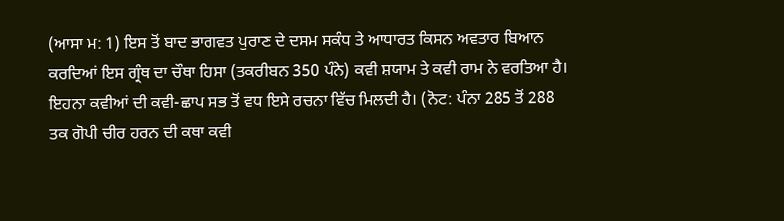(ਆਸਾ ਮ: 1) ਇਸ ਤੋਂ ਬਾਦ ਭਾਗਵਤ ਪੁਰਾਣ ਦੇ ਦਸਮ ਸਕੰਧ ਤੇ ਆਧਾਰਤ ਕਿਸਨ ਅਵਤਾਰ ਬਿਆਨ
ਕਰਦਿਆਂ ਇਸ ਗ੍ਰੰਥ ਦਾ ਚੌਥਾ ਹਿਸਾ (ਤਕਰੀਬਨ 350 ਪੰਨੇ) ਕਵੀ ਸ਼ਯਾਮ ਤੇ ਕਵੀ ਰਾਮ ਨੇ ਵਰਤਿਆ ਹੈ।
ਇਹਨਾ ਕਵੀਆਂ ਦੀ ਕਵੀ-ਛਾਪ ਸਭ ਤੋਂ ਵਧ ਇਸੇ ਰਚਨਾ ਵਿੱਚ ਮਿਲਦੀ ਹੈ। (ਨੋਟ: ਪੰਨਾ 285 ਤੋਂ 288
ਤਕ ਗੋਪੀ ਚੀਰ ਹਰਨ ਦੀ ਕਥਾ ਕਵੀ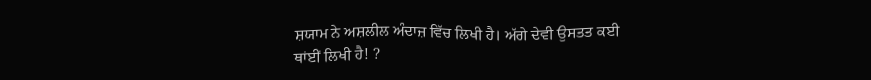ਸ਼ਯਾਮ ਨੇ ਅਸ਼ਲੀਲ ਅੰਦਾਜ਼ ਵਿੱਚ ਲਿਖੀ ਹੈ। ਅੱਗੇ ਦੇਵੀ ਉਸਤਤ ਕਈ
ਥਾਂਈਂ ਲਿਖੀ ਹੈ! ?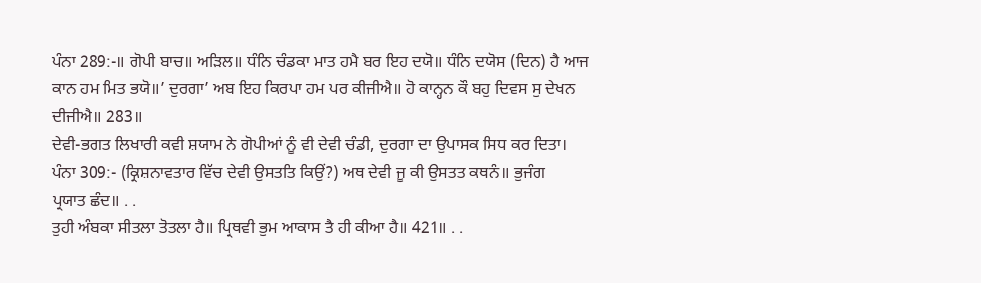ਪੰਨਾ 289:-॥ ਗੋਪੀ ਬਾਚ॥ ਅੜਿਲ॥ ਧੰਨਿ ਚੰਡਕਾ ਮਾਤ ਹਮੈ ਬਰ ਇਹ ਦਯੋ॥ ਧੰਨਿ ਦਯੋਸ (ਦਿਨ) ਹੈ ਆਜ
ਕਾਨ ਹਮ ਮਿਤ ਭਯੋ॥’ ਦੁਰਗਾ’ ਅਬ ਇਹ ਕਿਰਪਾ ਹਮ ਪਰ ਕੀਜੀਐ॥ ਹੋ ਕਾਨ੍ਹਨ ਕੌ ਬਹੁ ਦਿਵਸ ਸੁ ਦੇਖਨ
ਦੀਜੀਐ॥ 283॥
ਦੇਵੀ-ਭਗਤ ਲਿਖਾਰੀ ਕਵੀ ਸ਼ਯਾਮ ਨੇ ਗੋਪੀਆਂ ਨੂੰ ਵੀ ਦੇਵੀ ਚੰਡੀ, ਦੁਰਗਾ ਦਾ ਉਪਾਸਕ ਸਿਧ ਕਰ ਦਿਤਾ।
ਪੰਨਾ 309:- (ਕ੍ਰਿਸ਼ਨਾਵਤਾਰ ਵਿੱਚ ਦੇਵੀ ਉਸਤਤਿ ਕਿਉਂ?) ਅਥ ਦੇਵੀ ਜੂ ਕੀ ਉਸਤਤ ਕਥਨੰ॥ ਭੁਜੰਗ
ਪ੍ਰਯਾਤ ਛੰਦ॥ . .
ਤੁਹੀ ਅੰਬਕਾ ਸੀਤਲਾ ਤੋਤਲਾ ਹੈ॥ ਪ੍ਰਿਥਵੀ ਭੁਮ ਆਕਾਸ ਤੈ ਹੀ ਕੀਆ ਹੈ॥ 421॥ . .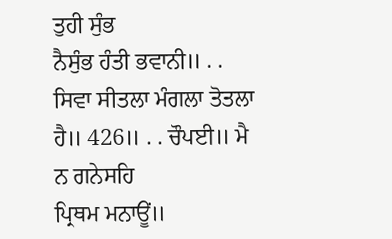ਤੁਹੀ ਸੁੰਭ
ਨੈਸੁੰਭ ਹੰਤੀ ਭਵਾਨੀ॥ . . ਸਿਵਾ ਸੀਤਲਾ ਮੰਗਲਾ ਤੋਤਲਾ ਹੈ॥ 426॥ . . ਚੌਪਈ॥ ਮੈ ਨ ਗਨੇਸਹਿ
ਪ੍ਰਿਥਮ ਮਨਾਊਂ॥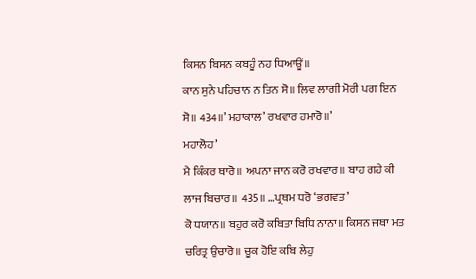ਕਿਸਨ ਬਿਸਨ ਕਬਹੂੰ ਨਹ ਧਿਆਊਂ॥
ਕਾਨ ਸੁਨੇ ਪਹਿਚਾਨ ਨ ਤਿਨ ਸੋ॥ ਲਿਵ ਲਾਗੀ ਮੋਰੀ ਪਗ ਇਨ ਸੋ॥ 434॥’ ਮਹਾਕਾਲ’ ਰਖਵਾਰ ਹਮਾਰੋ॥’
ਮਹਾਲੋਹ’
ਮੈ ਕਿੰਕਰ ਥਾਰੋ॥ ਅਪਨਾ ਜਾਨ ਕਰੋ ਰਖਵਾਰ॥ ਬਾਹ ਗਹੇ ਕੀ ਲਾਜ ਬਿਚਾਰ॥ 435॥ …ਪ੍ਰਥਮ ਧਰੋ ‘ਭਗਵਤ’
ਕੋ ਧਯਾਨ॥ ਬਹੁਰ ਕਰੋ ਕਬਿਤਾ ਬਿਧਿ ਨਾਨਾ॥ ਕਿਸਨ ਜਥਾ ਮਤ ਚਰਿਤ੍ਰ ਉਚਾਰੋ॥ ਚੂਕ ਹੋਇ ਕਬਿ ਲੇਹੁ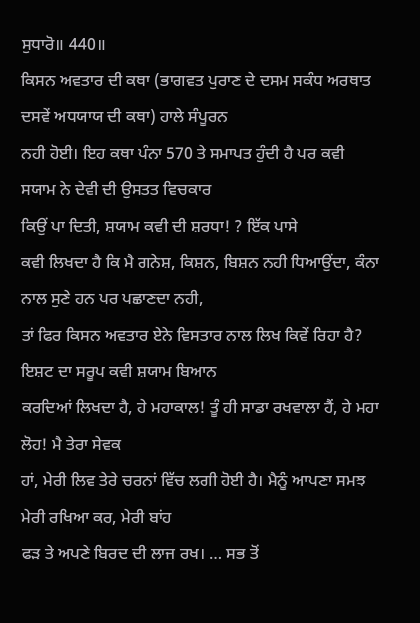ਸੁਧਾਰੋ॥ 440॥
ਕਿਸਨ ਅਵਤਾਰ ਦੀ ਕਥਾ (ਭਾਗਵਤ ਪੁਰਾਣ ਦੇ ਦਸਮ ਸਕੰਧ ਅਰਥਾਤ ਦਸਵੇਂ ਅਧਯਾਯ ਦੀ ਕਥਾ) ਹਾਲੇ ਸੰਪੂਰਨ
ਨਹੀ ਹੋਈ। ਇਹ ਕਥਾ ਪੰਨਾ 570 ਤੇ ਸਮਾਪਤ ਹੁੰਦੀ ਹੈ ਪਰ ਕਵੀ ਸਯਾਮ ਨੇ ਦੇਵੀ ਦੀ ਉਸਤਤ ਵਿਚਕਾਰ
ਕਿਉਂ ਪਾ ਦਿਤੀ, ਸ਼ਯਾਮ ਕਵੀ ਦੀ ਸ਼ਰਧਾ! ? ਇੱਕ ਪਾਸੇ
ਕਵੀ ਲਿਖਦਾ ਹੈ ਕਿ ਮੈ ਗਨੇਸ਼, ਕਿਸ਼ਨ, ਬਿਸ਼ਨ ਨਹੀ ਧਿਆਉਂਦਾ, ਕੰਨਾ ਨਾਲ ਸੁਣੇ ਹਨ ਪਰ ਪਛਾਣਦਾ ਨਹੀ,
ਤਾਂ ਫਿਰ ਕਿਸਨ ਅਵਤਾਰ ਏਨੇ ਵਿਸਤਾਰ ਨਾਲ ਲਿਖ ਕਿਵੇਂ ਰਿਹਾ ਹੈ? ਇਸ਼ਟ ਦਾ ਸਰੂਪ ਕਵੀ ਸ਼ਯਾਮ ਬਿਆਨ
ਕਰਦਿਆਂ ਲਿਖਦਾ ਹੈ, ਹੇ ਮਹਾਕਾਲ! ਤੂੰ ਹੀ ਸਾਡਾ ਰਖਵਾਲਾ ਹੈਂ, ਹੇ ਮਹਾ ਲੋਹ! ਮੈ ਤੇਰਾ ਸੇਵਕ
ਹਾਂ, ਮੇਰੀ ਲਿਵ ਤੇਰੇ ਚਰਨਾਂ ਵਿੱਚ ਲਗੀ ਹੋਈ ਹੈ। ਮੈਨੂੰ ਆਪਣਾ ਸਮਝ ਮੇਰੀ ਰਖਿਆ ਕਰ, ਮੇਰੀ ਬਾਂਹ
ਫੜ ਤੇ ਅਪਣੇ ਬਿਰਦ ਦੀ ਲਾਜ ਰਖ। … ਸਭ ਤੋਂ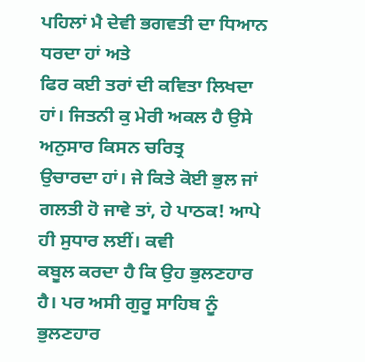ਪਹਿਲਾਂ ਮੈ ਦੇਵੀ ਭਗਵਤੀ ਦਾ ਧਿਆਨ ਧਰਦਾ ਹਾਂ ਅਤੇ
ਫਿਰ ਕਈ ਤਰਾਂ ਦੀ ਕਵਿਤਾ ਲਿਖਦਾ ਹਾਂ। ਜਿਤਨੀ ਕੁ ਮੇਰੀ ਅਕਲ ਹੈ ਉਸੇ ਅਨੁਸਾਰ ਕਿਸਨ ਚਰਿਤ੍ਰ
ਉਚਾਰਦਾ ਹਾਂ। ਜੇ ਕਿਤੇ ਕੋਈ ਭੁਲ ਜਾਂ ਗਲਤੀ ਹੋ ਜਾਵੇ ਤਾਂ, ਹੇ ਪਾਠਕ! ਆਪੇ ਹੀ ਸੁਧਾਰ ਲਈਂ। ਕਵੀ
ਕਬੂਲ ਕਰਦਾ ਹੈ ਕਿ ਉਹ ਭੁਲਣਹਾਰ ਹੈ। ਪਰ ਅਸੀ ਗੁਰੂ ਸਾਹਿਬ ਨੂੰ ਭੁਲਣਹਾਰ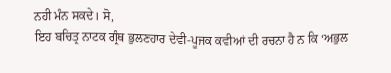ਨਹੀ ਮੰਨ ਸਕਦੇ। ਸੋ,
ਇਹ ਬਚਿਤ੍ਰ ਨਾਟਕ ਗ੍ਰੰਥ ਭੁਲਣਹਾਰ ਦੇਵੀ-ਪੂਜਕ ਕਵੀਆਂ ਦੀ ਰਚਨਾ ਹੈ ਨ ਕਿ ‘ਅਭੁਲ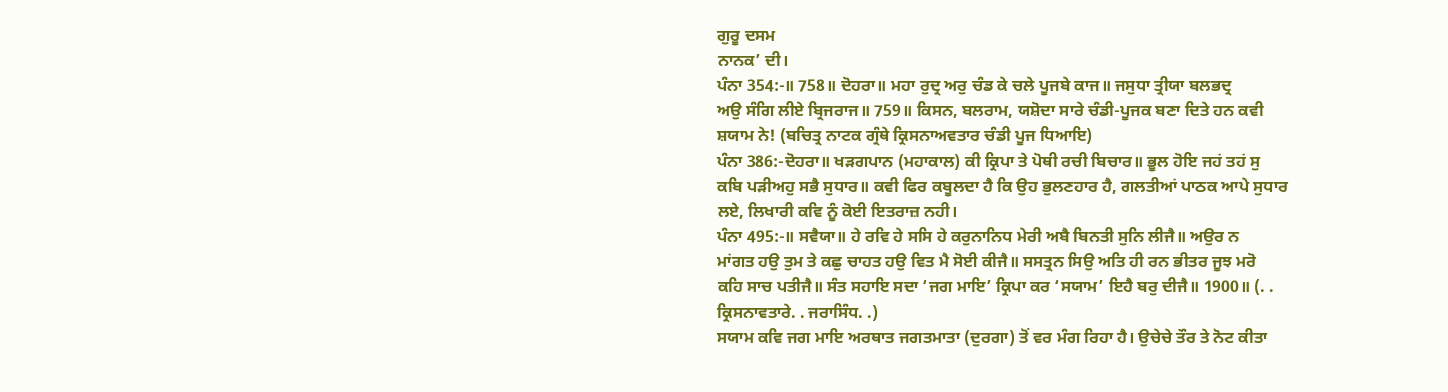ਗੁਰੂ ਦਸਮ
ਨਾਨਕ’ ਦੀ।
ਪੰਨਾ 354:-॥ 758॥ ਦੋਹਰਾ॥ ਮਹਾ ਰੁਦ੍ਰ ਅਰੁ ਚੰਡ ਕੇ ਚਲੇ ਪੂਜਬੇ ਕਾਜ॥ ਜਸੁਧਾ ਤ੍ਰੀਯਾ ਬਲਭਦ੍ਰ
ਅਉ ਸੰਗਿ ਲੀਏ ਬ੍ਰਿਜਰਾਜ॥ 759॥ ਕਿਸਨ, ਬਲਰਾਮ, ਯਸ਼ੋਦਾ ਸਾਰੇ ਚੰਡੀ-ਪੂਜਕ ਬਣਾ ਦਿਤੇ ਹਨ ਕਵੀ
ਸ਼ਯਾਮ ਨੇ! (ਬਚਿਤ੍ਰ ਨਾਟਕ ਗ੍ਰੰਥੇ ਕ੍ਰਿਸਨਾਅਵਤਾਰ ਚੰਡੀ ਪੂਜ ਧਿਆਇ)
ਪੰਨਾ 386:-ਦੋਹਰਾ॥ ਖੜਗਪਾਨ (ਮਹਾਕਾਲ) ਕੀ ਕ੍ਰਿਪਾ ਤੇ ਪੋਥੀ ਰਚੀ ਬਿਚਾਰ॥ ਭੂਲ ਹੋਇ ਜਹਂ ਤਹਂ ਸੁ
ਕਬਿ ਪੜੀਅਹੁ ਸਭੈ ਸੁਧਾਰ॥ ਕਵੀ ਫਿਰ ਕਬੂਲਦਾ ਹੈ ਕਿ ਉਹ ਭੁਲਣਹਾਰ ਹੈ, ਗਲਤੀਆਂ ਪਾਠਕ ਆਪੇ ਸੁਧਾਰ
ਲਏ, ਲਿਖਾਰੀ ਕਵਿ ਨੂੰ ਕੋਈ ਇਤਰਾਜ਼ ਨਹੀ।
ਪੰਨਾ 495:-॥ ਸਵੈਯਾ॥ ਹੇ ਰਵਿ ਹੇ ਸਸਿ ਹੇ ਕਰੁਨਾਨਿਧ ਮੇਰੀ ਅਬੈ ਬਿਨਤੀ ਸੁਨਿ ਲੀਜੈ॥ ਅਉਰ ਨ
ਮਾਂਗਤ ਹਉ ਤੁਮ ਤੇ ਕਛੁ ਚਾਹਤ ਹਉ ਵਿਤ ਮੈ ਸੋਈ ਕੀਜੈ॥ ਸਸਤ੍ਰਨ ਸਿਉ ਅਤਿ ਹੀ ਰਨ ਭੀਤਰ ਜੂਝ ਮਰੋ
ਕਹਿ ਸਾਚ ਪਤੀਜੈ॥ ਸੰਤ ਸਹਾਇ ਸਦਾ ‘ਜਗ ਮਾਇ’ ਕ੍ਰਿਪਾ ਕਰ ‘ਸਯਾਮ’ ਇਹੈ ਬਰੁ ਦੀਜੈ॥ 1900॥ (. .
ਕ੍ਰਿਸਨਾਵਤਾਰੇ. . ਜਰਾਸਿੰਧ. .)
ਸਯਾਮ ਕਵਿ ਜਗ ਮਾਇ ਅਰਥਾਤ ਜਗਤਮਾਤਾ (ਦੁਰਗਾ) ਤੋਂ ਵਰ ਮੰਗ ਰਿਹਾ ਹੈ। ਉਚੇਚੇ ਤੌਰ ਤੇ ਨੋਟ ਕੀਤਾ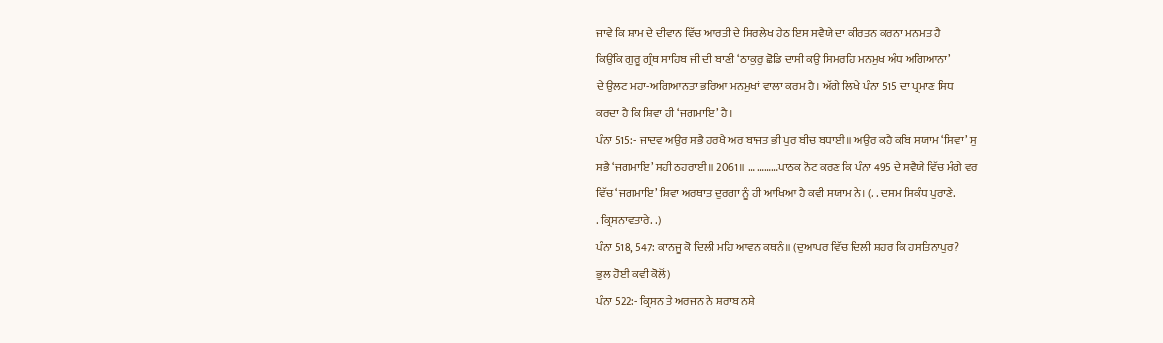ਜਾਵੇ ਕਿ ਸ਼ਾਮ ਦੇ ਦੀਵਾਨ ਵਿੱਚ ਆਰਤੀ ਦੇ ਸਿਰਲੇਖ ਹੇਠ ਇਸ ਸਵੈਯੇ ਦਾ ਕੀਰਤਨ ਕਰਨਾ ਮਨਮਤ ਹੈ
ਕਿਉਂਕਿ ਗੁਰੂ ਗ੍ਰੰਥ ਸਾਹਿਬ ਜੀ ਦੀ ਬਾਣੀ ‘ਠਾਕੁਰੁ ਛੋਡਿ ਦਾਸੀ ਕਉ ਸਿਮਰਹਿ ਮਨਮੁਖ ਅੰਧ ਅਗਿਆਨਾ’
ਦੇ ਉਲਟ ਮਹਾ-ਅਗਿਆਨਤਾ ਭਰਿਆ ਮਨਮੁਖਾਂ ਵਾਲਾ ਕਰਮ ਹੈ। ਅੱਗੇ ਲਿਖੇ ਪੰਨਾ 515 ਦਾ ਪ੍ਰਮਾਣ ਸਿਧ
ਕਰਦਾ ਹੈ ਕਿ ਸ਼ਿਵਾ ਹੀ ‘ਜਗਮਾਇ’ ਹੈ।
ਪੰਨਾ 515:- ਜਾਦਵ ਅਉਰ ਸਭੈ ਹਰਖੈ ਅਰ ਬਾਜਤ ਭੀ ਪੁਰ ਬੀਚ ਬਧਾਈ॥ ਅਉਰ ਕਹੈ ਕਬਿ ਸਯਾਮ ‘ਸਿਵਾ’ ਸੁ
ਸਭੈ ‘ਜਗਮਾਇ’ ਸਹੀ ਠਹਰਾਈ॥ 2061॥ … ………ਪਾਠਕ ਨੋਟ ਕਰਣ ਕਿ ਪੰਨਾ 495 ਦੇ ਸਵੈਯੇ ਵਿੱਚ ਮੰਗੇ ਵਰ
ਵਿੱਚ ‘ਜਗਮਾਇ’ ਸ਼ਿਵਾ ਅਰਥਾਤ ਦੁਰਗਾ ਨੂੰ ਹੀ ਆਖਿਆ ਹੈ ਕਵੀ ਸਯਾਮ ਨੇ। (. . ਦਸਮ ਸਿਕੰਧ ਪੁਰਾਣੇ.
. ਕ੍ਰਿਸਨਾਵਤਾਰੇ. .)
ਪੰਨਾ 518, 547: ਕਾਨਜੂ ਕੋ ਦਿਲੀ ਮਹਿ ਆਵਨ ਕਥਨੰ॥ (ਦੁਆਪਰ ਵਿੱਚ ਦਿਲੀ ਸ਼ਹਰ ਕਿ ਹਸਤਿਨਾਪੁਰ?
ਭੁਲ ਹੋਈ ਕਵੀ ਕੋਲੋਂ)
ਪੰਨਾ 522:- ਕ੍ਰਿਸਨ ਤੇ ਅਰਜਨ ਨੇ ਸ਼ਰਾਬ ਨਸ਼ੇ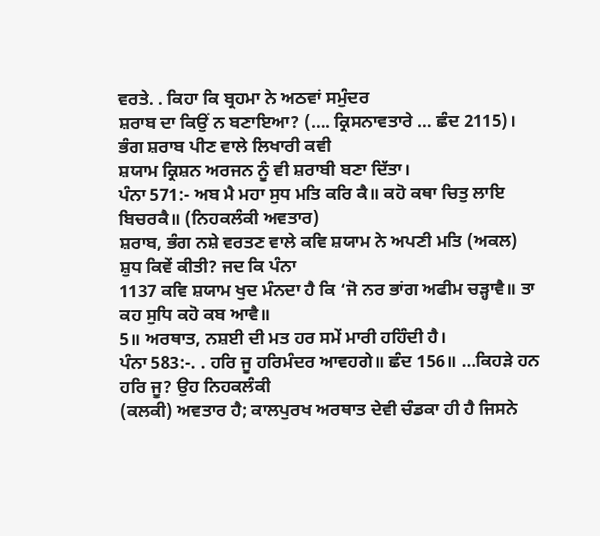ਵਰਤੇ. . ਕਿਹਾ ਕਿ ਬ੍ਰਹਮਾ ਨੇ ਅਠਵਾਂ ਸਮੁੰਦਰ
ਸ਼ਰਾਬ ਦਾ ਕਿਉਂ ਨ ਬਣਾਇਆ? (…. ਕ੍ਰਿਸਨਾਵਤਾਰੇ … ਛੰਦ 2115)। ਭੰਗ ਸ਼ਰਾਬ ਪੀਣ ਵਾਲੇ ਲਿਖਾਰੀ ਕਵੀ
ਸ਼ਯਾਮ ਕ੍ਰਿਸ਼ਨ ਅਰਜਨ ਨੂੰ ਵੀ ਸ਼ਰਾਬੀ ਬਣਾ ਦਿੱਤਾ।
ਪੰਨਾ 571:- ਅਬ ਮੈ ਮਹਾ ਸੁਧ ਮਤਿ ਕਰਿ ਕੈ॥ ਕਹੋ ਕਥਾ ਚਿਤੁ ਲਾਇ ਬਿਚਰਕੈ॥ (ਨਿਹਕਲੰਕੀ ਅਵਤਾਰ)
ਸ਼ਰਾਬ, ਭੰਗ ਨਸ਼ੇ ਵਰਤਣ ਵਾਲੇ ਕਵਿ ਸ਼ਯਾਮ ਨੇ ਅਪਣੀ ਮਤਿ (ਅਕਲ) ਸ਼ੁਧ ਕਿਵੇਂ ਕੀਤੀ? ਜਦ ਕਿ ਪੰਨਾ
1137 ਕਵਿ ਸ਼ਯਾਮ ਖੁਦ ਮੰਨਦਾ ਹੈ ਕਿ ‘ਜੋ ਨਰ ਭਾਂਗ ਅਫੀਮ ਚੜ੍ਹਾਵੈ॥ ਤਾ ਕਹ ਸੁਧਿ ਕਹੋ ਕਬ ਆਵੈ॥
5॥ ਅਰਥਾਤ, ਨਸ਼ਈ ਦੀ ਮਤ ਹਰ ਸਮੇਂ ਮਾਰੀ ਹਹਿੰਦੀ ਹੈ।
ਪੰਨਾ 583:-. . ਹਰਿ ਜੂ ਹਰਿਮੰਦਰ ਆਵਹਗੇ॥ ਛੰਦ 156॥ …ਕਿਹੜੇ ਹਨ ਹਰਿ ਜੂ? ਉਹ ਨਿਹਕਲੰਕੀ
(ਕਲਕੀ) ਅਵਤਾਰ ਹੈ; ਕਾਲਪੁਰਖ ਅਰਥਾਤ ਦੇਵੀ ਚੰਡਕਾ ਹੀ ਹੈ ਜਿਸਨੇ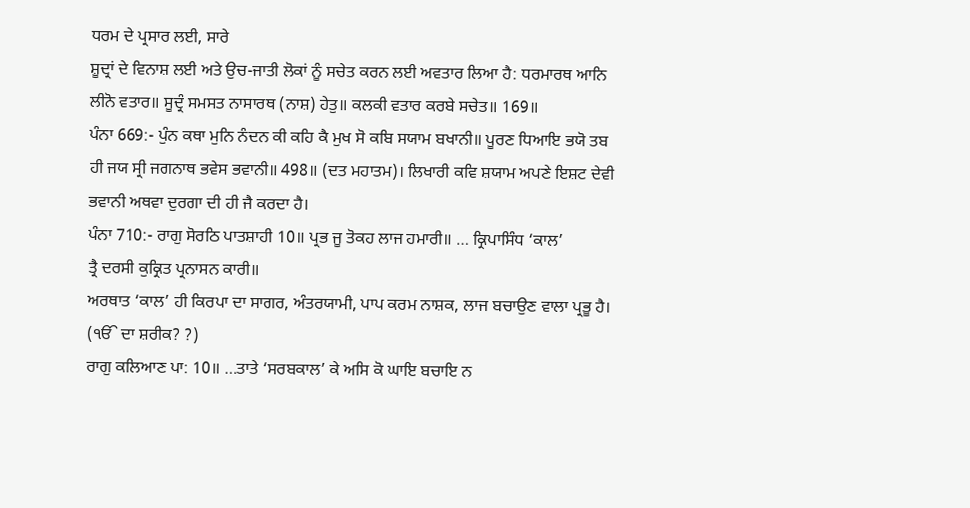ਧਰਮ ਦੇ ਪ੍ਰਸਾਰ ਲਈ, ਸਾਰੇ
ਸ਼ੂਦ੍ਰਾਂ ਦੇ ਵਿਨਾਸ਼ ਲਈ ਅਤੇ ਉਚ-ਜਾਤੀ ਲੋਕਾਂ ਨੂੰ ਸਚੇਤ ਕਰਨ ਲਈ ਅਵਤਾਰ ਲਿਆ ਹੈ: ਧਰਮਾਰਥ ਆਨਿ
ਲੀਨੋ ਵਤਾਰ॥ ਸੂਦ੍ਰੰ ਸਮਸਤ ਨਾਸਾਰਥ (ਨਾਸ਼) ਹੇਤੁ॥ ਕਲਕੀ ਵਤਾਰ ਕਰਬੇ ਸਚੇਤ॥ 169॥
ਪੰਨਾ 669:- ਪੁੰਨ ਕਥਾ ਮੁਨਿ ਨੰਦਨ ਕੀ ਕਹਿ ਕੈ ਮੁਖ ਸੋ ਕਬਿ ਸਯਾਮ ਬਖਾਨੀ॥ ਪੂਰਣ ਧਿਆਇ ਭਯੋ ਤਬ
ਹੀ ਜਯ ਸ੍ਰੀ ਜਗਨਾਥ ਭਵੇਸ ਭਵਾਨੀ॥ 498॥ (ਦਤ ਮਹਾਤਮ)। ਲਿਖਾਰੀ ਕਵਿ ਸ਼ਯਾਮ ਅਪਣੇ ਇਸ਼ਟ ਦੇਵੀ
ਭਵਾਨੀ ਅਥਵਾ ਦੁਰਗਾ ਦੀ ਹੀ ਜੈ ਕਰਦਾ ਹੈ।
ਪੰਨਾ 710:- ਰਾਗੁ ਸੋਰਠਿ ਪਾਤਸ਼ਾਹੀ 10॥ ਪ੍ਰਭ ਜੂ ਤੋਕਹ ਲਾਜ ਹਮਾਰੀ॥ … ਕ੍ਰਿਪਾਸਿੰਧ ‘ਕਾਲ’
ਤ੍ਰੈ ਦਰਸੀ ਕੁਕ੍ਰਿਤ ਪ੍ਰਨਾਸਨ ਕਾਰੀ॥
ਅਰਥਾਤ ‘ਕਾਲ’ ਹੀ ਕਿਰਪਾ ਦਾ ਸਾਗਰ, ਅੰਤਰਯਾਮੀ, ਪਾਪ ਕਰਮ ਨਾਸ਼ਕ, ਲਾਜ ਬਚਾਉਣ ਵਾਲਾ ਪ੍ਰਭੂ ਹੈ।
(ੴ ਦਾ ਸ਼ਰੀਕ? ?)
ਰਾਗੁ ਕਲਿਆਣ ਪਾ: 10॥ …ਤਾਤੇ ‘ਸਰਬਕਾਲ’ ਕੇ ਅਸਿ ਕੋ ਘਾਇ ਬਚਾਇ ਨ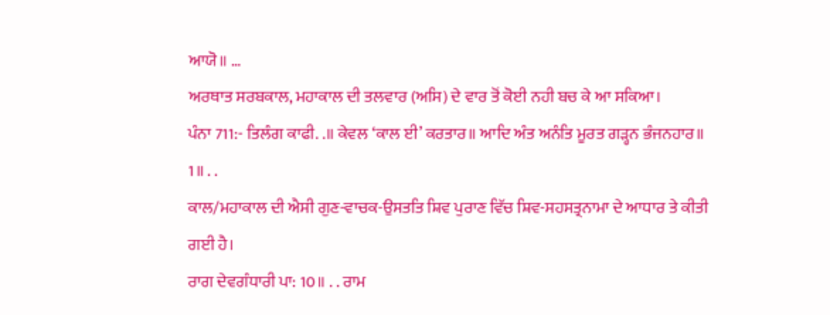ਆਯੋ॥ …
ਅਰਥਾਤ ਸਰਬਕਾਲ, ਮਹਾਕਾਲ ਦੀ ਤਲਵਾਰ (ਅਸਿ) ਦੇ ਵਾਰ ਤੋਂ ਕੋਈ ਨਹੀ ਬਚ ਕੇ ਆ ਸਕਿਆ।
ਪੰਨਾ 711:- ਤਿਲੰਗ ਕਾਫੀ. .॥ ਕੇਵਲ ‘ਕਾਲ ਈ’ ਕਰਤਾਰ॥ ਆਦਿ ਅੰਤ ਅਨੰਤਿ ਮੂਰਤ ਗੜ੍ਹਨ ਭੰਜਨਹਾਰ॥
1॥ . .
ਕਾਲ/ਮਹਾਕਾਲ ਦੀ ਐਸੀ ਗੁਣ-ਵਾਚਕ-ਉਸਤਤਿ ਸ਼ਿਵ ਪੁਰਾਣ ਵਿੱਚ ਸ਼ਿਵ-ਸਹਸਤ੍ਰਨਾਮਾ ਦੇ ਆਧਾਰ ਤੇ ਕੀਤੀ
ਗਈ ਹੈ।
ਰਾਗ ਦੇਵਗੰਧਾਰੀ ਪਾ: 10॥ . . ਰਾਮ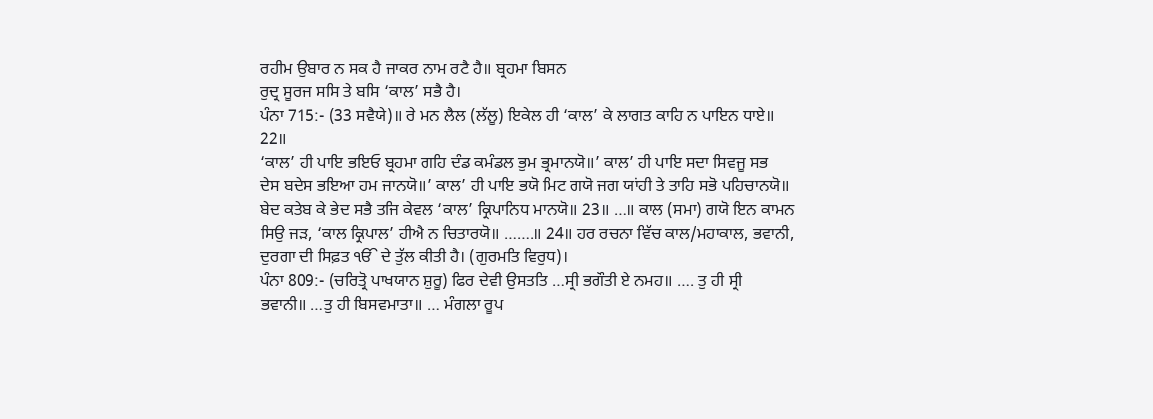ਰਹੀਮ ਉਬਾਰ ਨ ਸਕ ਹੈ ਜਾਕਰ ਨਾਮ ਰਟੈ ਹੈ॥ ਬ੍ਰਹਮਾ ਬਿਸਨ
ਰੁਦ੍ਰ ਸੂਰਜ ਸਸਿ ਤੇ ਬਸਿ ‘ਕਾਲ’ ਸਭੈ ਹੈ।
ਪੰਨਾ 715:- (33 ਸਵੈਯੇ)॥ ਰੇ ਮਨ ਲੈਲ (ਲੱਲੂ) ਇਕੇਲ ਹੀ ‘ਕਾਲ’ ਕੇ ਲਾਗਤ ਕਾਹਿ ਨ ਪਾਇਨ ਧਾਏ॥
22॥
‘ਕਾਲ’ ਹੀ ਪਾਇ ਭਇਓ ਬ੍ਰਹਮਾ ਗਹਿ ਦੰਡ ਕਮੰਡਲ ਭੁਮ ਭ੍ਰਮਾਨਯੋ॥’ ਕਾਲ’ ਹੀ ਪਾਇ ਸਦਾ ਸਿਵਜੂ ਸਭ
ਦੇਸ ਬਦੇਸ ਭਇਆ ਹਮ ਜਾਨਯੋ॥’ ਕਾਲ’ ਹੀ ਪਾਇ ਭਯੋ ਮਿਟ ਗਯੋ ਜਗ ਯਾਂਹੀ ਤੇ ਤਾਹਿ ਸਭੋ ਪਹਿਚਾਨਯੋ॥
ਬੇਦ ਕਤੇਬ ਕੇ ਭੇਦ ਸਭੈ ਤਜਿ ਕੇਵਲ ‘ਕਾਲ’ ਕ੍ਰਿਪਾਨਿਧ ਮਾਨਯੋ॥ 23॥ …॥ ਕਾਲ (ਸਮਾ) ਗਯੋ ਇਨ ਕਾਮਨ
ਸਿਉ ਜੜ, ‘ਕਾਲ ਕ੍ਰਿਪਾਲ’ ਹੀਐ ਨ ਚਿਤਾਰਯੋ॥ …….॥ 24॥ ਹਰ ਰਚਨਾ ਵਿੱਚ ਕਾਲ/ਮਹਾਕਾਲ, ਭਵਾਨੀ,
ਦੁਰਗਾ ਦੀ ਸਿਫ਼ਤ ੴ ਦੇ ਤੁੱਲ ਕੀਤੀ ਹੈ। (ਗੁਰਮਤਿ ਵਿਰੁਧ)।
ਪੰਨਾ 809:- (ਚਰਿਤ੍ਰੋ ਪਾਖਯਾਨ ਸ਼ੁਰੂ) ਫਿਰ ਦੇਵੀ ਉਸਤਤਿ …ਸ੍ਰੀ ਭਗੌਤੀ ਏ ਨਮਹ॥ …. ਤੁ ਹੀ ਸ੍ਰੀ
ਭਵਾਨੀ॥ …ਤੁ ਹੀ ਬਿਸਵਮਾਤਾ॥ … ਮੰਗਲਾ ਰੂਪ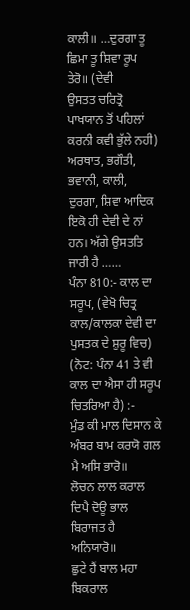ਕਾਲੀ॥ …ਦੁਰਗਾ ਤੂ ਛਿਮਾ ਤੂ ਸ਼ਿਵਾ ਰੂਪ ਤੇਰੋ॥ (ਦੇਵੀ
ਉਸਤਤ ਚਰਿਤ੍ਰੋ ਪਾਖਯਾਨ ਤੋਂ ਪਹਿਲਾਂ ਕਰਨੀ ਕਵੀ ਭੁੱਲੇ ਨਹੀ) ਅਰਥਾਤ, ਭਗੌਤੀ, ਭਵਾਨੀ, ਕਾਲੀ,
ਦੁਰਗਾ, ਸ਼ਿਵਾ ਆਦਿਕ ਇਕੋ ਹੀ ਦੇਵੀ ਦੇ ਨਾਂ ਹਨ। ਅੱਗੇ ਉਸਤਤਿ ਜਾਰੀ ਹੈ ……
ਪੰਨਾ 810:- ਕਾਲ ਦਾ ਸਰੂਪ, (ਵੇਖੋ ਚਿਤ੍ਰ ਕਾਲ/ਕਾਲਕਾ ਦੇਵੀ ਦਾ ਪੁਸਤਕ ਦੇ ਸ਼ੁਰੂ ਵਿਚ)
(ਨੋਟ: ਪੰਨਾ 41 ਤੇ ਵੀ ਕਾਲ ਦਾ ਐਸਾ ਹੀ ਸਰੂਪ ਚਿਤਰਿਆ ਹੈ) :-
ਮੁੰਡ ਕੀ ਮਾਲ ਦਿਸਾਨ ਕੇ ਅੰਬਰ ਬਾਮ ਕਰਯੋ ਗਲ ਮੈ ਅਸਿ ਭਾਰੋ॥
ਲੋਚਨ ਲਾਲ ਕਰਾਲ ਦਿਪੈ ਦੋਊ ਭਾਲ ਬਿਰਾਜਤ ਹੈ ਅਨਿਯਾਰੋ॥
ਛੁਟੇ ਹੈਂ ਬਾਲ ਮਹਾ ਬਿਕਰਾਲ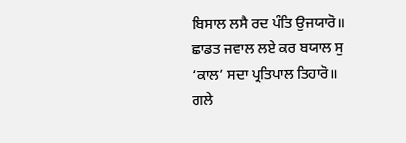ਬਿਸਾਲ ਲਸੈ ਰਦ ਪੰਤਿ ਉਜਯਾਰੋ॥
ਛਾਡਤ ਜਵਾਲ ਲਏ ਕਰ ਬਯਾਲ ਸੁ ‘ਕਾਲ’ ਸਦਾ ਪ੍ਰਤਿਪਾਲ ਤਿਹਾਰੋ॥
ਗਲੇ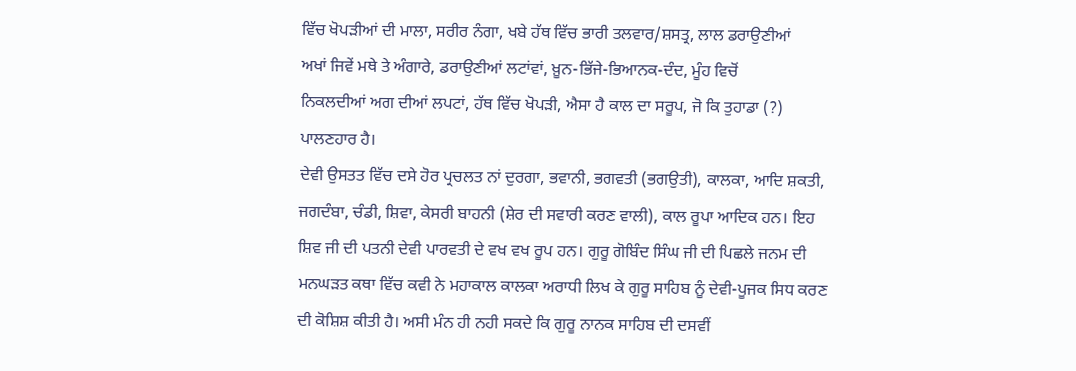ਵਿੱਚ ਖੋਪੜੀਆਂ ਦੀ ਮਾਲਾ, ਸਰੀਰ ਨੰਗਾ, ਖਬੇ ਹੱਥ ਵਿੱਚ ਭਾਰੀ ਤਲਵਾਰ/ਸ਼ਸਤ੍ਰ, ਲਾਲ ਡਰਾਉਣੀਆਂ
ਅਖਾਂ ਜਿਵੇਂ ਮਥੇ ਤੇ ਅੰਗਾਰੇ, ਡਰਾਉਣੀਆਂ ਲਟਾਂਵਾਂ, ਖ਼ੂਨ-ਭਿੱਜੇ-ਭਿਆਨਕ-ਦੰਦ, ਮੂੰਹ ਵਿਚੋਂ
ਨਿਕਲਦੀਆਂ ਅਗ ਦੀਆਂ ਲਪਟਾਂ, ਹੱਥ ਵਿੱਚ ਖੋਪੜੀ, ਐਸਾ ਹੈ ਕਾਲ ਦਾ ਸਰੂਪ, ਜੋ ਕਿ ਤੁਹਾਡਾ (?)
ਪਾਲਣਹਾਰ ਹੈ।
ਦੇਵੀ ਉਸਤਤ ਵਿੱਚ ਦਸੇ ਹੋਰ ਪ੍ਰਚਲਤ ਨਾਂ ਦੁਰਗਾ, ਭਵਾਨੀ, ਭਗਵਤੀ (ਭਗਉਤੀ), ਕਾਲਕਾ, ਆਦਿ ਸ਼ਕਤੀ,
ਜਗਦੰਬਾ, ਚੰਡੀ, ਸ਼ਿਵਾ, ਕੇਸਰੀ ਬਾਹਨੀ (ਸ਼ੇਰ ਦੀ ਸਵਾਰੀ ਕਰਣ ਵਾਲੀ), ਕਾਲ ਰੂਪਾ ਆਦਿਕ ਹਨ। ਇਹ
ਸ਼ਿਵ ਜੀ ਦੀ ਪਤਨੀ ਦੇਵੀ ਪਾਰਵਤੀ ਦੇ ਵਖ ਵਖ ਰੂਪ ਹਨ। ਗੁਰੂ ਗੋਬਿੰਦ ਸਿੰਘ ਜੀ ਦੀ ਪਿਛਲੇ ਜਨਮ ਦੀ
ਮਨਘੜਤ ਕਥਾ ਵਿੱਚ ਕਵੀ ਨੇ ਮਹਾਕਾਲ ਕਾਲਕਾ ਅਰਾਧੀ ਲਿਖ ਕੇ ਗੁਰੂ ਸਾਹਿਬ ਨੂੰ ਦੇਵੀ-ਪੂਜਕ ਸਿਧ ਕਰਣ
ਦੀ ਕੋਸ਼ਿਸ਼ ਕੀਤੀ ਹੈ। ਅਸੀ ਮੰਨ ਹੀ ਨਹੀ ਸਕਦੇ ਕਿ ਗੁਰੂ ਨਾਨਕ ਸਾਹਿਬ ਦੀ ਦਸਵੀਂ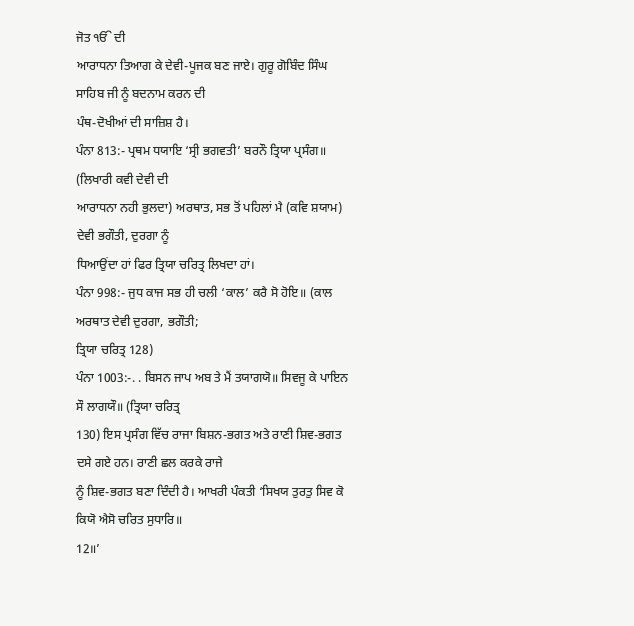ਜੋਤ ੴ ਦੀ
ਆਰਾਧਨਾ ਤਿਆਗ ਕੇ ਦੇਵੀ-ਪੂਜਕ ਬਣ ਜਾਏ। ਗੁਰੂ ਗੋਬਿੰਦ ਸਿੰਘ ਸਾਹਿਬ ਜੀ ਨੂੰ ਬਦਨਾਮ ਕਰਨ ਦੀ
ਪੰਥ-ਦੋਖੀਆਂ ਦੀ ਸਾਜ਼ਿਸ਼ ਹੈ।
ਪੰਨਾ 813:- ਪ੍ਰਥਮ ਧਯਾਇ ‘ਸ੍ਰੀ ਭਗਵਤੀ’ ਬਰਨੌ ਤ੍ਰਿਯਾ ਪ੍ਰਸੰਗ॥ (ਲਿਖਾਰੀ ਕਵੀ ਦੇਵੀ ਦੀ
ਆਰਾਧਨਾ ਨਹੀ ਭੁਲਦਾ) ਅਰਥਾਤ, ਸਭ ਤੋਂ ਪਹਿਲਾਂ ਮੈ (ਕਵਿ ਸ਼ਯਾਮ) ਦੇਵੀ ਭਗੌਤੀ, ਦੁਰਗਾ ਨੂੰ
ਧਿਆਉਂਦਾ ਹਾਂ ਫਿਰ ਤ੍ਰਿਯਾ ਚਰਿਤ੍ਰ ਲਿਖਦਾ ਹਾਂ।
ਪੰਨਾ 998:- ਜੁਧ ਕਾਜ ਸਭ ਹੀ ਚਲੀ ‘ਕਾਲ’ ਕਰੈ ਸੋ ਹੋਇ॥ (ਕਾਲ ਅਰਥਾਤ ਦੇਵੀ ਦੁਰਗਾ, ਭਗੌਤੀ;
ਤ੍ਰਿਯਾ ਚਰਿਤ੍ਰ 128)
ਪੰਨਾ 1003:-. . ਬਿਸਨ ਜਾਪ ਅਬ ਤੇ ਮੈਂ ਤਯਾਗਯੋ॥ ਸਿਵਜੂ ਕੇ ਪਾਇਨ ਸੌ ਲਾਗਯੌ॥ (ਤ੍ਰਿਯਾ ਚਰਿਤ੍ਰ
130) ਇਸ ਪ੍ਰਸੰਗ ਵਿੱਚ ਰਾਜਾ ਬਿਸ਼ਨ-ਭਗਤ ਅਤੇ ਰਾਣੀ ਸ਼ਿਵ-ਭਗਤ ਦਸੇ ਗਏ ਹਨ। ਰਾਣੀ ਛਲ ਕਰਕੇ ਰਾਜੇ
ਨੂੰ ਸ਼ਿਵ-ਭਗਤ ਬਣਾ ਦਿੰਦੀ ਹੈ। ਆਖਰੀ ਪੰਕਤੀ ‘ਸਿਖਯ ਤੁਰਤੁ ਸਿਵ ਕੋ ਕਿਯੋ ਐਸੋ ਚਰਿਤ ਸੁਧਾਰਿ॥
12॥’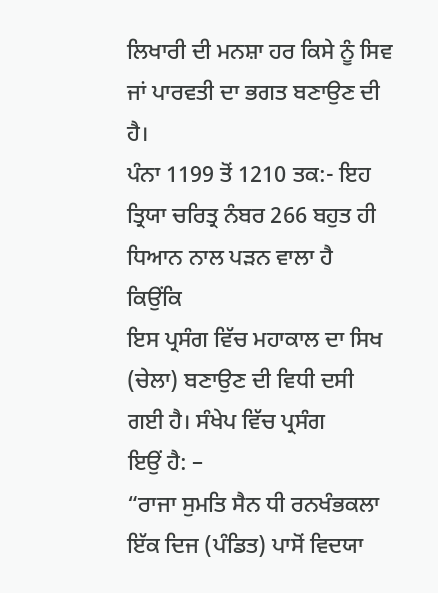ਲਿਖਾਰੀ ਦੀ ਮਨਸ਼ਾ ਹਰ ਕਿਸੇ ਨੂੰ ਸਿਵ ਜਾਂ ਪਾਰਵਤੀ ਦਾ ਭਗਤ ਬਣਾਉਣ ਦੀ ਹੈ।
ਪੰਨਾ 1199 ਤੋਂ 1210 ਤਕ:- ਇਹ ਤ੍ਰਿਯਾ ਚਰਿਤ੍ਰ ਨੰਬਰ 266 ਬਹੁਤ ਹੀ ਧਿਆਨ ਨਾਲ ਪੜਨ ਵਾਲਾ ਹੈ
ਕਿਉਂਕਿ
ਇਸ ਪ੍ਰਸੰਗ ਵਿੱਚ ਮਹਾਕਾਲ ਦਾ ਸਿਖ (ਚੇਲਾ) ਬਣਾਉਣ ਦੀ ਵਿਧੀ ਦਸੀ ਗਈ ਹੈ। ਸੰਖੇਪ ਵਿੱਚ ਪ੍ਰਸੰਗ
ਇਉਂ ਹੈ: –
“ਰਾਜਾ ਸੁਮਤਿ ਸੈਨ ਧੀ ਰਨਖੰਭਕਲਾ ਇੱਕ ਦਿਜ (ਪੰਡਿਤ) ਪਾਸੋਂ ਵਿਦਯਾ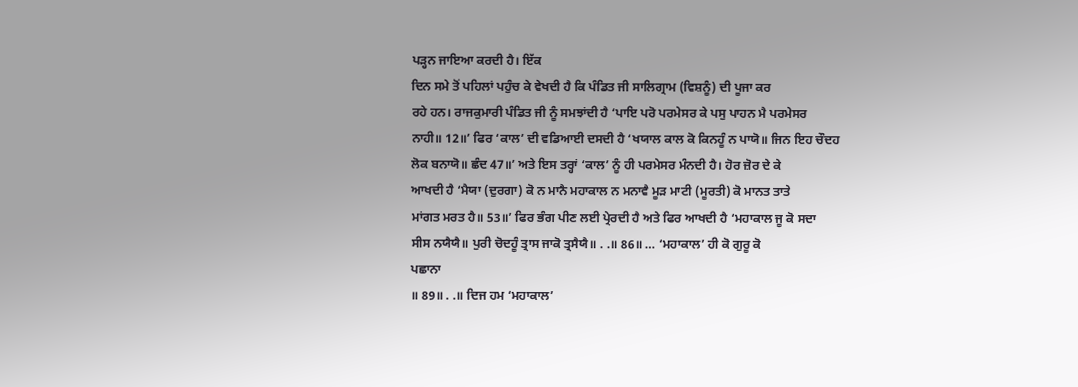ਪੜ੍ਹਨ ਜਾਇਆ ਕਰਦੀ ਹੈ। ਇੱਕ
ਦਿਨ ਸਮੇ ਤੋਂ ਪਹਿਲਾਂ ਪਹੁੰਚ ਕੇ ਵੇਖਦੀ ਹੈ ਕਿ ਪੰਡਿਤ ਜੀ ਸਾਲਿਗ੍ਰਾਮ (ਵਿਸ਼ਨੂੰ) ਦੀ ਪੂਜਾ ਕਰ
ਰਹੇ ਹਨ। ਰਾਜਕੁਮਾਰੀ ਪੰਡਿਤ ਜੀ ਨੂੰ ਸਮਝਾਂਦੀ ਹੈ ‘ਪਾਇ ਪਰੋ ਪਰਮੇਸਰ ਕੇ ਪਸੁ ਪਾਹਨ ਮੈ ਪਰਮੇਸਰ
ਨਾਹੀ॥ 12॥’ ਫਿਰ ‘ਕਾਲ’ ਦੀ ਵਡਿਆਈ ਦਸਦੀ ਹੈ ‘ਖਯਾਲ ਕਾਲ ਕੋ ਕਿਨਹੂੰ ਨ ਪਾਯੋ॥ ਜਿਨ ਇਹ ਚੌਦਹ
ਲੋਕ ਬਨਾਯੋ॥ ਛੰਦ 47॥’ ਅਤੇ ਇਸ ਤਰ੍ਹਾਂ ‘ਕਾਲ’ ਨੂੰ ਹੀ ਪਰਮੇਸਰ ਮੰਨਦੀ ਹੈ। ਹੋਰ ਜ਼ੋਰ ਦੇ ਕੇ
ਆਖਦੀ ਹੈ ‘ਮੈਯਾ (ਦੁਰਗਾ) ਕੋ ਨ ਮਾਨੈ ਮਹਾਕਾਲ ਨ ਮਨਾਵੈ ਮੂੜ ਮਾਟੀ (ਮੂਰਤੀ) ਕੋ ਮਾਨਤ ਤਾਤੇ
ਮਾਂਗਤ ਮਰਤ ਹੈ॥ 53॥’ ਫਿਰ ਭੰਗ ਪੀਣ ਲਈ ਪ੍ਰੇਰਦੀ ਹੈ ਅਤੇ ਫਿਰ ਆਖਦੀ ਹੈ ‘ਮਹਾਕਾਲ ਜੂ ਕੋ ਸਦਾ
ਸੀਸ ਨਯੈਯੈ॥ ਪੁਰੀ ਚੋਦਹੂੰ ਤ੍ਰਾਸ ਜਾਕੋ ਤ੍ਰਸੈਯੈ॥ . .॥ 86॥ … ‘ਮਹਾਕਾਲ’ ਹੀ ਕੋ ਗੁਰੂ ਕੋ
ਪਛਾਨਾ
॥ 89॥ . .॥ ਦਿਜ ਹਮ ‘ਮਹਾਕਾਲ’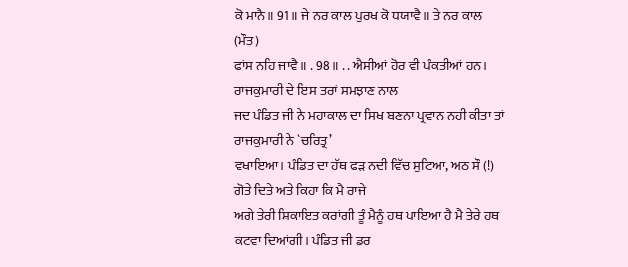ਕੋ ਮਾਨੈ॥ 91॥ ਜੇ ਨਰ ਕਾਲ ਪੁਰਖ ਕੋ ਧਯਾਵੈ॥ ਤੇ ਨਰ ਕਾਲ (ਮੌਤ)
ਫਾਂਸ ਨਹਿ ਜਾਵੈ॥ . 98॥ . . ਐਸੀਆਂ ਹੋਰ ਵੀ ਪੰਕਤੀਆਂ ਹਨ। ਰਾਜਕੁਮਾਰੀ ਦੇ ਇਸ ਤਰਾਂ ਸਮਝਾਣ ਨਾਲ
ਜਦ ਪੰਡਿਤ ਜੀ ਨੇ ਮਹਾਕਾਲ ਦਾ ਸਿਖ ਬਣਨਾ ਪ੍ਰਵਾਨ ਨਹੀ ਕੀਤਾ ਤਾਂ ਰਾਜਕੁਮਾਰੀ ਨੇ `ਚਰਿਤ੍ਰ’
ਵਖਾਇਆ। ਪੰਡਿਤ ਦਾ ਹੱਥ ਫੜ ਨਦੀ ਵਿੱਚ ਸੁਟਿਆ, ਅਠ ਸੌ (!) ਗੋਤੇ ਦਿਤੇ ਅਤੇ ਕਿਹਾ ਕਿ ਮੈ ਰਾਜੇ
ਅਗੇ ਤੇਰੀ ਸ਼ਿਕਾਇਤ ਕਰਾਂਗੀ ਤੂੰ ਮੈਨੂੰ ਹਥ ਪਾਇਆ ਹੈ ਮੈ ਤੇਰੇ ਹਥ ਕਟਵਾ ਦਿਆਂਗੀ। ਪੰਡਿਤ ਜੀ ਡਰ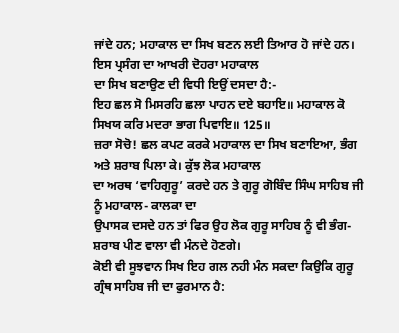ਜਾਂਦੇ ਹਨ; ਮਹਾਕਾਲ ਦਾ ਸਿਖ ਬਣਨ ਲਈ ਤਿਆਰ ਹੋ ਜਾਂਦੇ ਹਨ। ਇਸ ਪ੍ਰਸੰਗ ਦਾ ਆਖਰੀ ਦੋਹਰਾ ਮਹਾਕਾਲ
ਦਾ ਸਿਖ ਬਣਾਉਣ ਦੀ ਵਿਧੀ ਇਉਂ ਦਸਦਾ ਹੈ:-
ਇਹ ਛਲ ਸੋ ਮਿਸਰਹਿ ਛਲਾ ਪਾਹਨ ਦਏ ਬਹਾਇ॥ ਮਹਾਕਾਲ ਕੋ ਸਿਖਯ ਕਰਿ ਮਦਰਾ ਭਾਗ ਪਿਵਾਇ॥ 125॥
ਜ਼ਰਾ ਸੋਚੋ! ਛਲ ਕਪਟ ਕਰਕੇ ਮਹਾਕਾਲ ਦਾ ਸਿਖ ਬਣਾਇਆ, ਭੰਗ ਅਤੇ ਸ਼ਰਾਬ ਪਿਲਾ ਕੇ। ਕੁੱਝ ਲੋਕ ਮਹਾਕਾਲ
ਦਾ ਅਰਥ ‘ਵਾਹਿਗੁਰੂ’ ਕਰਦੇ ਹਨ ਤੇ ਗੁਰੂ ਗੋਬਿੰਦ ਸਿੰਘ ਸਾਹਿਬ ਜੀ ਨੂੰ ਮਹਾਕਾਲ- ਕਾਲਕਾ ਦਾ
ਉਪਾਸਕ ਦਸਦੇ ਹਨ ਤਾਂ ਫਿਰ ਉਹ ਲੋਕ ਗੁਰੂ ਸਾਹਿਬ ਨੂੰ ਵੀ ਭੰਗ-ਸ਼ਰਾਬ ਪੀਣ ਵਾਲਾ ਵੀ ਮੰਨਦੇ ਹੋਣਗੇ।
ਕੋਈ ਵੀ ਸੂਝਵਾਨ ਸਿਖ ਇਹ ਗਲ ਨਹੀ ਮੰਨ ਸਕਦਾ ਕਿਉਕਿ ਗੁਰੂ ਗ੍ਰੰਥ ਸਾਹਿਬ ਜੀ ਦਾ ਫੁਰਮਾਨ ਹੈ: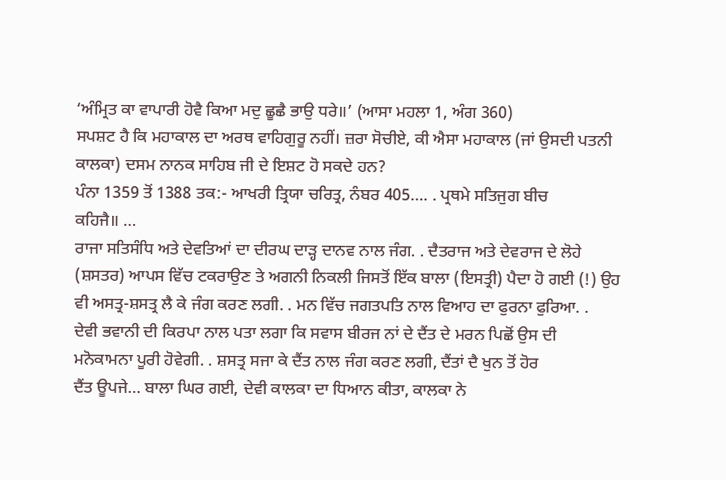‘ਅੰਮ੍ਰਿਤ ਕਾ ਵਾਪਾਰੀ ਹੋਵੈ ਕਿਆ ਮਦੁ ਛੂਛੈ ਭਾਉ ਧਰੇ॥’ (ਆਸਾ ਮਹਲਾ 1, ਅੰਗ 360)
ਸਪਸ਼ਟ ਹੈ ਕਿ ਮਹਾਕਾਲ ਦਾ ਅਰਥ ਵਾਹਿਗੁਰੂ ਨਹੀਂ। ਜ਼ਰਾ ਸੋਚੀਏ, ਕੀ ਐਸਾ ਮਹਾਕਾਲ (ਜਾਂ ਉਸਦੀ ਪਤਨੀ
ਕਾਲਕਾ) ਦਸਮ ਨਾਨਕ ਸਾਹਿਬ ਜੀ ਦੇ ਇਸ਼ਟ ਹੋ ਸਕਦੇ ਹਨ?
ਪੰਨਾ 1359 ਤੋਂ 1388 ਤਕ:- ਆਖਰੀ ਤ੍ਰਿਯਾ ਚਰਿਤ੍ਰ, ਨੰਬਰ 405…. . ਪ੍ਰਥਮੇ ਸਤਿਜੁਗ ਬੀਚ
ਕਹਿਜੈ॥ …
ਰਾਜਾ ਸਤਿਸੰਧਿ ਅਤੇ ਦੇਵਤਿਆਂ ਦਾ ਦੀਰਘ ਦਾੜ੍ਹ ਦਾਨਵ ਨਾਲ ਜੰਗ. . ਦੈਤਰਾਜ ਅਤੇ ਦੇਵਰਾਜ ਦੇ ਲੋਹੇ
(ਸ਼ਸਤਰ) ਆਪਸ ਵਿੱਚ ਟਕਰਾਉਣ ਤੇ ਅਗਨੀ ਨਿਕਲੀ ਜਿਸਤੋਂ ਇੱਕ ਬਾਲਾ (ਇਸਤ੍ਰੀ) ਪੈਦਾ ਹੋ ਗਈ (!) ਉਹ
ਵੀ ਅਸਤ੍ਰ-ਸ਼ਸਤ੍ਰ ਲੈ ਕੇ ਜੰਗ ਕਰਣ ਲਗੀ. . ਮਨ ਵਿੱਚ ਜਗਤਪਤਿ ਨਾਲ ਵਿਆਹ ਦਾ ਫੁਰਨਾ ਫੁਰਿਆ. .
ਦੇਵੀ ਭਵਾਨੀ ਦੀ ਕਿਰਪਾ ਨਾਲ ਪਤਾ ਲਗਾ ਕਿ ਸਵਾਸ ਬੀਰਜ ਨਾਂ ਦੇ ਦੈਂਤ ਦੇ ਮਰਨ ਪਿਛੋਂ ਉਸ ਦੀ
ਮਨੋਕਾਮਨਾ ਪੂਰੀ ਹੋਵੇਗੀ. . ਸ਼ਸਤ੍ਰ ਸਜਾ ਕੇ ਦੈਂਤ ਨਾਲ ਜੰਗ ਕਰਣ ਲਗੀ, ਦੈਂਤਾਂ ਦੈ ਖੁਨ ਤੋਂ ਹੋਰ
ਦੈਂਤ ਊਪਜੇ… ਬਾਲਾ ਘਿਰ ਗਈ, ਦੇਵੀ ਕਾਲਕਾ ਦਾ ਧਿਆਨ ਕੀਤਾ, ਕਾਲਕਾ ਨੇ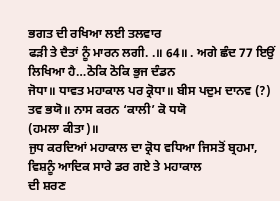ਭਗਤ ਦੀ ਰਖਿਆ ਲਈ ਤਲਵਾਰ
ਫੜੀ ਤੇ ਦੈਤਾਂ ਨੂੰ ਮਾਰਨ ਲਗੀ. .॥ 64॥ . ਅਗੇ ਛੰਦ 77 ਇਉਂ ਲਿਖਿਆ ਹੈ…ਠੋਕਿ ਠੋਕਿ ਭੁਜ ਦੰਡਨ
ਜੋਧਾ॥ ਧਾਵਤ ਮਹਾਕਾਲ ਪਰ ਕ੍ਰੋਧਾ॥ ਬੀਸ ਪਦੁਮ ਦਾਨਵ (?) ਤਵ ਭਯੋ॥ ਨਾਸ ਕਰਨ ‘ਕਾਲੀ’ ਕੋ ਧਯੋ
(ਹਮਲਾ ਕੀਤਾ)॥
ਜੁਧ ਕਰਦਿਆਂ ਮਹਾਕਾਲ ਦਾ ਕ੍ਰੋਧ ਵਧਿਆ ਜਿਸਤੋਂ ਬ੍ਰਹਮਾ, ਵਿਸ਼ਨੂੰ ਆਦਿਕ ਸਾਰੇ ਡਰ ਗਏ ਤੇ ਮਹਾਕਾਲ
ਦੀ ਸ਼ਰਣ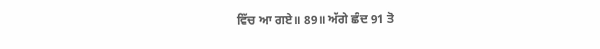ਵਿੱਚ ਆ ਗਏ॥ 89॥ ਅੱਗੇ ਛੰਦ 91 ਤੋ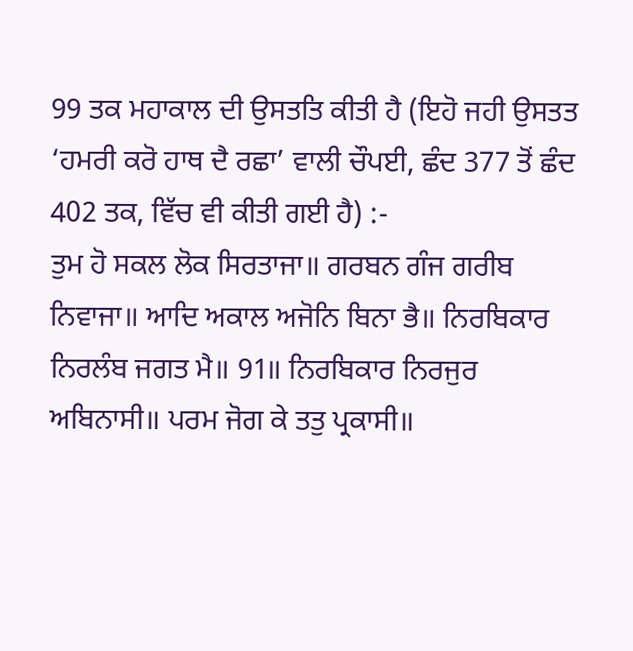99 ਤਕ ਮਹਾਕਾਲ ਦੀ ਉਸਤਤਿ ਕੀਤੀ ਹੈ (ਇਹੋ ਜਹੀ ਉਸਤਤ
‘ਹਮਰੀ ਕਰੋ ਹਾਥ ਦੈ ਰਛਾ’ ਵਾਲੀ ਚੌਪਈ, ਛੰਦ 377 ਤੋਂ ਛੰਦ 402 ਤਕ, ਵਿੱਚ ਵੀ ਕੀਤੀ ਗਈ ਹੈ) :-
ਤੁਮ ਹੋ ਸਕਲ ਲੋਕ ਸਿਰਤਾਜਾ॥ ਗਰਬਨ ਗੰਜ ਗਰੀਬ ਨਿਵਾਜਾ॥ ਆਦਿ ਅਕਾਲ ਅਜੋਨਿ ਬਿਨਾ ਭੈ॥ ਨਿਰਬਿਕਾਰ
ਨਿਰਲੰਬ ਜਗਤ ਮੈ॥ 91॥ ਨਿਰਬਿਕਾਰ ਨਿਰਜੁਰ ਅਬਿਨਾਸੀ॥ ਪਰਮ ਜੋਗ ਕੇ ਤਤੁ ਪ੍ਰਕਾਸੀ॥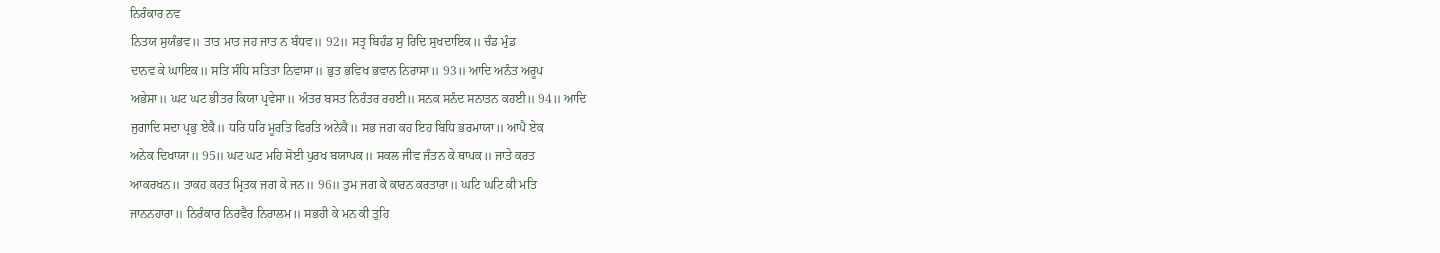ਨਿਰੰਕਾਰ ਨਵ
ਨਿਤਯ ਸੁਯੰਭਵ॥ ਤਾਤ ਮਾਤ ਜਹ ਜਾਤ ਨ ਬੰਧਵ॥ 92॥ ਸਤ੍ਰ ਬਿਹੰਡ ਸੁ ਰਿਦਿ ਸੁਖਦਾਇਕ॥ ਚੰਡ ਮੁੰਡ
ਦਾਨਵ ਕੇ ਘਾਇਕ॥ ਸਤਿ ਸੰਧਿ ਸਤਿਤਾ ਨਿਵਾਸਾ॥ ਭੁਤ ਭਵਿਖ ਭਵਾਨ ਨਿਰਾਸਾ॥ 93॥ ਆਦਿ ਅਨੰਤ ਅਰੂਪ
ਅਭੇਸਾ॥ ਘਟ ਘਟ ਭੀਤਰ ਕਿਯਾ ਪ੍ਰਵੇਸਾ॥ ਅੰਤਰ ਬਸਤ ਨਿਰੰਤਰ ਰਹਈ॥ ਸਨਕ ਸਨੰਦ ਸਨਾਤਨ ਕਹਈ॥ 94॥ ਆਦਿ
ਜੁਗਾਦਿ ਸਦਾ ਪ੍ਰਭੁ ਏਕੈ॥ ਧਰਿ ਧਰਿ ਮੂਰਤਿ ਫਿਰਤਿ ਅਨੇਕੈ॥ ਸਭ ਜਗ ਕਹ ਇਹ ਬਿਧਿ ਭਰਮਾਯਾ॥ ਆਪੈ ਏਕ
ਅਨੇਕ ਦਿਖਾਯਾ॥ 95॥ ਘਟ ਘਟ ਮਹਿ ਸੋਈ ਪੁਰਖ ਬਯਾਪਕ॥ ਸਕਲ ਜੀਵ ਜੰਤਨ ਕੇ ਥਾਪਕ॥ ਜਾਤੇ ਕਰਤ
ਆਕਰਖਨ॥ ਤਾਕਹ ਕਹਤ ਮ੍ਰਿਤਕ ਜਗ ਕੇ ਜਨ॥ 96॥ ਤੁਮ ਜਗ ਕੇ ਕਾਰਨ ਕਰਤਾਰਾ॥ ਘਟਿ ਘਟਿ ਕੀ ਮਤਿ
ਜਾਨਨਹਾਰਾ॥ ਨਿਰੰਕਾਰ ਨਿਰਵੈਰ ਨਿਰਾਲਮ॥ ਸਭਹੀ ਕੇ ਮਨ ਕੀ ਤੁਹਿ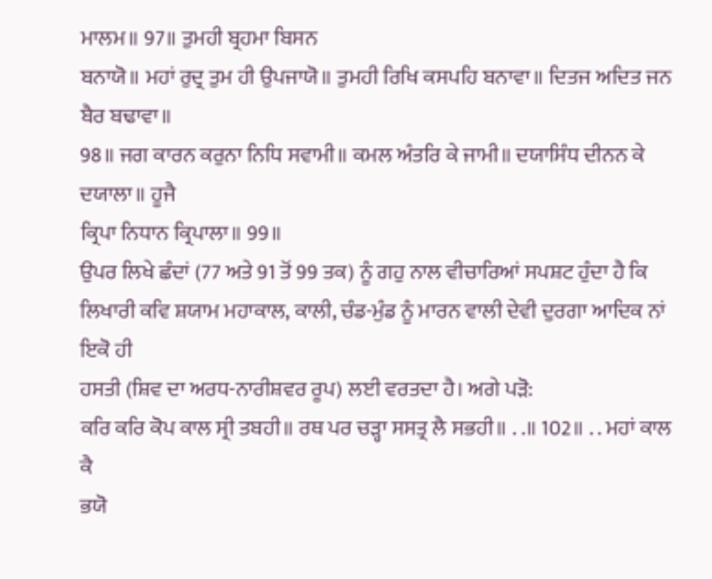ਮਾਲਮ॥ 97॥ ਤੁਮਹੀ ਬ੍ਰਹਮਾ ਬਿਸਨ
ਬਨਾਯੋ॥ ਮਹਾਂ ਰੁਦ੍ਰ ਤੁਮ ਹੀ ਉਪਜਾਯੋ॥ ਤੁਮਹੀ ਰਿਖਿ ਕਸਪਹਿ ਬਨਾਵਾ॥ ਦਿਤਜ ਅਦਿਤ ਜਨ ਬੈਰ ਬਢਾਵਾ॥
98॥ ਜਗ ਕਾਰਨ ਕਰੁਨਾ ਨਿਧਿ ਸਵਾਮੀ॥ ਕਮਲ ਅੰਤਰਿ ਕੇ ਜਾਮੀ॥ ਦਯਾਸਿੰਧ ਦੀਨਨ ਕੇ ਦਯਾਲਾ॥ ਹੂਜੈ
ਕ੍ਰਿਪਾ ਨਿਧਾਨ ਕ੍ਰਿਪਾਲਾ॥ 99॥
ਉਪਰ ਲਿਖੇ ਛੰਦਾਂ (77 ਅਤੇ 91 ਤੋਂ 99 ਤਕ) ਨੂੰ ਗਹੁ ਨਾਲ ਵੀਚਾਰਿਆਂ ਸਪਸ਼ਟ ਹੁੰਦਾ ਹੈ ਕਿ
ਲਿਖਾਰੀ ਕਵਿ ਸ਼ਯਾਮ ਮਹਾਕਾਲ, ਕਾਲੀ, ਚੰਡ-ਮੁੰਡ ਨੂੰ ਮਾਰਨ ਵਾਲੀ ਦੇਵੀ ਦੁਰਗਾ ਆਦਿਕ ਨਾਂ ਇਕੋ ਹੀ
ਹਸਤੀ (ਸ਼ਿਵ ਦਾ ਅਰਧ-ਨਾਰੀਸ਼ਵਰ ਰੂਪ) ਲਈ ਵਰਤਦਾ ਹੈ। ਅਗੇ ਪੜੋ:
ਕਰਿ ਕਰਿ ਕੋਪ ਕਾਲ ਸ੍ਰੀ ਤਬਹੀ॥ ਰਥ ਪਰ ਚੜ੍ਹਾ ਸਸਤ੍ਰ ਲੈ ਸਭਹੀ॥ . .॥ 102॥ . . ਮਹਾਂ ਕਾਲ ਕੈ
ਭਯੋ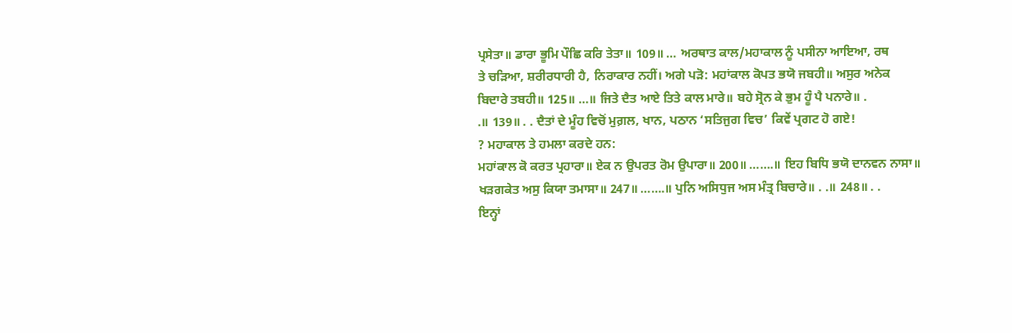ਪ੍ਰਸੇਤਾ॥ ਡਾਰਾ ਭੂਮਿ ਪੌਛਿ ਕਰਿ ਤੇਤਾ॥ 109॥ … ਅਰਥਾਤ ਕਾਲ/ਮਹਾਕਾਲ ਨੂੰ ਪਸੀਨਾ ਆਇਆ, ਰਥ
ਤੇ ਚੜਿਆ, ਸ਼ਰੀਰਧਾਰੀ ਹੈ, ਨਿਰਾਕਾਰ ਨਹੀਂ। ਅਗੇ ਪੜੋ: ਮਹਾਂਕਾਲ ਕੋਪਤ ਭਯੋ ਜਬਹੀ॥ ਅਸੁਰ ਅਨੇਕ
ਬਿਦਾਰੇ ਤਬਹੀ॥ 125॥ …॥ ਜਿਤੇ ਦੈਤ ਆਏ ਤਿਤੇ ਕਾਲ ਮਾਰੇ॥ ਬਹੇ ਸ੍ਰੋਨ ਕੇ ਭੁਮ ਹੂੰ ਪੈ ਪਨਾਰੇ॥ .
.॥ 139॥ . . ਦੈਤਾਂ ਦੇ ਮੂੰਹ ਵਿਚੋਂ ਮੁਗ਼ਲ, ਖਾਨ, ਪਠਾਨ ‘ਸਤਿਜੁਗ ਵਿਚ’ ਕਿਵੇਂ ਪ੍ਰਗਟ ਹੋ ਗਏ!
? ਮਹਾਕਾਲ ਤੇ ਹਮਲਾ ਕਰਦੇ ਹਨ:
ਮਹਾਂਕਾਲ ਕੋ ਕਰਤ ਪ੍ਰਹਾਰਾ॥ ਏਕ ਨ ਉਪਰਤ ਰੋਮ ਉਪਾਰਾ॥ 200॥ …….॥ ਇਹ ਬਿਧਿ ਭਯੋ ਦਾਨਵਨ ਨਾਸਾ॥
ਖੜਗਕੇਤ ਅਸੁ ਕਿਯਾ ਤਮਾਸਾ॥ 247॥ …….॥ ਪੁਨਿ ਅਸਿਧੁਜ ਅਸ ਮੰਤ੍ਰ ਬਿਚਾਰੇ॥ . .॥ 248॥ . .
ਇਨ੍ਹਾਂ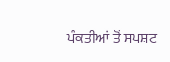ਪੰਕਤੀਆਂ ਤੋਂ ਸਪਸ਼ਟ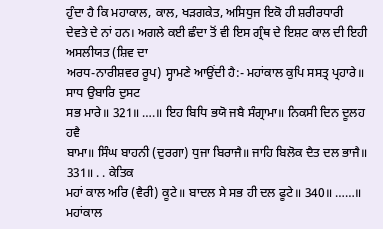ਹੁੰਦਾ ਹੈ ਕਿ ਮਹਾਕਾਲ, ਕਾਲ, ਖੜਗਕੇਤ, ਅਸਿਧੁਜ ਇਕੋ ਹੀ ਸ਼ਰੀਰਧਾਰੀ
ਦੇਵਤੇ ਦੇ ਨਾਂ ਹਨ। ਅਗਲੇ ਕਈ ਛੰਦਾ ਤੋਂ ਵੀ ਇਸ ਗ੍ਰੰਥ ਦੇ ਇਸ਼ਟ ਕਾਲ ਦੀ ਇਹੀ ਅਸਲੀਯਤ (ਸ਼ਿਵ ਦਾ
ਅਰਧ-ਨਾਰੀਸ਼ਵਰ ਰੂਪ) ਸ੍ਹਾਮਣੇ ਆਉਂਦੀ ਹੈ:- ਮਹਾਂਕਾਲ ਕੁਪਿ ਸਸਤ੍ਰ ਪ੍ਰਹਾਰੇ॥ ਸਾਧ ਉਬਾਰਿ ਦੁਸਟ
ਸਭ ਮਾਰੇ॥ 321॥ ….॥ ਇਹ ਬਿਧਿ ਭਯੋ ਜਬੈ ਸੰਗ੍ਰਾਮਾ॥ ਨਿਕਸੀ ਦਿਨ ਦੂਲਹ ਹਵੈ
ਬਾਮਾ॥ ਸਿੰਘ ਬਾਹਨੀ (ਦੁਰਗਾ) ਧੁਜਾ ਬਿਰਾਜੈ॥ ਜਾਹਿ ਬਿਲੋਕ ਦੈਤ ਦਲ ਭਾਜੈ॥ 331॥ . . ਕੇਤਿਕ
ਮਹਾਂ ਕਾਲ ਅਰਿ (ਵੈਰੀ) ਕੂਟੇ॥ ਬਾਦਲ ਸੇ ਸਭ ਹੀ ਦਲ ਫੂਟੇ॥ 340॥ ……॥ ਮਹਾਂਕਾਲ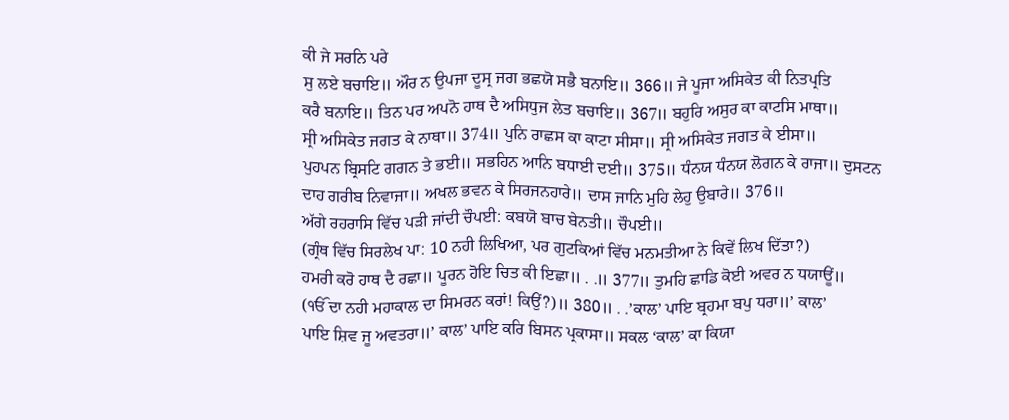ਕੀ ਜੇ ਸਰਨਿ ਪਰੇ
ਸੁ ਲਏ ਬਚਾਇ॥ ਔਰ ਨ ਉਪਜਾ ਦੂਸ੍ਰ ਜਗ ਭਛਯੋ ਸਭੈ ਬਨਾਇ॥ 366॥ ਜੇ ਪੂਜਾ ਅਸਿਕੇਤ ਕੀ ਨਿਤਪ੍ਰਤਿ
ਕਰੈ ਬਨਾਇ॥ ਤਿਨ ਪਰ ਅਪਨੋ ਹਾਥ ਦੈ ਅਸਿਧੁਜ ਲੇਤ ਬਚਾਇ॥ 367॥ ਬਹੁਰਿ ਅਸੁਰ ਕਾ ਕਾਟਸਿ ਮਾਥਾ॥
ਸ੍ਰੀ ਅਸਿਕੇਤ ਜਗਤ ਕੇ ਨਾਥਾ॥ 374॥ ਪੁਨਿ ਰਾਛਸ ਕਾ ਕਾਟਾ ਸੀਸਾ॥ ਸ੍ਰੀ ਅਸਿਕੇਤ ਜਗਤ ਕੇ ਈਸਾ॥
ਪੁਹਪਨ ਬ੍ਰਿਸਟਿ ਗਗਨ ਤੇ ਭਈ॥ ਸਭਹਿਨ ਆਨਿ ਬਧਾਈ ਦਈ॥ 375॥ ਧੰਨਯ ਧੰਨਯ ਲੋਗਨ ਕੇ ਰਾਜਾ॥ ਦੁਸਟਨ
ਦਾਹ ਗਰੀਬ ਨਿਵਾਜਾ॥ ਅਖਲ ਭਵਨ ਕੇ ਸਿਰਜਨਹਾਰੇ॥ ਦਾਸ ਜਾਨਿ ਮੁਹਿ ਲੇਹੁ ਉਬਾਰੇ॥ 376॥
ਅੱਗੇ ਰਹਰਾਸਿ ਵਿੱਚ ਪੜੀ ਜਾਂਦੀ ਚੌਪਈ: ਕਬਯੋ ਬਾਚ ਬੇਨਤੀ॥ ਚੌਪਈ॥
(ਗ੍ਰੰਥ ਵਿੱਚ ਸਿਰਲੇਖ ਪਾ: 10 ਨਹੀ ਲਿਖਿਆ, ਪਰ ਗੁਟਕਿਆਂ ਵਿੱਚ ਮਨਮਤੀਆ ਨੇ ਕਿਵੇਂ ਲਿਖ ਦਿੱਤਾ?)
ਹਮਰੀ ਕਰੋ ਹਾਥ ਦੈ ਰਛਾ॥ ਪੂਰਨ ਹੋਇ ਚਿਤ ਕੀ ਇਛਾ॥ . .॥ 377॥ ਤੁਮਹਿ ਛਾਡਿ ਕੋਈ ਅਵਰ ਨ ਧਯਾਊਂ॥
(ੴ ਦਾ ਨਹੀ ਮਹਾਕਾਲ ਦਾ ਸਿਮਰਨ ਕਰਾਂ! ਕਿਉਂ?)॥ 380॥ . .’ਕਾਲ’ ਪਾਇ ਬ੍ਰਹਮਾ ਬਪੁ ਧਰਾ॥’ ਕਾਲ’
ਪਾਇ ਸ਼ਿਵ ਜੂ ਅਵਤਰਾ॥’ ਕਾਲ’ ਪਾਇ ਕਰਿ ਬਿਸਨ ਪ੍ਰਕਾਸਾ॥ ਸਕਲ ‘ਕਾਲ’ ਕਾ ਕਿਯਾ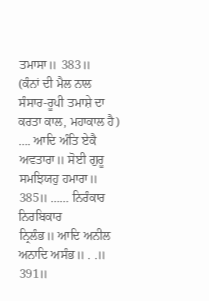ਤਮਾਸਾ॥ 383॥
(ਕੰਨਾਂ ਦੀ ਮੈਲ ਨਾਲ ਸੰਸਾਰ-ਰੂਪੀ ਤਮਾਸ਼ੇ ਦਾ ਕਰਤਾ ਕਾਲ, ਮਹਾਕਾਲ ਹੈ)
…. ਆਦਿ ਅੰਤਿ ਏਕੈ ਅਵਤਾਰਾ॥ ਸੋਈ ਗੁਰੂ ਸਮਝਿਯਹੁ ਹਮਾਰਾ॥ 385॥ …… ਨਿਰੰਕਾਰ ਨਿਰਬਿਕਾਰ
ਨ੍ਰਿਲੰਭ॥ ਆਦਿ ਅਨੀਲ ਅਨਾਦਿ ਅਸੰਭ॥ . .॥ 391॥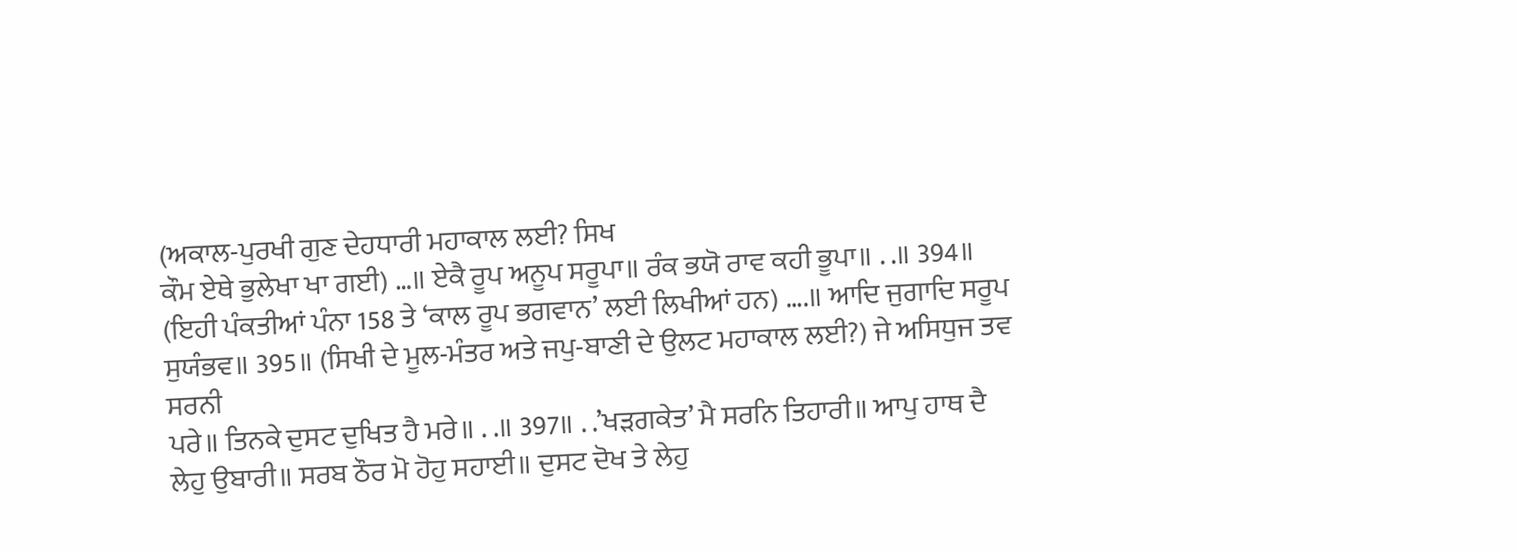(ਅਕਾਲ-ਪੁਰਖੀ ਗੁਣ ਦੇਹਧਾਰੀ ਮਹਾਕਾਲ ਲਈ? ਸਿਖ
ਕੌਮ ਏਥੇ ਭੁਲੇਖਾ ਖਾ ਗਈ) …॥ ਏਕੈ ਰੂਪ ਅਨੂਪ ਸਰੂਪਾ॥ ਰੰਕ ਭਯੋ ਰਾਵ ਕਹੀ ਭੂਪਾ॥ . .॥ 394॥
(ਇਹੀ ਪੰਕਤੀਆਂ ਪੰਨਾ 158 ਤੇ ‘ਕਾਲ ਰੂਪ ਭਗਵਾਨ’ ਲਈ ਲਿਖੀਆਂ ਹਨ) ….॥ ਆਦਿ ਜੁਗਾਦਿ ਸਰੂਪ
ਸੁਯੰਭਵ॥ 395॥ (ਸਿਖੀ ਦੇ ਮੂਲ-ਮੰਤਰ ਅਤੇ ਜਪੁ-ਬਾਣੀ ਦੇ ਉਲਟ ਮਹਾਕਾਲ ਲਈ?) ਜੇ ਅਸਿਧੁਜ ਤਵ ਸਰਨੀ
ਪਰੇ॥ ਤਿਨਕੇ ਦੁਸਟ ਦੁਖਿਤ ਹੈ ਮਰੇ॥ . .॥ 397॥ . .’ਖੜਗਕੇਤ’ ਮੈ ਸਰਨਿ ਤਿਹਾਰੀ॥ ਆਪੁ ਹਾਥ ਦੈ
ਲੇਹੁ ਉਬਾਰੀ॥ ਸਰਬ ਠੌਰ ਮੋ ਹੋਹੁ ਸਹਾਈ॥ ਦੁਸਟ ਦੋਖ ਤੇ ਲੇਹੁ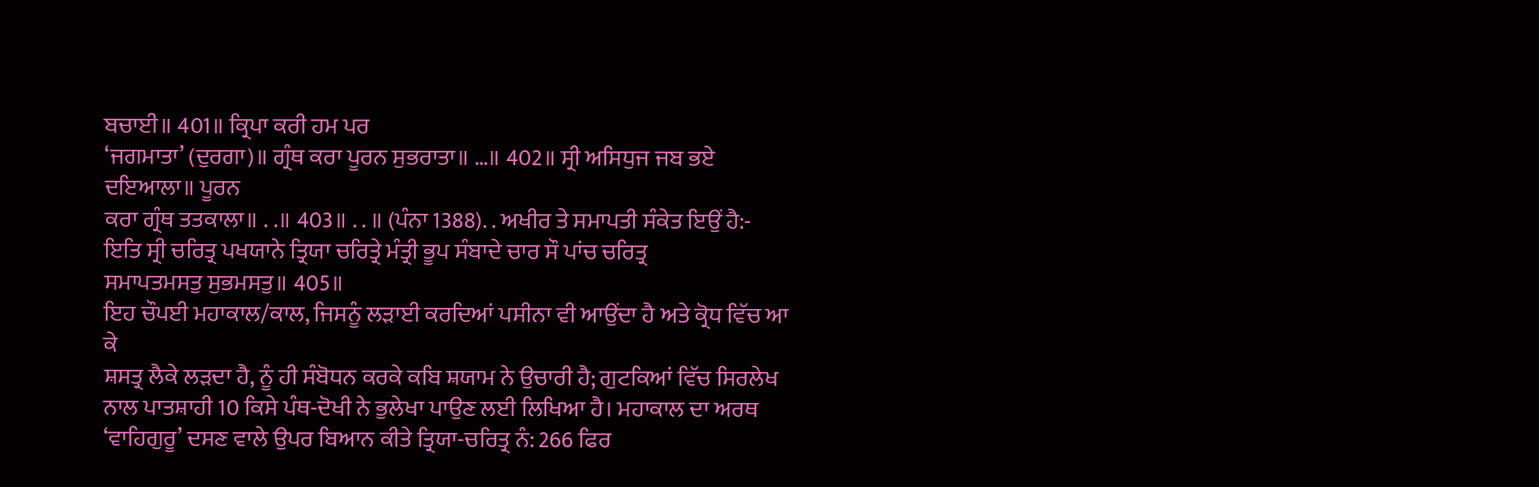ਬਚਾਈ॥ 401॥ ਕ੍ਰਿਪਾ ਕਰੀ ਹਮ ਪਰ
‘ਜਗਮਾਤਾ’ (ਦੁਰਗਾ)॥ ਗ੍ਰੰਥ ਕਰਾ ਪੂਰਨ ਸੁਭਰਾਤਾ॥ …॥ 402॥ ਸ੍ਰੀ ਅਸਿਧੁਜ ਜਬ ਭਏ ਦਇਆਲਾ॥ ਪੂਰਨ
ਕਰਾ ਗ੍ਰੰਥ ਤਤਕਾਲਾ॥ . .॥ 403॥ . . ॥ (ਪੰਨਾ 1388). . ਅਖੀਰ ਤੇ ਸਮਾਪਤੀ ਸੰਕੇਤ ਇਉਂ ਹੈ:-
ਇਤਿ ਸ੍ਰੀ ਚਰਿਤ੍ਰ ਪਖਯਾਨੇ ਤ੍ਰਿਯਾ ਚਰਿਤ੍ਰੇ ਮੰਤ੍ਰੀ ਭੂਪ ਸੰਬਾਦੇ ਚਾਰ ਸੌ ਪਾਂਚ ਚਰਿਤ੍ਰ
ਸਮਾਪਤਮਸਤੁ ਸੁਭਮਸਤੁ॥ 405॥
ਇਹ ਚੌਪਈ ਮਹਾਕਾਲ/ਕਾਲ, ਜਿਸਨੂੰ ਲੜਾਈ ਕਰਦਿਆਂ ਪਸੀਨਾ ਵੀ ਆਉਂਦਾ ਹੈ ਅਤੇ ਕ੍ਰੋਧ ਵਿੱਚ ਆ ਕੇ
ਸ਼ਸਤ੍ਰ ਲੈਕੇ ਲੜਦਾ ਹੈ, ਨੂੰ ਹੀ ਸੰਬੋਧਨ ਕਰਕੇ ਕਬਿ ਸ਼ਯਾਮ ਨੇ ਉਚਾਰੀ ਹੈ; ਗੁਟਕਿਆਂ ਵਿੱਚ ਸਿਰਲੇਖ
ਨਾਲ ਪਾਤਸ਼ਾਹੀ 10 ਕਿਸੇ ਪੰਥ-ਦੋਖੀ ਨੇ ਭੁਲੇਖਾ ਪਾਉਣ ਲਈ ਲਿਖਿਆ ਹੈ। ਮਹਾਕਾਲ ਦਾ ਅਰਥ
‘ਵਾਹਿਗੁਰੂ’ ਦਸਣ ਵਾਲੇ ਉਪਰ ਬਿਆਨ ਕੀਤੇ ਤ੍ਰਿਯਾ-ਚਰਿਤ੍ਰ ਨੰ: 266 ਫਿਰ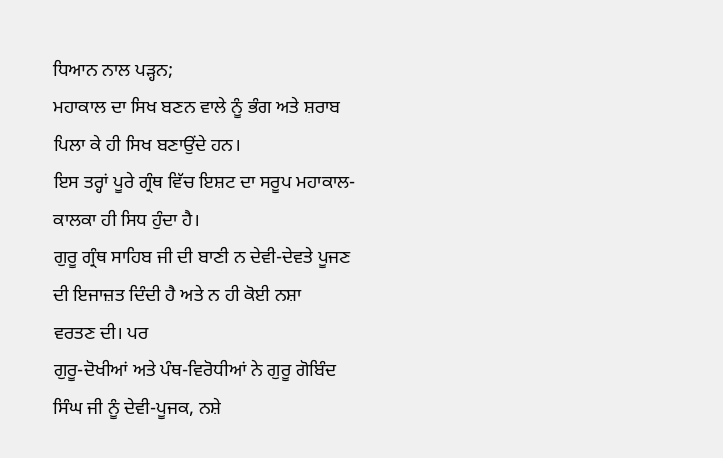ਧਿਆਨ ਨਾਲ ਪੜ੍ਹਨ;
ਮਹਾਕਾਲ ਦਾ ਸਿਖ ਬਣਨ ਵਾਲੇ ਨੂੰ ਭੰਗ ਅਤੇ ਸ਼ਰਾਬ ਪਿਲਾ ਕੇ ਹੀ ਸਿਖ ਬਣਾਉਂਦੇ ਹਨ।
ਇਸ ਤਰ੍ਹਾਂ ਪੂਰੇ ਗ੍ਰੰਥ ਵਿੱਚ ਇਸ਼ਟ ਦਾ ਸਰੂਪ ਮਹਾਕਾਲ-ਕਾਲਕਾ ਹੀ ਸਿਧ ਹੁੰਦਾ ਹੈ।
ਗੁਰੂ ਗ੍ਰੰਥ ਸਾਹਿਬ ਜੀ ਦੀ ਬਾਣੀ ਨ ਦੇਵੀ-ਦੇਵਤੇ ਪੂਜਣ ਦੀ ਇਜਾਜ਼ਤ ਦਿੰਦੀ ਹੈ ਅਤੇ ਨ ਹੀ ਕੋਈ ਨਸ਼ਾ
ਵਰਤਣ ਦੀ। ਪਰ
ਗੁਰੂ-ਦੋਖੀਆਂ ਅਤੇ ਪੰਥ-ਵਿਰੋਧੀਆਂ ਨੇ ਗੁਰੂ ਗੋਬਿੰਦ ਸਿੰਘ ਜੀ ਨੂੰ ਦੇਵੀ-ਪੂਜਕ, ਨਸ਼ੇ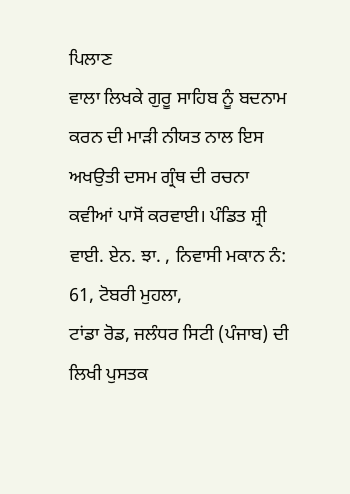ਪਿਲਾਣ
ਵਾਲਾ ਲਿਖਕੇ ਗੁਰੂ ਸਾਹਿਬ ਨੂੰ ਬਦਨਾਮ ਕਰਨ ਦੀ ਮਾੜੀ ਨੀਯਤ ਨਾਲ ਇਸ ਅਖਉਤੀ ਦਸਮ ਗ੍ਰੰਥ ਦੀ ਰਚਨਾ
ਕਵੀਆਂ ਪਾਸੋਂ ਕਰਵਾਈ। ਪੰਡਿਤ ਸ਼੍ਰੀ ਵਾਈ. ਏਨ. ਝਾ. , ਨਿਵਾਸੀ ਮਕਾਨ ਨੰ: 61, ਟੋਬਰੀ ਮੁਹਲਾ,
ਟਾਂਡਾ ਰੋਡ, ਜਲੰਧਰ ਸਿਟੀ (ਪੰਜਾਬ) ਦੀ ਲਿਖੀ ਪੁਸਤਕ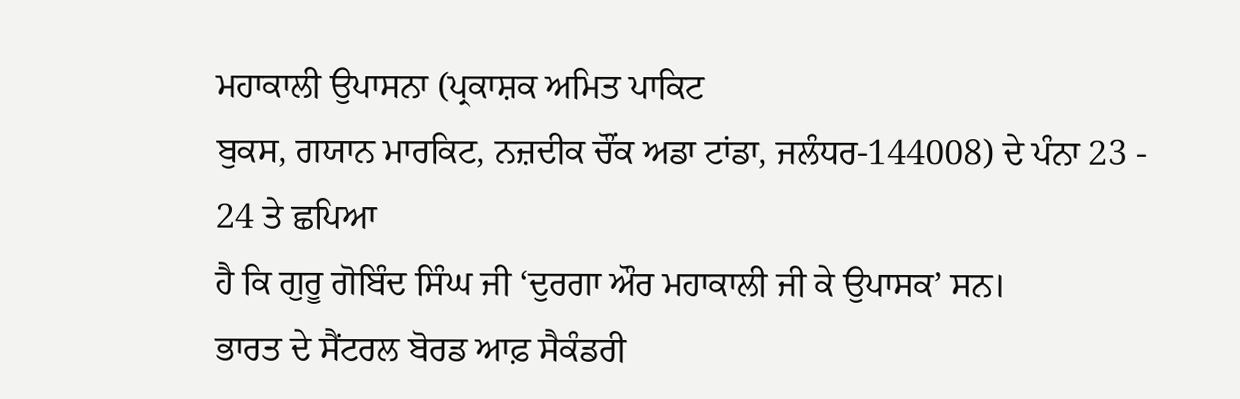ਮਹਾਕਾਲੀ ਉਪਾਸਨਾ (ਪ੍ਰਕਾਸ਼ਕ ਅਮਿਤ ਪਾਕਿਟ
ਬੁਕਸ, ਗਯਾਨ ਮਾਰਕਿਟ, ਨਜ਼ਦੀਕ ਚੌਂਕ ਅਡਾ ਟਾਂਡਾ, ਜਲੰਧਰ-144008) ਦੇ ਪੰਨਾ 23 - 24 ਤੇ ਛਪਿਆ
ਹੈ ਕਿ ਗੁਰੂ ਗੋਬਿੰਦ ਸਿੰਘ ਜੀ ‘ਦੁਰਗਾ ਔਰ ਮਹਾਕਾਲੀ ਜੀ ਕੇ ਉਪਾਸਕ’ ਸਨ।
ਭਾਰਤ ਦੇ ਸੈਂਟਰਲ ਬੋਰਡ ਆਫ਼ ਸੈਕੰਡਰੀ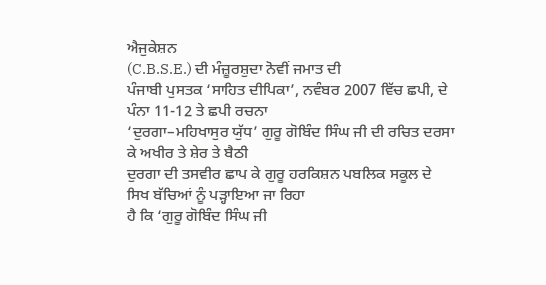ਐਜੁਕੇਸ਼ਨ
(C.B.S.E.) ਦੀ ਮੰਜ਼ੂਰਸ਼ੁਦਾ ਨੋਵੀਂ ਜਮਾਤ ਦੀ
ਪੰਜਾਬੀ ਪੁਸਤਕ ‘ਸਾਹਿਤ ਦੀਪਿਕਾ’, ਨਵੰਬਰ 2007 ਵਿੱਚ ਛਪੀ, ਦੇ ਪੰਨਾ 11-12 ਤੇ ਛਪੀ ਰਚਨਾ
‘ਦੁਰਗਾ–ਮਹਿਖਾਸੁਰ ਯੁੱਧ’ ਗੁਰੂ ਗੋਬਿੰਦ ਸਿੰਘ ਜੀ ਦੀ ਰਚਿਤ ਦਰਸਾ ਕੇ ਅਖੀਰ ਤੇ ਸ਼ੇਰ ਤੇ ਬੈਠੀ
ਦੁਰਗਾ ਦੀ ਤਸਵੀਰ ਛਾਪ ਕੇ ਗੁਰੂ ਹਰਕਿਸ਼ਨ ਪਬਲਿਕ ਸਕੂਲ ਦੇ ਸਿਖ ਬੱਚਿਆਂ ਨੂੰ ਪੜ੍ਹਾਇਆ ਜਾ ਰਿਹਾ
ਹੈ ਕਿ ‘ਗੁਰੂ ਗੋਬਿੰਦ ਸਿੰਘ ਜੀ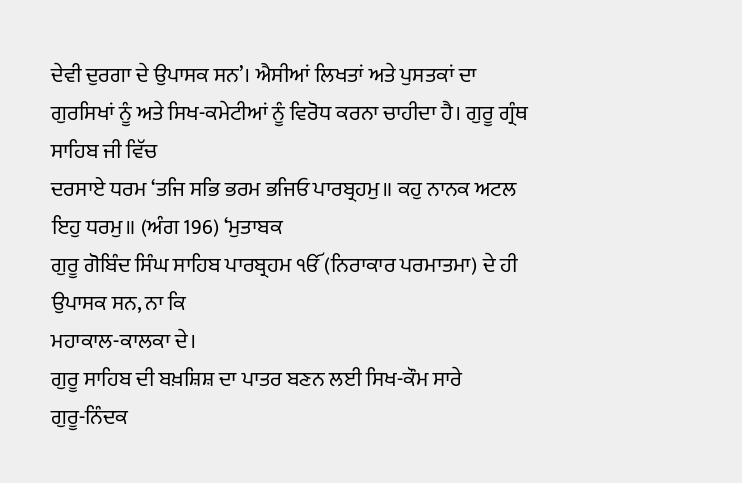ਦੇਵੀ ਦੁਰਗਾ ਦੇ ਉਪਾਸਕ ਸਨ’। ਐਸੀਆਂ ਲਿਖਤਾਂ ਅਤੇ ਪੁਸਤਕਾਂ ਦਾ
ਗੁਰਸਿਖਾਂ ਨੂੰ ਅਤੇ ਸਿਖ-ਕਮੇਟੀਆਂ ਨੂੰ ਵਿਰੋਧ ਕਰਨਾ ਚਾਹੀਦਾ ਹੈ। ਗੁਰੂ ਗ੍ਰੰਥ ਸਾਹਿਬ ਜੀ ਵਿੱਚ
ਦਰਸਾਏ ਧਰਮ ‘ਤਜਿ ਸਭਿ ਭਰਮ ਭਜਿਓ ਪਾਰਬ੍ਰਹਮੁ॥ ਕਹੁ ਨਾਨਕ ਅਟਲ ਇਹੁ ਧਰਮੁ॥ (ਅੰਗ 196) ‘ਮੁਤਾਬਕ
ਗੁਰੂ ਗੋਬਿੰਦ ਸਿੰਘ ਸਾਹਿਬ ਪਾਰਬ੍ਰਹਮ ੴ (ਨਿਰਾਕਾਰ ਪਰਮਾਤਮਾ) ਦੇ ਹੀ ਉਪਾਸਕ ਸਨ, ਨਾ ਕਿ
ਮਹਾਕਾਲ-ਕਾਲਕਾ ਦੇ।
ਗੁਰੂ ਸਾਹਿਬ ਦੀ ਬਖ਼ਸ਼ਿਸ਼ ਦਾ ਪਾਤਰ ਬਣਨ ਲਈ ਸਿਖ-ਕੌਮ ਸਾਰੇ
ਗੁਰੂ-ਨਿੰਦਕ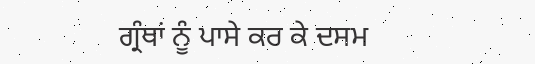ਗ੍ਰੰਥਾਂ ਨੂੰ ਪਾਸੇ ਕਰ ਕੇ ਦਸਮ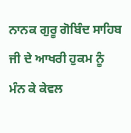ਨਾਨਕ ਗੁਰੂ ਗੋਬਿੰਦ ਸਾਹਿਬ ਜੀ ਦੇ ਆਖਰੀ ਹੁਕਮ ਨੂੰ
ਮੰਨ ਕੇ ਕੇਵਲ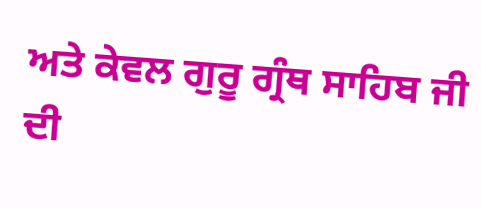ਅਤੇ ਕੇਵਲ ਗੁਰੂ ਗ੍ਰੰਥ ਸਾਹਿਬ ਜੀ ਦੀ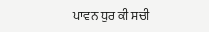ਪਾਵਨ ਧੁਰ ਕੀ ਸਚੀ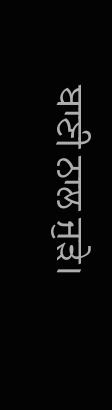ਬਾਣੀ ਨਾਲ ਜੁੜੇ।